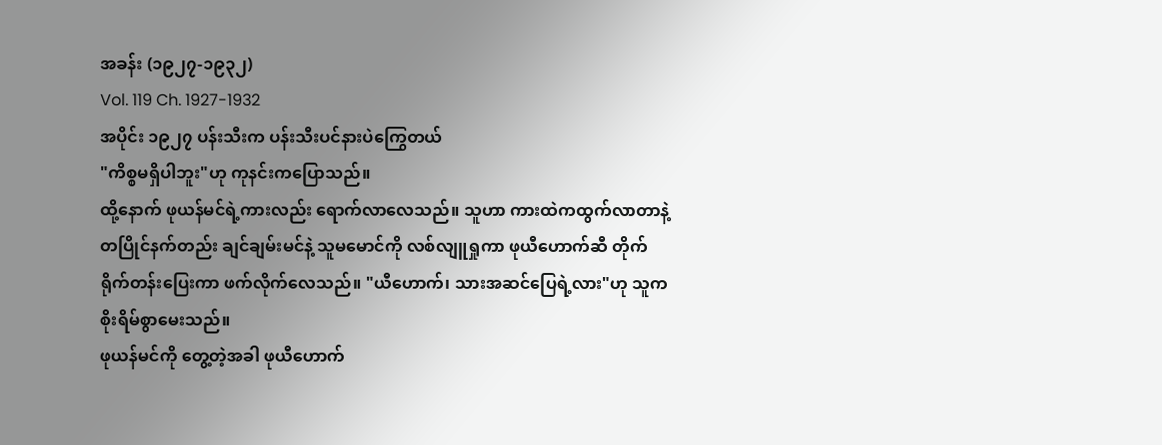အခန်း (၁၉၂၇-၁၉၃၂)
Vol. 119 Ch. 1927-1932
အပိုင်း ၁၉၂၇ ပန်းသီးက ပန်းသီးပင်နားပဲကြွေတယ်
"ကိစ္စမရှိပါဘူး"ဟု ကုနင်းကပြောသည်။
ထို့နောက် ဖုယန်မင်ရဲ့ကားလည်း ရောက်လာလေသည်။ သူဟာ ကားထဲကထွက်လာတာနဲ့တပြိုင်နက်တည်း ချင်ချမ်းမင်နဲ့ သူမမောင်ကို လစ်လျူရှုကာ ဖုယီဟောက်ဆီ တိုက်ရိုက်တန်းပြေးကာ ဖက်လိုက်လေသည်။ "ယီဟောက်၊ သားအဆင်ပြေရဲ့လား"ဟု သူက စိုးရိမ်စွာမေးသည်။
ဖုယန်မင်ကို တွေ့တဲ့အခါ ဖုယီဟောက်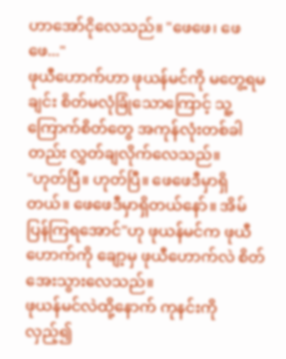ဟာအော်ငိုလေသည်။ "ဖေဖေ၊ ဖေဖေ..."
ဖုယီဟောက်ဟာ ဖုယန်မင်ကို မတွေ့ရမချင်း စိတ်မလုံခြုံသောကြောင့် သူ့ကြောက်စိတ်တွေ အကုန်လုံးတစ်ခါတည်း လွှတ်ချလိုက်လေသည်။
"ဟုတ်ပြီ။ ဟုတ်ပြီ။ ဖေဖေဒီမှာရှိတယ်။ ဖေဖေဒီမှာရှိတယ်နော်။ အိမ်ပြန်ကြရအောင်"ဟု ဖုယန်မင်က ဖုယီဟောက်ကို ချော့မှ ဖုယီဟောက်လဲ စိတ်အေးသွားလေသည်။
ဖုယန်မင်လဲထို့နောက် ကုနင်းကို လှည့်၍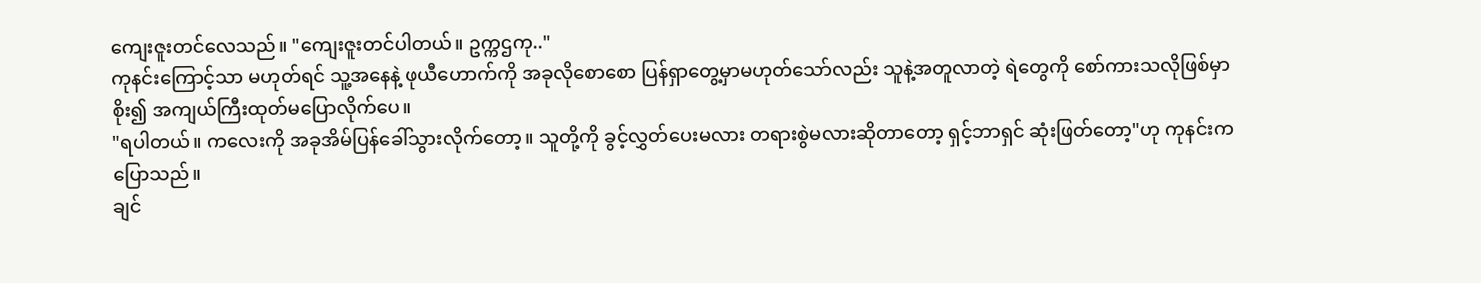ကျေးဇူးတင်လေသည်။ "ကျေးဇူးတင်ပါတယ်။ ဥက္ကဌကု.."
ကုနင်းကြောင့်သာ မဟုတ်ရင် သူ့အနေနဲ့ ဖုယီဟောက်ကို အခုလိုစောစော ပြန်ရှာတွေ့မှာမဟုတ်သော်လည်း သူနဲ့အတူလာတဲ့ ရဲတွေကို စော်ကားသလိုဖြစ်မှာစိုး၍ အကျယ်ကြီးထုတ်မပြောလိုက်ပေ။
"ရပါတယ်။ ကလေးကို အခုအိမ်ပြန်ခေါ်သွားလိုက်တော့။ သူတို့ကို ခွင့်လွှတ်ပေးမလား တရားစွဲမလားဆိုတာတော့ ရှင့်ဘာရှင် ဆုံးဖြတ်တော့"ဟု ကုနင်းကပြောသည်။
ချင်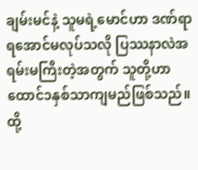ချမ်းမင်နဲ့ သူမရဲ့မောင်ဟာ ဒဏ်ရာရအောင်မလုပ်သလို ပြဿနာလဲအရမ်းမကြီးတဲ့အတွက် သူတို့ဟာထောင်၁နှစ်သာကျမည်ဖြစ်သည်။ ထို့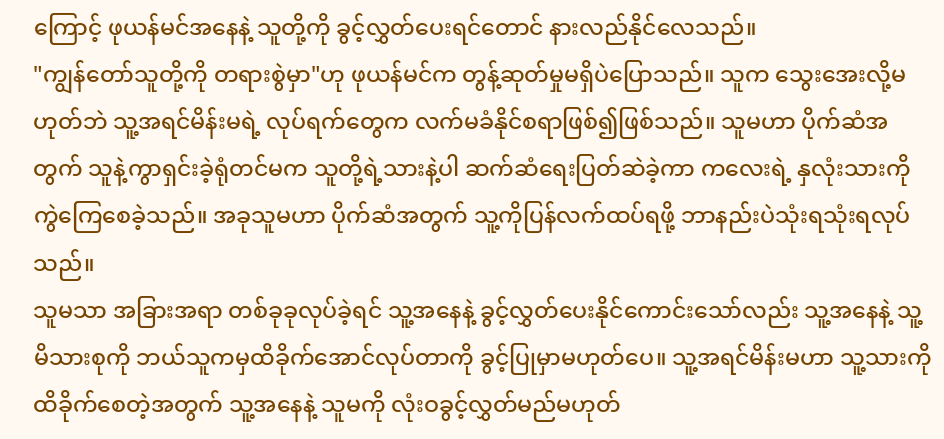ကြောင့် ဖုယန်မင်အနေနဲ့ သူတို့ကို ခွင့်လွှတ်ပေးရင်တောင် နားလည်နိုင်လေသည်။
"ကျွန်တော်သူတို့ကို တရားစွဲမှာ"ဟု ဖုယန်မင်က တွန့်ဆုတ်မှုမရှိပဲပြောသည်။ သူက သွေးအေးလို့မဟုတ်ဘဲ သူ့အရင်မိန်းမရဲ့ လုပ်ရက်တွေက လက်မခံနိုင်စရာဖြစ်၍ဖြစ်သည်။ သူမဟာ ပိုက်ဆံအတွက် သူနဲ့ကွာရှင်းခဲ့ရုံတင်မက သူတို့ရဲ့သားနဲ့ပါ ဆက်ဆံရေးပြတ်ဆဲခဲ့ကာ ကလေးရဲ့ နှလုံးသားကို ကွဲကြေစေခဲ့သည်။ အခုသူမဟာ ပိုက်ဆံအတွက် သူ့ကိုပြန်လက်ထပ်ရဖို့ ဘာနည်းပဲသုံးရသုံးရလုပ်သည်။
သူမသာ အခြားအရာ တစ်ခုခုလုပ်ခဲ့ရင် သူ့အနေနဲ့ ခွင့်လွှတ်ပေးနိုင်ကောင်းသော်လည်း သူ့အနေနဲ့ သူ့မိသားစုကို ဘယ်သူကမှထိခိုက်အောင်လုပ်တာကို ခွင့်ပြုမှာမဟုတ်ပေ။ သူ့အရင်မိန်းမဟာ သူ့သားကို ထိခိုက်စေတဲ့အတွက် သူ့အနေနဲ့ သူမကို လုံးဝခွင့်လွှတ်မည်မဟုတ်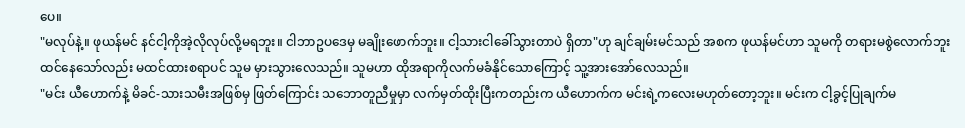ပေ။
"မလုပ်နဲ့။ ဖုယန်မင် နင်ငါ့ကိုအဲ့လိုလုပ်လို့မရဘူး။ ငါဘာဥပဒေမှ မချိုးဖောက်ဘူး။ ငါ့သားငါခေါ်သွားတာပဲ ရှိတာ"ဟု ချင်ချမ်းမင်သည် အစက ဖုယန်မင်ဟာ သူမကို တရားမစွဲလောက်ဘူးထင်နေသော်လည်း မထင်ထားစရာပင် သူမ မှားသွားလေသည်။ သူမဟာ ထိုအရာကိုလက်မခံနိုင်သောကြောင့် သူ့အားအော်လေသည်။
"မင်း ယီဟောက်နဲ့ မိခင်-သားသမီးအဖြစ်မှ ဖြတ်ကြောင်း သဘောတူညီမှုမှာ လက်မှတ်ထိုးပြီးကတည်းက ယီဟောက်က မင်းရဲ့ကလေးမဟုတ်တော့ဘူး။ မင်းက ငါ့ခွင့်ပြုချက်မ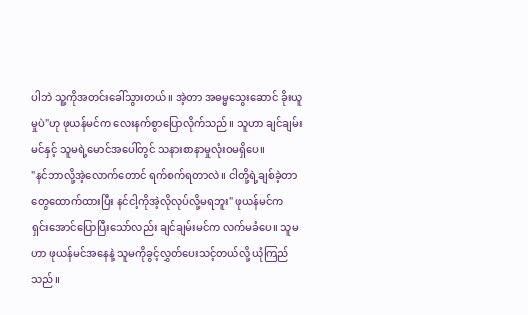ပါဘဲ သူ့ကိုအတင်းခေါ်သွားတယ်။ အဲ့တာ အဓမ္မသွေးဆောင် ခိုးယူမှုပဲ"ဟု ဖုယန်မင်က လေးနက်စွာပြောလိုက်သည်။ သူဟာ ချင်ချမ်းမင်နှင့် သူမရဲ့မောင်အပေါ်တွင် သနားစာနာမှုလုံးဝမရှိပေ။
"နင်ဘာလို့အဲ့လောက်တောင် ရက်စက်ရတာလဲ။ ငါတို့ရဲ့ချစ်ခဲ့တာတွေထောက်ထားပြီး နင်ငါ့ကိုအဲ့လိုလုပ်လို့မရဘူး" ဖုယန်မင်က ရှင်းအောင်ပြောပြီးသော်လည်း ချင်ချမ်းမင်က လက်မခံပေ။ သူမဟာ ဖုယန်မင်အနေနဲ့ သူမကိုခွင့်လွှတ်ပေးသင့်တယ်လို့ ယုံကြည်သည်။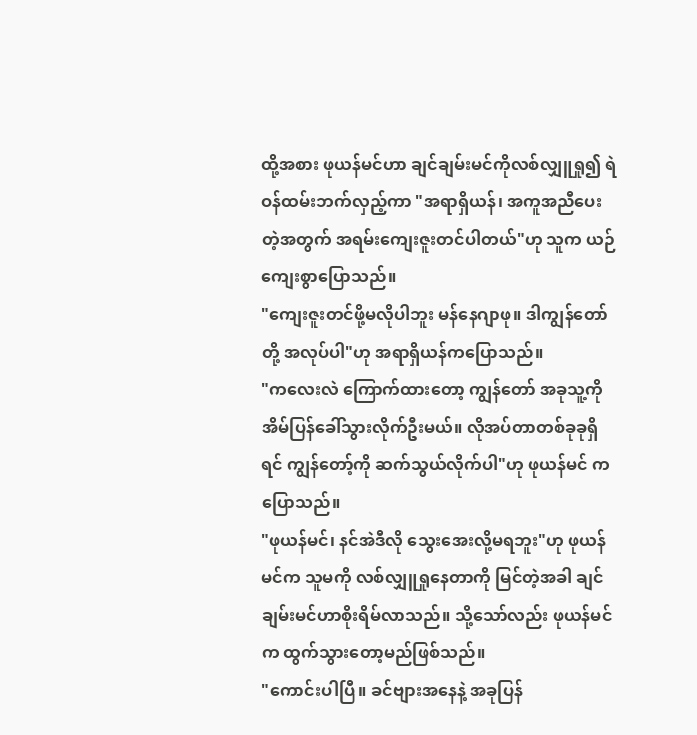ထို့အစား ဖုယန်မင်ဟာ ချင်ချမ်းမင်ကိုလစ်လျှူရှု၍ ရဲဝန်ထမ်းဘက်လှည့်ကာ "အရာရှိယန်၊ အကူအညီပေးတဲ့အတွက် အရမ်းကျေးဇူးတင်ပါတယ်"ဟု သူက ယဉ်ကျေးစွာပြောသည်။
"ကျေးဇူးတင်ဖို့မလိုပါဘူး မန်နေဂျာဖု။ ဒါကျွန်တော်တို့ အလုပ်ပါ"ဟု အရာရှိယန်ကပြောသည်။
"ကလေးလဲ ကြောက်ထားတော့ ကျွန်တော် အခုသူ့ကို အိမ်ပြန်ခေါ်သွားလိုက်ဦးမယ်။ လိုအပ်တာတစ်ခုခုရှိရင် ကျွန်တော့်ကို ဆက်သွယ်လိုက်ပါ"ဟု ဖုယန်မင် ကပြောသည်။
"ဖုယန်မင်၊ နင်အဲဒီလို သွေးအေးလို့မရဘူး"ဟု ဖုယန်မင်က သူမကို လစ်လျှူရှုနေတာကို မြင်တဲ့အခါ ချင်ချမ်းမင်ဟာစိုးရိမ်လာသည်။ သို့သော်လည်း ဖုယန်မင်က ထွက်သွားတော့မည်ဖြစ်သည်။
"ကောင်းပါပြီ။ ခင်ဗျားအနေနဲ့ အခုပြန်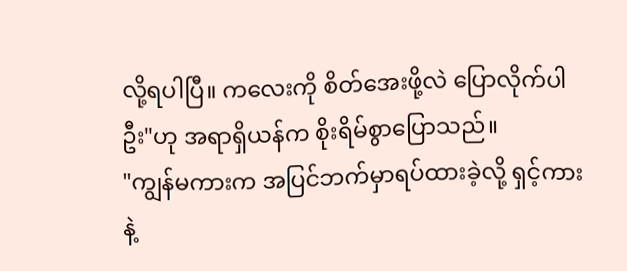လို့ရပါပြီ။ ကလေးကို စိတ်အေးဖို့လဲ ပြောလိုက်ပါဦး"ဟု အရာရှိယန်က စိုးရိမ်စွာပြောသည်။
"ကျွန်မကားက အပြင်ဘက်မှာရပ်ထားခဲ့လို့ ရှင့်ကားနဲ့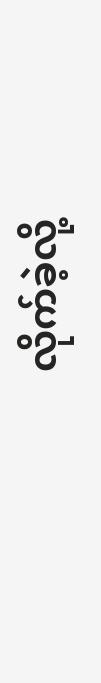လိုက်ခဲ့လို့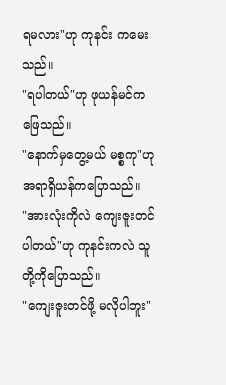ရမလား"ဟု ကုနင်း ကမေးသည်။
"ရပါတယ်"ဟု ဖုယန်မင်ကဖြေသည်။
"နောက်မှတွေ့မယ် မစ္စကု"ဟု အရာရှိယန်ကပြောသည်။
"အားလုံးကိုလဲ ကျေးဇူးတင်ပါတယ်"ဟု ကုနင်းကလဲ သူတို့ကိုပြောသည်။
"ကျေးဇူးတင်ဖို့ မလိုပါဘူး"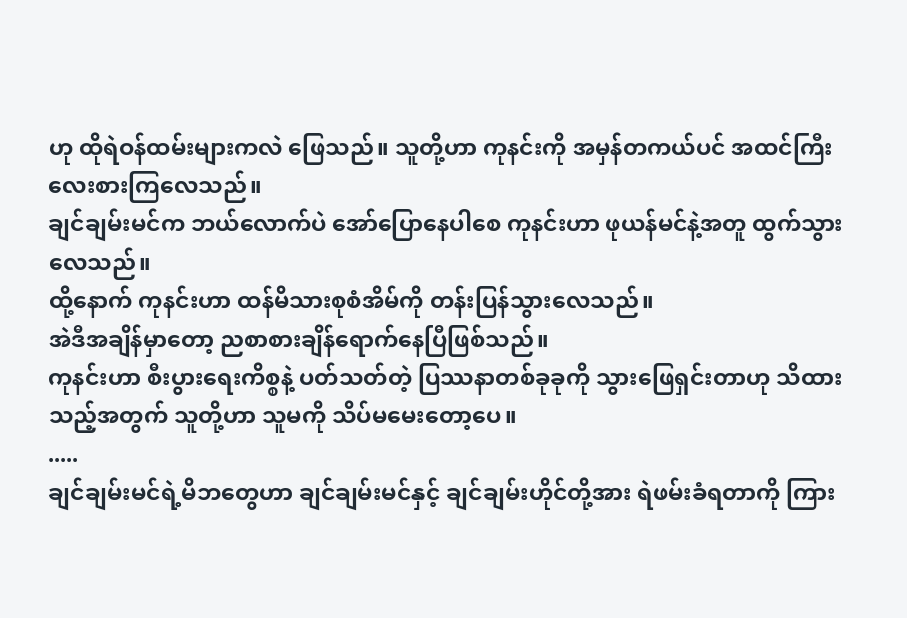ဟု ထိုရဲဝန်ထမ်းများကလဲ ဖြေသည်။ သူတို့ဟာ ကုနင်းကို အမှန်တကယ်ပင် အထင်ကြီးလေးစားကြလေသည်။
ချင်ချမ်းမင်က ဘယ်လောက်ပဲ အော်ပြောနေပါစေ ကုနင်းဟာ ဖုယန်မင်နဲ့အတူ ထွက်သွားလေသည်။
ထို့နောက် ကုနင်းဟာ ထန်မိသားစုစံအိမ်ကို တန်းပြန်သွားလေသည်။
အဲဒီအချိန်မှာတော့ ညစာစားချိန်ရောက်နေပြီဖြစ်သည်။
ကုနင်းဟာ စီးပွားရေးကိစ္စနဲ့ ပတ်သတ်တဲ့ ပြဿနာတစ်ခုခုကို သွားဖြေရှင်းတာဟု သိထားသည့်အတွက် သူတို့ဟာ သူမကို သိပ်မမေးတော့ပေ။
.....
ချင်ချမ်းမင်ရဲ့မိဘတွေဟာ ချင်ချမ်းမင်နှင့် ချင်ချမ်းဟိုင်တို့အား ရဲဖမ်းခံရတာကို ကြား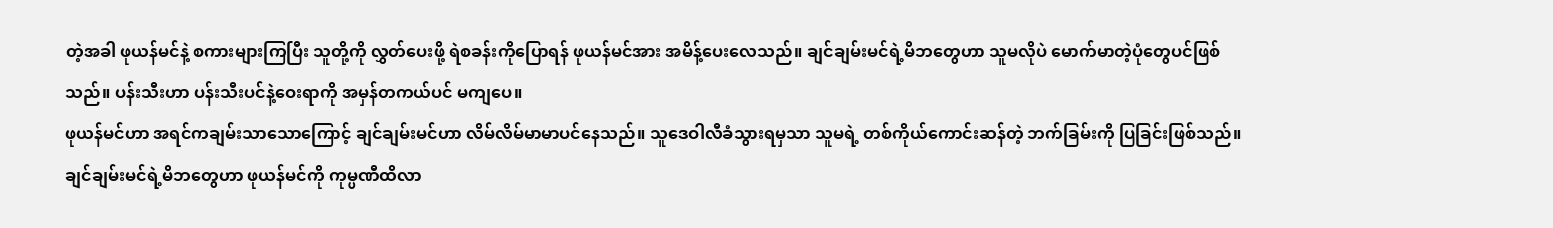တဲ့အခါ ဖုယန်မင်နဲ့ စကားများကြပြီး သူတို့ကို လွှတ်ပေးဖို့ ရဲစခန်းကိုပြောရန် ဖုယန်မင်အား အမိန့်ပေးလေသည်။ ချင်ချမ်းမင်ရဲ့မိဘတွေဟာ သူမလိုပဲ မောက်မာတဲ့ပုံတွေပင်ဖြစ်သည်။ ပန်းသီးဟာ ပန်းသီးပင်နဲ့ဝေးရာကို အမှန်တကယ်ပင် မကျပေ။
ဖုယန်မင်ဟာ အရင်ကချမ်းသာသောကြောင့် ချင်ချမ်းမင်ဟာ လိမ်လိမ်မာမာပင်နေသည်။ သူဒေဝါလီခံသွားရမှသာ သူမရဲ့ တစ်ကိုယ်ကောင်းဆန်တဲ့ ဘက်ခြမ်းကို ပြခြင်းဖြစ်သည်။
ချင်ချမ်းမင်ရဲ့မိဘတွေဟာ ဖုယန်မင်ကို ကုမ္ပဏီထိလာ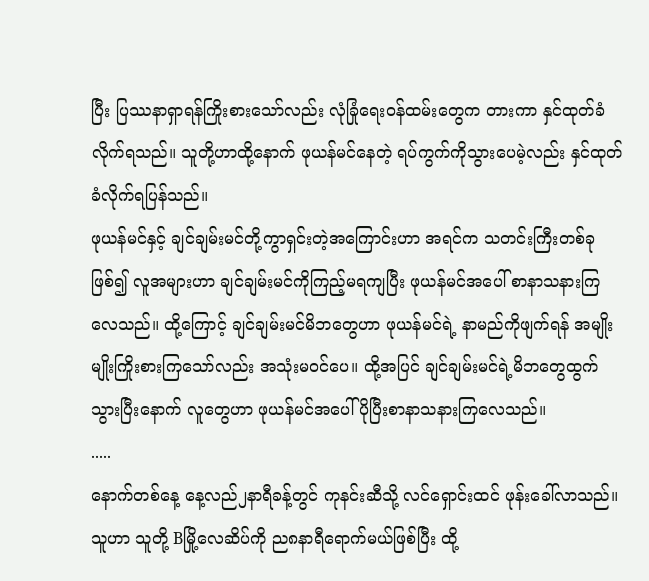ပြီး ပြဿနာရှာရန်ကြိုးစားသော်လည်း လုံခြုံရေးဝန်ထမ်းတွေက တားကာ နှင်ထုတ်ခံလိုက်ရသည်။ သူတို့ဟာထို့နောက် ဖုယန်မင်နေတဲ့ ရပ်ကွက်ကိုသွားပေမဲ့လည်း နှင်ထုတ်ခံလိုက်ရပြန်သည်။
ဖုယန်မင်နှင့် ချင်ချမ်းမင်တို့ကွာရှင်းတဲ့အကြောင်းဟာ အရင်က သတင်းကြီးတစ်ခုဖြစ်၍ လူအများဟာ ချင်ချမ်းမင်ကိုကြည့်မရကျပြီး ဖုယန်မင်အပေါ် စာနာသနားကြလေသည်။ ထို့ကြောင့် ချင်ချမ်းမင်မိဘတွေဟာ ဖုယန်မင်ရဲ့ နာမည်ကိုဖျက်ရန် အမျိုးမျိုးကြိုးစားကြသော်လည်း အသုံးမဝင်ပေ။ ထို့အပြင် ချင်ချမ်းမင်ရဲ့မိဘတွေထွက်သွားပြီးနောက် လူတွေဟာ ဖုယန်မင်အပေါ် ပိုပြီးစာနာသနားကြလေသည်။
.....
နောက်တစ်နေ့ နေ့လည်၂နာရီခန့်တွင် ကုနင်းဆီသို့ လင်ရှောင်းထင် ဖုန်းခေါ်လာသည်။ သူဟာ သူတို့ Bမြို့လေဆိပ်ကို ည၈နာရီရောက်မယ်ဖြစ်ပြီး ထို့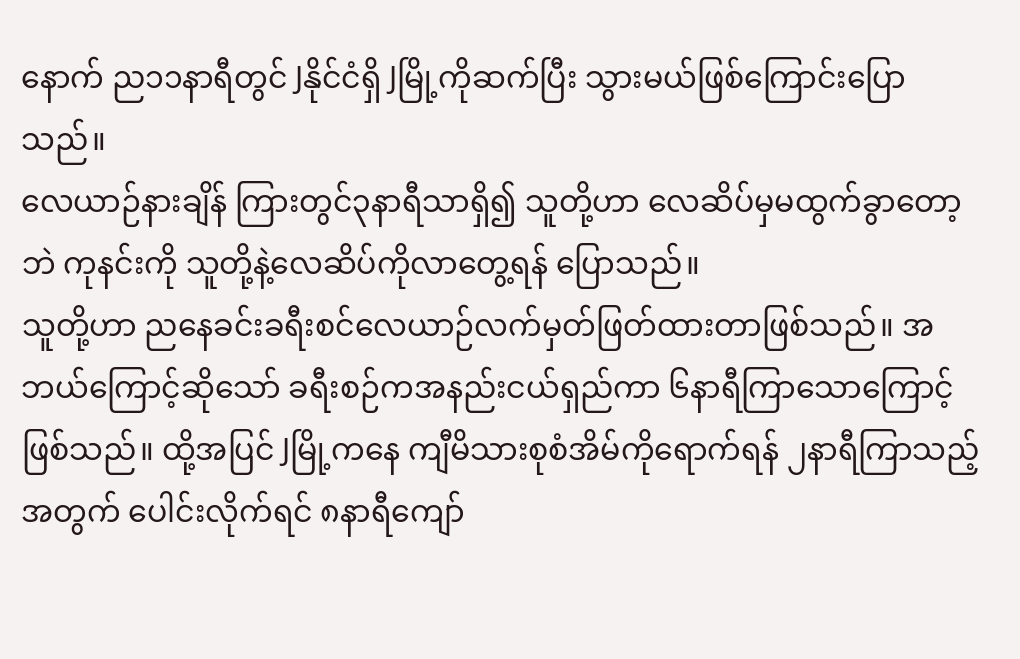နောက် ည၁၁နာရီတွင် Jနိုင်ငံရှိ Jမြို့ကိုဆက်ပြီး သွားမယ်ဖြစ်ကြောင်းပြောသည်။
လေယာဉ်နားချိန် ကြားတွင်၃နာရီသာရှိ၍ သူတို့ဟာ လေဆိပ်မှမထွက်ခွာတော့ဘဲ ကုနင်းကို သူတို့နဲ့လေဆိပ်ကိုလာတွေ့ရန် ပြောသည်။
သူတို့ဟာ ညနေခင်းခရီးစင်လေယာဉ်လက်မှတ်ဖြတ်ထားတာဖြစ်သည်။ အဘယ်ကြောင့်ဆိုသော် ခရီးစဉ်ကအနည်းငယ်ရှည်ကာ ၆နာရီကြာသောကြောင့်ဖြစ်သည်။ ထို့အပြင် Jမြို့ကနေ ကျီမိသားစုစံအိမ်ကိုရောက်ရန် ၂နာရီကြာသည့်အတွက် ပေါင်းလိုက်ရင် ၈နာရီကျော်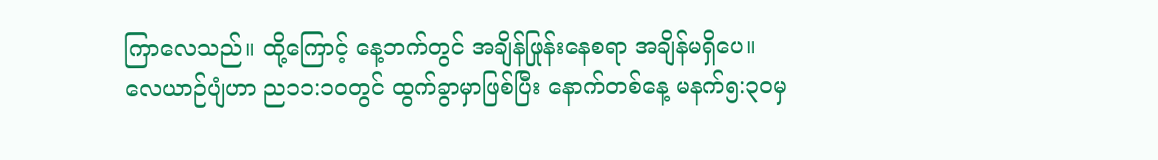ကြာလေသည်။ ထို့ကြောင့် နေ့ဘက်တွင် အချိန်ဖြုန်းနေစရာ အချိန်မရှိပေ။
လေယာဉ်ပျံဟာ ည၁၁:၁၀တွင် ထွက်ခွာမှာဖြစ်ပြီး နောက်တစ်နေ့ မနက်၅:၃၀မှ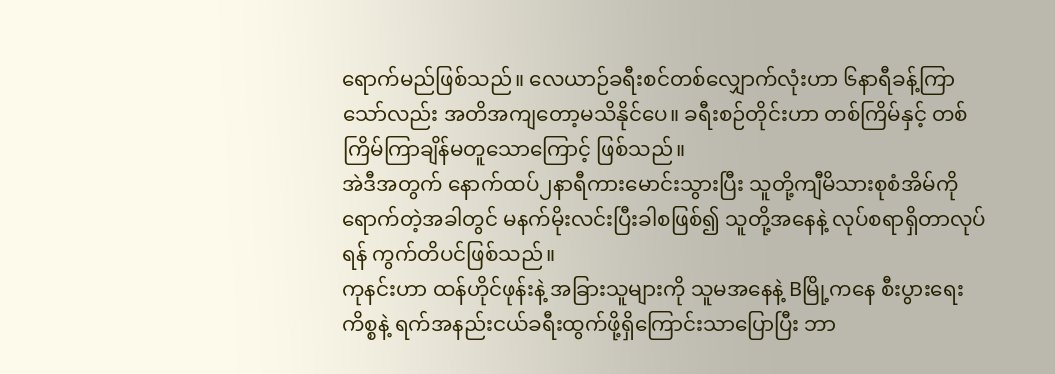ရောက်မည်ဖြစ်သည်။ လေယာဉ်ခရီးစင်တစ်လျှောက်လုံးဟာ ၆နာရီခန့်ကြာသော်လည်း အတိအကျတော့မသိနိုင်ပေ။ ခရီးစဉ်တိုင်းဟာ တစ်ကြိမ်နှင့် တစ်ကြိမ်ကြာချိန်မတူသောကြောင့် ဖြစ်သည်။
အဲဒီအတွက် နောက်ထပ်၂နာရီကားမောင်းသွားပြီး သူတို့ကျီမိသားစုစံအိမ်ကို ရောက်တဲ့အခါတွင် မနက်မိုးလင်းပြီးခါစဖြစ်၍ သူတို့အနေနဲ့ လုပ်စရာရှိတာလုပ်ရန် ကွက်တိပင်ဖြစ်သည်။
ကုနင်းဟာ ထန်ဟိုင်ဖုန်းနဲ့ အခြားသူများကို သူမအနေနဲ့ Bမြို့ကနေ စီးပွားရေးကိစ္စနဲ့ ရက်အနည်းငယ်ခရီးထွက်ဖို့ရှိကြောင်းသာပြောပြီး ဘာ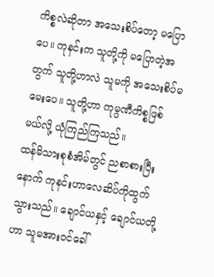ကိစ္စလဲဆိုတာ အသေးစိပ်တော့ မပြောပေ။ ကုနင်းက သူတို့ကို မပြောတဲ့အတွက် သူတို့ဟာလဲ သူမကို အသေးစိပ်မမေးပေ။ သူတို့ဟာ ကုမ္ပဏီကိစ္စဖြစ်မယ်လို့ ယုံကြည်ကြသည်။
ထန်မိသားစုစံအိမ်တွင် ညစာစားပြီးနောက် ကုနင်းဟာလေဆိပ်ကိုထွက်သွားသည်။ ချောင်ယနှင့် ချောင်ယတို့ဟာ သူမအားဝင်ခေါ်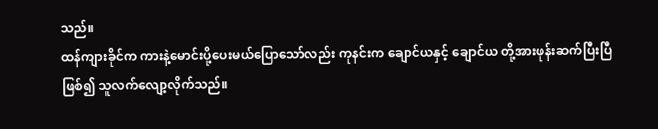သည်။
ထန်ကျားခိုင်က ကားနဲ့မောင်းပို့ပေးမယ်ပြောသော်လည်း ကုနင်းက ချောင်ယနှင့် ချောင်ယ တို့အားဖုန်းဆက်ပြီးပြီဖြစ်၍ သူလက်လျော့လိုက်သည်။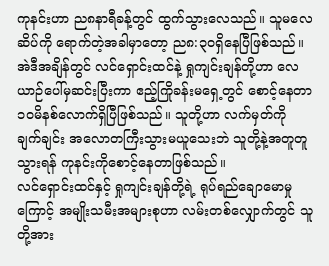ကုနင်းဟာ ည၈နာရီခန့်တွင် ထွက်သွားလေသည်။ သူမလေဆိပ်ကို ရောက်တဲ့အခါမှာတော့ ည၈:၃၀ရှိနေပြီဖြစ်သည်။ အဲဒီအချိန်တွင် လင်ရှောင်းထင်နဲ့ ရှုကျင်းချန်တို့ဟာ လေယာဉ်ပေါ်မှဆင်းပြီးကာ ဧည့်ကြိုခန်းမရှေ့တွင် စောင့်နေတာ ၁၀မိနစ်လောက်ရှိပြီဖြစ်သည်။ သူတို့ဟာ လက်မှတ်ကို ချက်ချင်း အလောတကြီးသွားမယူသေးဘဲ သူတို့နဲ့အတူတူသွားရန် ကုနင်းကိုစောင့်နေတာဖြစ်သည်။
လင်ရှောင်းထင်နှင့် ရှုကျင်းချန်တို့ရဲ့ ရုပ်ရည်ချောမောမှုကြောင့် အမျိုးသမီးအများစုဟာ လမ်းတစ်လျှောက်တွင် သူတို့အား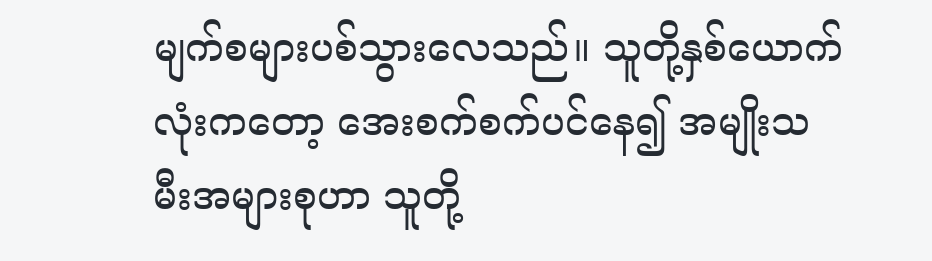မျက်စများပစ်သွားလေသည်။ သူတို့နှစ်ယောက်လုံးကတော့ အေးစက်စက်ပင်နေ၍ အမျိုးသမီးအများစုဟာ သူတို့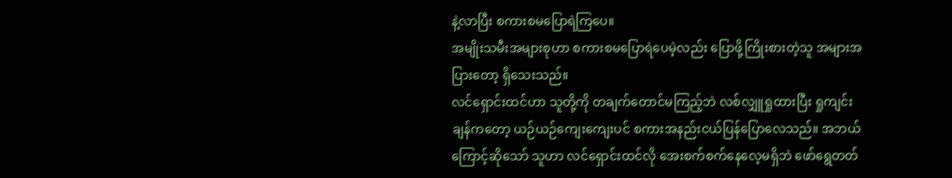နဲ့လာပြီး စကားစမပြောရဲကြပေ။
အမျိုးသမီးအများစုဟာ စကားစမပြောရဲပေမဲ့လည်း ပြောဖို့ကြိုးစားတဲ့သူ အများအပြားတော့ ရှိသေးသည်။
လင်ရှောင်းထင်ဟာ သူတို့ကို တချက်တောင်မကြည့်ဘဲ လစ်လျှူရှုထားပြီး ရှုကျင်းချန်ကတော့ ယဉ်ယဉ်ကျေးကျေးပင် စကားအနည်းငယ်ပြန်ပြောလေသည်။ အဘယ်ကြောင့်ဆိုသော် သူဟာ လင်ရှောင်းထင်လို အေးစက်စက်နေလေ့မရှိဘဲ ဖော်ရွေတတ်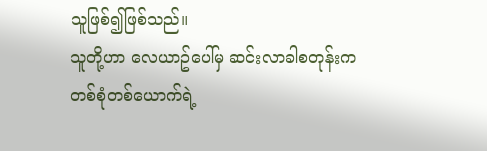သူဖြစ်၍ဖြစ်သည်။
သူတို့ဟာ လေယာဥ်ပေါ်မှ ဆင်းလာခါစတုန်းက တစ်စုံတစ်ယောက်ရဲ့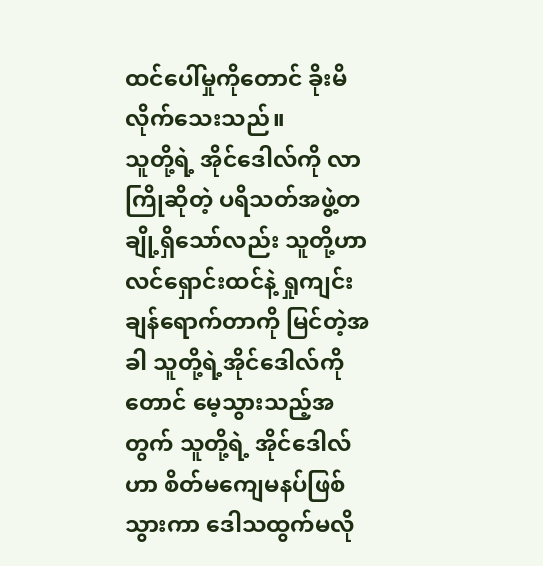ထင်ပေါ်မှုကိုတောင် ခိုးမိလိုက်သေးသည်။
သူတို့ရဲ့ အိုင်ဒေါလ်ကို လာကြိုဆိုတဲ့ ပရိသတ်အဖွဲ့တချို့ရှိသော်လည်း သူတို့ဟာ လင်ရှောင်းထင်နဲ့ ရှုကျင်းချန်ရောက်တာကို မြင်တဲ့အခါ သူတို့ရဲ့အိုင်ဒေါလ်ကိုတောင် မေ့သွားသည့်အတွက် သူတို့ရဲ့ အိုင်ဒေါလ်ဟာ စိတ်မကျေမနပ်ဖြစ်သွားကာ ဒေါသထွက်မလို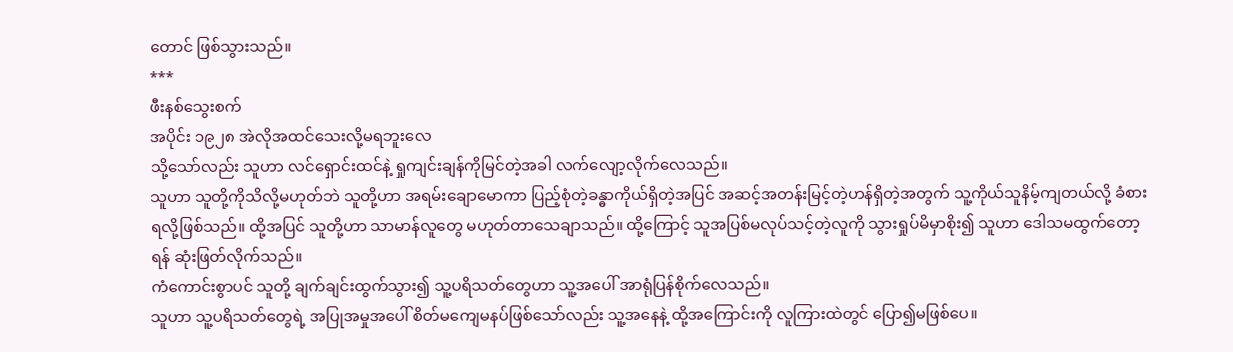တောင် ဖြစ်သွားသည်။
***
ဖီးနစ်သွေးစက်
အပိုင်း ၁၉၂၈ အဲလိုအထင်သေးလို့မရဘူးလေ
သို့သော်လည်း သူဟာ လင်ရှောင်းထင်နဲ့ ရှုကျင်းချန်ကိုမြင်တဲ့အခါ လက်လျော့လိုက်လေသည်။
သူဟာ သူတို့ကိုသိလို့မဟုတ်ဘဲ သူတို့ဟာ အရမ်းချောမောကာ ပြည့်စုံတဲ့ခန္ဓာကိုယ်ရှိတဲ့အပြင် အဆင့်အတန်းမြင့်တဲ့ဟန်ရှိတဲ့အတွက် သူ့ကိုယ်သူနိမ့်ကျတယ်လို့ ခံစားရလို့ဖြစ်သည်။ ထို့အပြင် သူတို့ဟာ သာမာန်လူတွေ မဟုတ်တာသေချာသည်။ ထို့ကြောင့် သူအပြစ်မလုပ်သင့်တဲ့လူကို သွားရှုပ်မိမှာစိုး၍ သူဟာ ဒေါသမထွက်တော့ရန် ဆုံးဖြတ်လိုက်သည်။
ကံကောင်းစွာပင် သူတို့ ချက်ချင်းထွက်သွား၍ သူ့ပရိသတ်တွေဟာ သူ့အပေါ် အာရုံပြန်စိုက်လေသည်။
သူဟာ သူ့ပရိသတ်တွေရဲ့ အပြုအမှုအပေါ် စိတ်မကျေမနပ်ဖြစ်သော်လည်း သူ့အနေနဲ့ ထို့အကြောင်းကို လူကြားထဲတွင် ပြော၍မဖြစ်ပေ။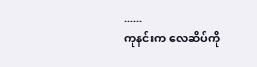......
ကုနင်းက လေဆိပ်ကို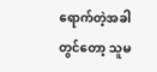ရောက်တဲ့အခါတွင်တော့ သူမ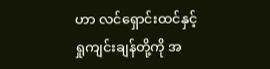ဟာ လင်ရှောင်းထင်နှင့် ရှုကျင်းချန်တို့ကို အ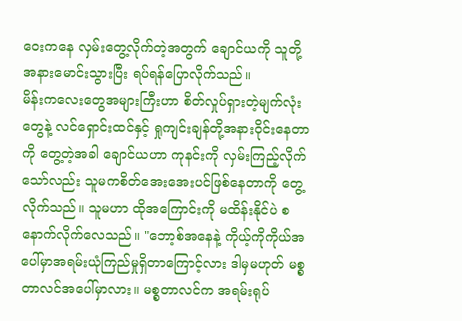ဝေးကနေ လှမ်းတွေ့လိုက်တဲ့အတွက် ချောင်ယကို သူတို့အနားမောင်းသွားပြီး ရပ်ရန်ပြောလိုက်သည်။
မိန်းကလေးတွေအများကြီးဟာ စိတ်လှုပ်ရှားတဲ့မျက်လုံးတွေနဲ့ လင်ရှောင်းထင်နှင့် ရှုကျင်းချန်တို့အနားဝိုင်းနေတာကို တွေ့တဲ့အခါ ချောင်ယဟာ ကုနင်းကို လှမ်းကြည့်လိုက်သော်လည်း သူမကစိတ်အေးအေးပင်ဖြစ်နေတာကို တွေ့လိုက်သည်။ သူမဟာ ထိုအကြောင်းကို မထိန်းနိုင်ပဲ စနောက်လိုက်လေသည်။ "ဘော့စ်အနေနဲ့ ကိုယ့်ကိုကိုယ်အပေါ်မှာအရမ်းယုံကြည်မှုရှိတာကြောင့်လား ဒါမှမဟုတ် မစ္စတာလင်အပေါ်မှာလား။ မစ္စတာလင်က အရမ်းရုပ်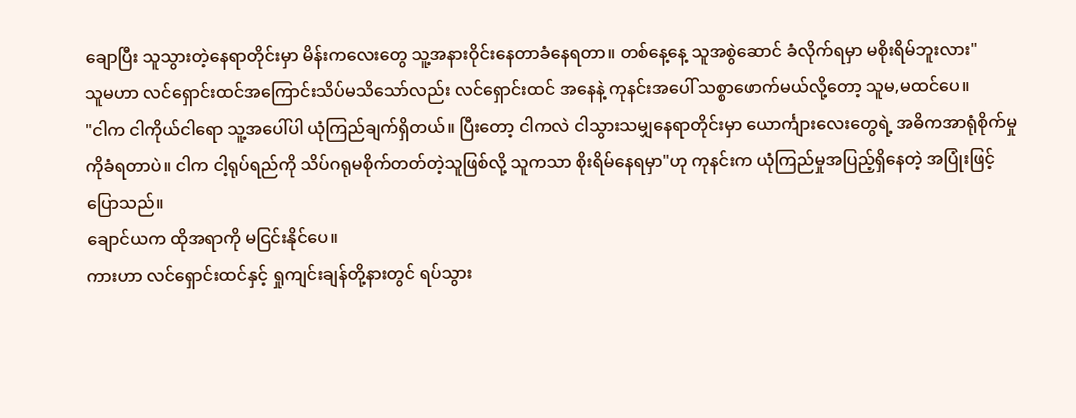ချောပြီး သူသွားတဲ့နေရာတိုင်းမှာ မိန်းကလေးတွေ သူ့အနားဝိုင်းနေတာခံနေရတာ။ တစ်နေ့နေ့ သူအစွဲဆောင် ခံလိုက်ရမှာ မစိုးရိမ်ဘူးလား"
သူမဟာ လင်ရှောင်းထင်အကြောင်းသိပ်မသိသော်လည်း လင်ရှောင်းထင် အနေနဲ့ ကုနင်းအပေါ် သစ္စာဖောက်မယ်လို့တော့ သူမ,မထင်ပေ။
"ငါက ငါကိုယ်ငါရော သူ့အပေါ်ပါ ယုံကြည်ချက်ရှိတယ်။ ပြီးတော့ ငါကလဲ ငါသွားသမျှနေရာတိုင်းမှာ ယောင်္ကျားလေးတွေရဲ့ အဓိကအာရုံစိုက်မှုကိုခံရတာပဲ။ ငါက ငါ့ရုပ်ရည်ကို သိပ်ဂရုမစိုက်တတ်တဲ့သူဖြစ်လို့ သူကသာ စိုးရိမ်နေရမှာ"ဟု ကုနင်းက ယုံကြည်မှုအပြည့်ရှိနေတဲ့ အပြုံးဖြင့်ပြောသည်။
ချောင်ယက ထိုအရာကို မငြင်းနိုင်ပေ။
ကားဟာ လင်ရှောင်းထင်နှင့် ရှုကျင်းချန်တို့နားတွင် ရပ်သွား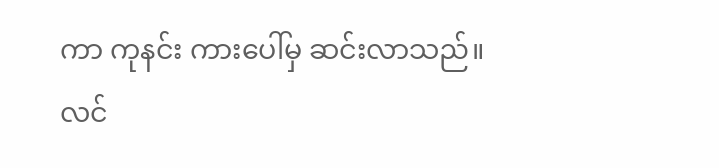ကာ ကုနင်း ကားပေါ်မှ ဆင်းလာသည်။
လင်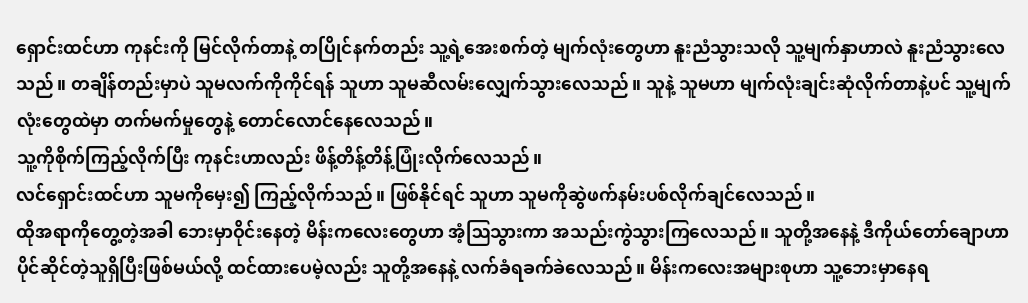ရှောင်းထင်ဟာ ကုနင်းကို မြင်လိုက်တာနဲ့ တပြိုင်နက်တည်း သူ့ရဲ့အေးစက်တဲ့ မျက်လုံးတွေဟာ နူးညံသွားသလို သူ့မျက်နှာဟာလဲ နူးညံသွားလေသည်။ တချိန်တည်းမှာပဲ သူမလက်ကိုကိုင်ရန် သူဟာ သူမဆီလမ်းလျှေက်သွားလေသည်။ သူနဲ့ သူမဟာ မျက်လုံးချင်းဆုံလိုက်တာနဲ့ပင် သူ့မျက်လုံးတွေထဲမှာ တက်မက်မှုတွေနဲ့ တောင်လောင်နေလေသည်။
သူ့ကိုစိုက်ကြည့်လိုက်ပြီး ကုနင်းဟာလည်း ဖိန့်တိန့်တိန့်ပြုံးလိုက်လေသည်။
လင်ရှောင်းထင်ဟာ သူမကိုမှေး၍ ကြည့်လိုက်သည်။ ဖြစ်နိုင်ရင် သူဟာ သူမကိုဆွဲဖက်နမ်းပစ်လိုက်ချင်လေသည်။
ထိုအရာကိုတွေ့တဲ့အခါ ဘေးမှာဝိုင်းနေတဲ့ မိန်းကလေးတွေဟာ အံ့ဩသွားကာ အသည်းကွဲသွားကြလေသည်။ သူတို့အနေနဲ့ ဒီကိုယ်တော်ချောဟာ ပိုင်ဆိုင်တဲ့သူရှိပြီးဖြစ်မယ်လို့ ထင်ထားပေမဲ့လည်း သူတို့အနေနဲ့ လက်ခံရခက်ခဲလေသည်။ မိန်းကလေးအများစုဟာ သူ့ဘေးမှာနေရ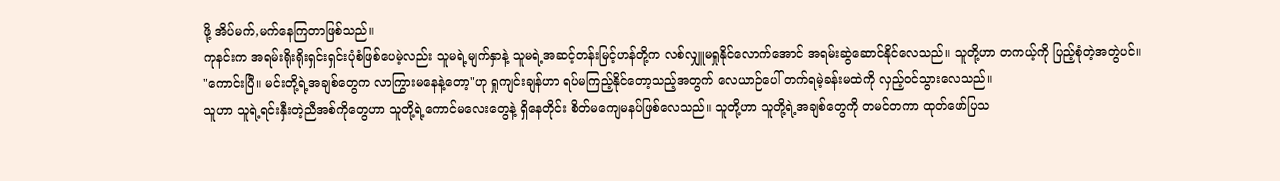ဖို့ အိပ်မက်,မက်နေကြတာဖြစ်သည်။
ကုနင်းက အရမ်းရိုးရိုးရှင်းရှင်းပုံစံဖြစ်ပေမဲ့လည်း သူမရဲ့မျက်နှာနဲ့ သူမရဲ့အဆင့်တန်းမြင့်ဟန်တို့က လစ်လျှူမရှုနိုင်လောက်အောင် အရမ်းဆွဲဆောင်နိုင်လေသည်။ သူတို့ဟာ တကယ့်ကို ပြည့်စုံတဲ့အတွဲပင်။
"ကောင်းပြီ။ မင်းတို့ရဲ့အချစ်တွေက လာကြွားမနေနဲ့တော့"ဟု ရှုကျင်းချန်ဟာ ရပ်မကြည့်နိုင်တော့သည့်အတွက် လေယာဉ်ပေါ် တက်ရမဲ့ခန်းမထဲကို လှည့်ဝင်သွားလေသည်။
သူဟာ သူရဲ့ရင်းနှီးတဲ့ညီအစ်ကိုတွေဟာ သူတို့ရဲ့ကောင်မလေးတွေနဲ့ ရှိနေတိုင်း စိတ်မကျေမနပ်ဖြစ်လေသည်။ သူတို့ဟာ သူတို့ရဲ့အချစ်တွေကို တမင်တကာ ထုတ်ဖော်ပြသ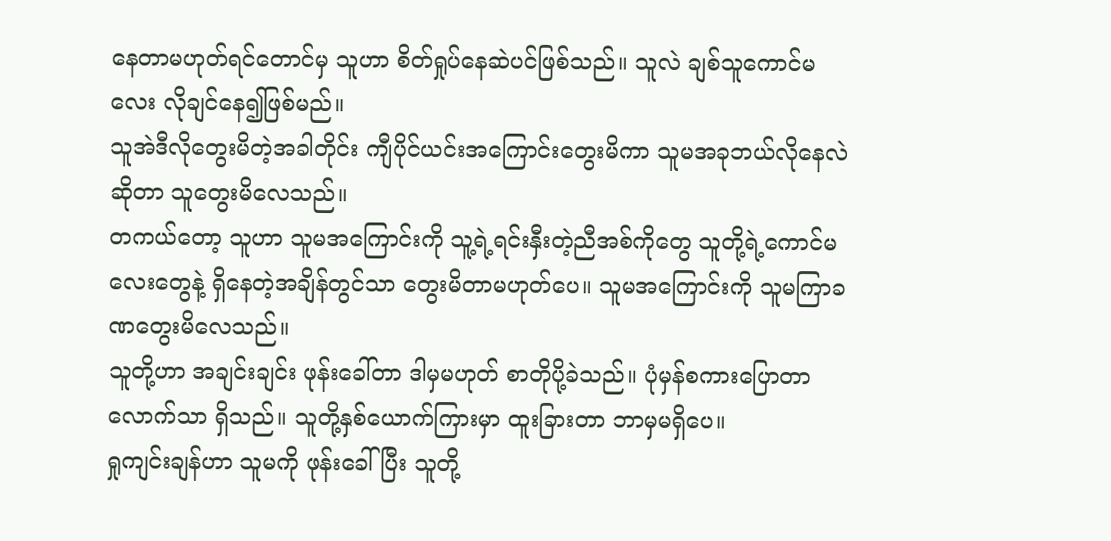နေတာမဟုတ်ရင်တောင်မှ သူဟာ စိတ်ရှုပ်နေဆဲပင်ဖြစ်သည်။ သူလဲ ချစ်သူကောင်မလေး လိုချင်နေ၍ဖြစ်မည်။
သူအဲဒီလိုတွေးမိတဲ့အခါတိုင်း ကျီပိုင်ယင်းအကြောင်းတွေးမိကာ သူမအခုဘယ်လိုနေလဲဆိုတာ သူတွေးမိလေသည်။
တကယ်တော့ သူဟာ သူမအကြောင်းကို သူ့ရဲ့ရင်းနှီးတဲ့ညီအစ်ကိုတွေ သူတို့ရဲ့ကောင်မလေးတွေနဲ့ ရှိနေတဲ့အချိန်တွင်သာ တွေးမိတာမဟုတ်ပေ။ သူမအကြောင်းကို သူမကြာခဏတွေးမိလေသည်။
သူတို့ဟာ အချင်းချင်း ဖုန်းခေါ်တာ ဒါမှမဟုတ် စာတိုပို့ခဲသည်။ ပုံမှန်စကားပြောတာလောက်သာ ရှိသည်။ သူတို့နှစ်ယောက်ကြားမှာ ထူးခြားတာ ဘာမှမရှိပေ။
ရှုကျင်းချန်ဟာ သူမကို ဖုန်းခေါ်ပြီး သူတို့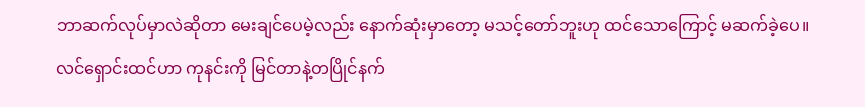ဘာဆက်လုပ်မှာလဲဆိုတာ မေးချင်ပေမဲ့လည်း နောက်ဆုံးမှာတော့ မသင့်တော်ဘူးဟု ထင်သောကြောင့် မဆက်ခဲ့ပေ။
လင်ရှောင်းထင်ဟာ ကုနင်းကို မြင်တာနဲ့တပြိုင်နက်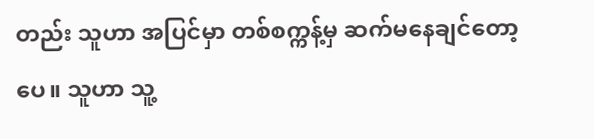တည်း သူဟာ အပြင်မှာ တစ်စက္ကန့်မှ ဆက်မနေချင်တော့ပေ။ သူဟာ သူ့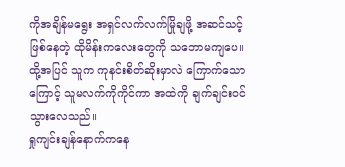ကိုအချိန်မရွေး အရှင်လက်လက်မြိုချဖို့ အဆင်သင့်ဖြစ်နေတဲ့ ထိုမိန်းကလေးတွေကို သဘောမကျပေ။ ထို့အပြင် သူက ကုနင်းစိတ်ဆိုးမှာလဲ ကြောက်သောကြောင့် သူမလက်ကိုကိုင်ကာ အထဲကို ချက်ချင်းဝင်သွားလေသည်။
ရှုကျင်းချန်နောက်ကနေ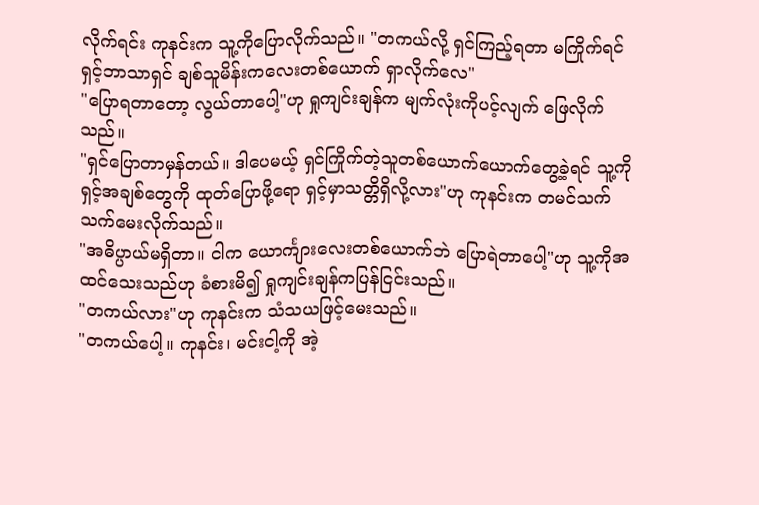လိုက်ရင်း ကုနင်းက သူ့ကိုပြောလိုက်သည်။ "တကယ်လို့ ရှင်ကြည့်ရတာ မကြိုက်ရင် ရှင့်ဘာသာရှင် ချစ်သူမိန်းကလေးတစ်ယောက် ရှာလိုက်လေ"
"ပြောရတာတော့ လွယ်တာပေါ့"ဟု ရှုကျင်းချန်က မျက်လုံးကိုပင့်လျက် ဖြေလိုက်သည်။
"ရှင်ပြောတာမှန်တယ်။ ဒါပေမယ့် ရှင်ကြိုက်တဲ့သူတစ်ယောက်ယောက်တွေ့ခဲ့ရင် သူ့ကို ရှင့်အချစ်တွေကို ထုတ်ပြောဖို့ရော ရှင့်မှာသတ္တိရှိလို့လား"ဟု ကုနင်းက တမင်သက်သက်မေးလိုက်သည်။
"အဓိပ္ပာယ်မရှိတာ။ ငါက ယောင်္ကျားလေးတစ်ယောက်ဘဲ ပြောရဲတာပေါ့"ဟု သူ့ကိုအထင်သေးသည်ဟု ခံစားမိ၍ ရှုကျင်းချန်ကပြန်ငြင်းသည်။
"တကယ်လား"ဟု ကုနင်းက သံသယဖြင့်မေးသည်။
"တကယ်ပေါ့။ ကုနင်း၊ မင်းငါ့ကို အဲ့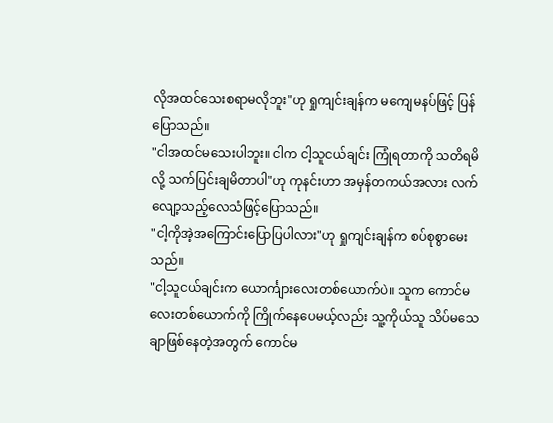လိုအထင်သေးစရာမလိုဘူး"ဟု ရှုကျင်းချန်က မကျေမနပ်ဖြင့် ပြန်ပြောသည်။
"ငါအထင်မသေးပါဘူး။ ငါက ငါ့သူငယ်ချင်း ကြုံရတာကို သတိရမိလို့ သက်ပြင်းချမိတာပါ"ဟု ကုနင်းဟာ အမှန်တကယ်အလား လက်လျော့သည့်လေသံဖြင့်ပြောသည်။
"ငါ့ကိုအဲ့အကြောင်းပြောပြပါလား"ဟု ရှုကျင်းချန်က စပ်စုစွာမေးသည်။
"ငါ့သူငယ်ချင်းက ယောင်္ကျားလေးတစ်ယောက်ပဲ။ သူက ကောင်မလေးတစ်ယောက်ကို ကြိုက်နေပေမယ့်လည်း သူ့ကိုယ်သူ သိပ်မသေချာဖြစ်နေတဲ့အတွက် ကောင်မ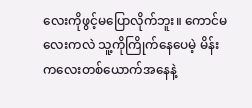လေးကိုဖွင့်မပြောလိုက်ဘူး။ ကောင်မလေးကလဲ သူ့ကိုကြိုက်နေပေမဲ့ မိန်းကလေးတစ်ယောက်အနေနဲ့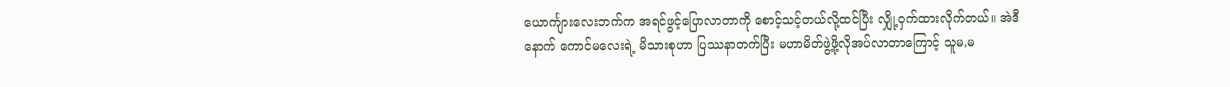ယောင်္ကျားလေးဘက်က အရင်ဖွင့်ပြောလာတာကို စောင့်သင့်တယ်လို့ထင်ပြီး လျှို့ဝှက်ထားလိုက်တယ်။ အဲဒီနောက် ကောင်မလေးရဲ့ မိသားစုဟာ ပြဿနာတက်ပြီး မဟာမိတ်ဖွဲ့ဖို့လိုအပ်လာတာကြောင့် သူမ,မ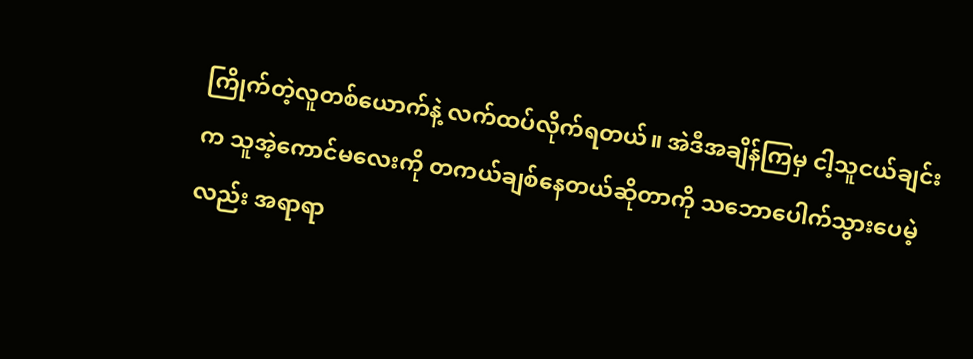ကြိုက်တဲ့လူတစ်ယောက်နဲ့ လက်ထပ်လိုက်ရတယ်။ အဲဒီအချိန်ကြမှ ငါ့သူငယ်ချင်းက သူအဲ့ကောင်မလေးကို တကယ်ချစ်နေတယ်ဆိုတာကို သဘောပေါက်သွားပေမဲ့လည်း အရာရာ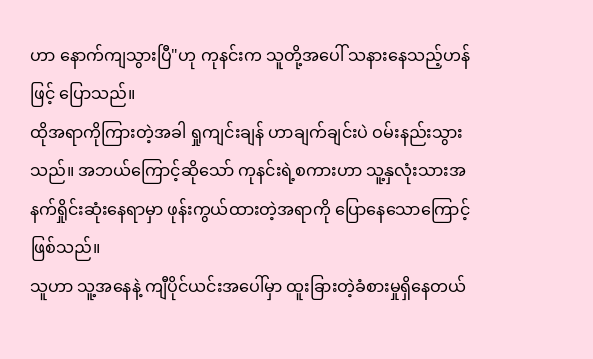ဟာ နောက်ကျသွားပြီ"ဟု ကုနင်းက သူတို့အပေါ် သနားနေသည့်ဟန်ဖြင့် ပြောသည်။
ထိုအရာကိုကြားတဲ့အခါ ရှုကျင်းချန် ဟာချက်ချင်းပဲ ဝမ်းနည်းသွားသည်။ အဘယ်ကြောင့်ဆိုသော် ကုနင်းရဲ့စကားဟာ သူ့နှလုံးသားအနက်ရှိုင်းဆုံးနေရာမှာ ဖုန်းကွယ်ထားတဲ့အရာကို ပြောနေသောကြောင့်ဖြစ်သည်။
သူဟာ သူ့အနေနဲ့ ကျီပိုင်ယင်းအပေါ်မှာ ထူးခြားတဲ့ခံစားမှုရှိနေတယ်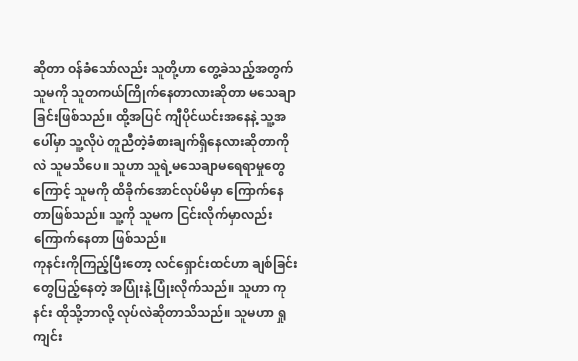ဆိုတာ ဝန်ခံသော်လည်း သူတို့ဟာ တွေ့ခဲသည့်အတွက် သူမကို သူတကယ်ကြိုက်နေတာလားဆိုတာ မသေချာခြင်းဖြစ်သည်။ ထို့အပြင် ကျီပိုင်ယင်းအနေနဲ့ သူ့အပေါ်မှာ သူ့လိုပဲ တူညီတဲ့ခံစားချက်ရှိနေလားဆိုတာကိုလဲ သူမသိပေ။ သူဟာ သူရဲ့မသေချာမရေရာမှုတွေကြောင့် သူမကို ထိခိုက်အောင်လုပ်မိမှာ ကြောက်နေတာဖြစ်သည်။ သူ့ကို သူမက ငြင်းလိုက်မှာလည်း ကြောက်နေတာ ဖြစ်သည်။
ကုနင်းကိုကြည့်ပြီးတော့ လင်ရှောင်းထင်ဟာ ချစ်ခြင်းတွေပြည့်နေတဲ့ အပြုံးနဲ့ ပြုံးလိုက်သည်။ သူဟာ ကုနင်း ထိုသို့ဘာလို့ လုပ်လဲဆိုတာသိသည်။ သူမဟာ ရှုကျင်း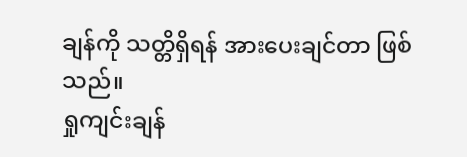ချန်ကို သတ္တိရှိရန် အားပေးချင်တာ ဖြစ်သည်။
ရှုကျင်းချန်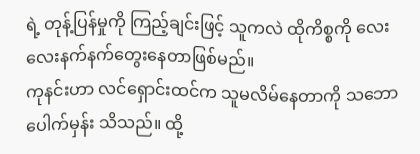ရဲ့ တုန့်ပြန်မှုကို ကြည့်ချင်းဖြင့် သူကလဲ ထိုကိစ္စကို လေးလေးနက်နက်တွေးနေတာဖြစ်မည်။
ကုနင်းဟာ လင်ရှောင်းထင်က သူမလိမ်နေတာကို သဘောပေါက်မှန်း သိသည်။ ထို့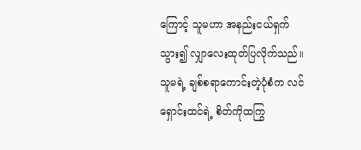ကြောင့် သူမဟာ အနည်းငယ်ရှက်သွား၍ လျှာလေးထုတ်ပြလိုက်သည်။
သူမရဲ့ ချစ်စရာကောင်းတဲ့ပုံစံက လင်ရှောင်းထင်ရဲ့ စိတ်ကိုထကြွ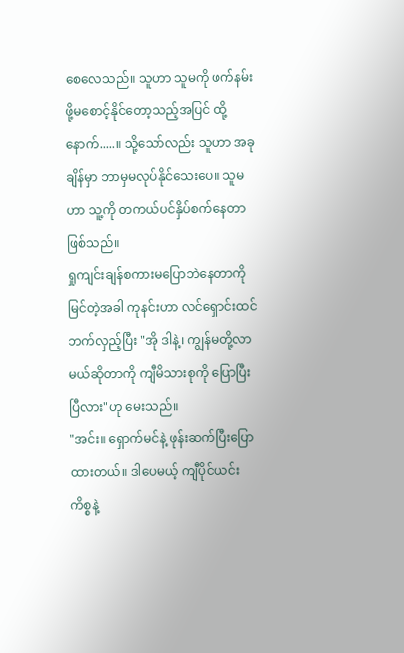စေလေသည်။ သူဟာ သူမကို ဖက်နမ်းဖို့မစောင့်နိုင်တော့သည့်အပြင် ထို့နောက်.....။ သို့သော်လည်း သူဟာ အခုချိန်မှာ ဘာမှမလုပ်နိုင်သေးပေ။ သူမဟာ သူ့ကို တကယ်ပင်နှိပ်စက်နေတာ ဖြစ်သည်။
ရှုကျင်းချန်စကားမပြောဘဲနေတာကို မြင်တဲ့အခါ ကုနင်းဟာ လင်ရှောင်းထင် ဘက်လှည့်ပြီး "အို ဒါနဲ့၊ ကျွန်မတို့လာမယ်ဆိုတာကို ကျီမိသားစုကို ပြောပြီးပြီလား"ဟု မေးသည်။
"အင်း။ ရှောက်မင်နဲ့ ဖုန်းဆက်ပြီးပြောထားတယ်။ ဒါပေမယ့် ကျီပိုင်ယင်း ကိစ္စနဲ့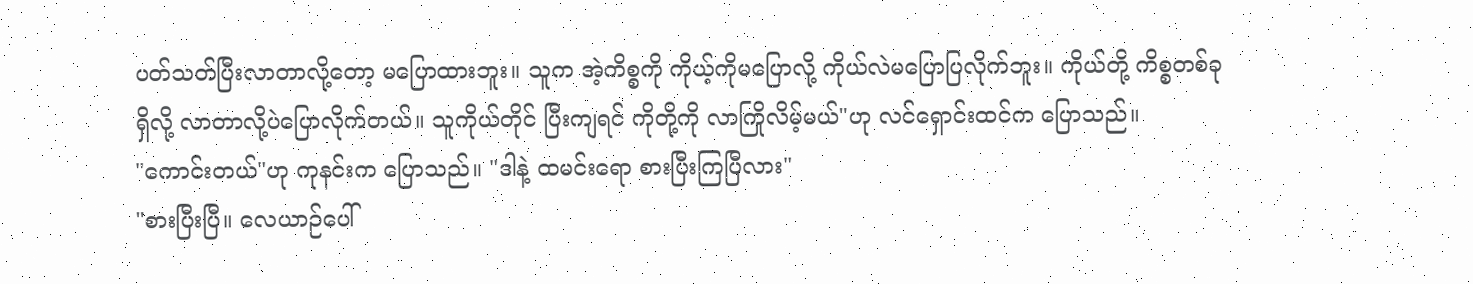ပတ်သတ်ပြီးလာတာလို့တော့ မပြောထားဘူး။ သူက အဲ့ကိစ္စကို ကိုယ့်ကိုမပြောလို့ ကိုယ်လဲမပြောပြလိုက်ဘူး။ ကိုယ်တို့ ကိစ္စတစ်ခုရှိလို့ လာတာလို့ပဲပြောလိုက်တယ်။ သူကိုယ်တိုင် ပြီးကျရင် ကိုတို့ကို လာကြိုလိမ့်မယ်"ဟု လင်ရှောင်းထင်က ပြောသည်။
"ကောင်းတယ်"ဟု ကုနင်းက ပြောသည်။ "ဒါနဲ့ ထမင်းရော စားပြီးကြပြီလား"
"စားပြီးပြီ။ လေယာဉ်ပေါ်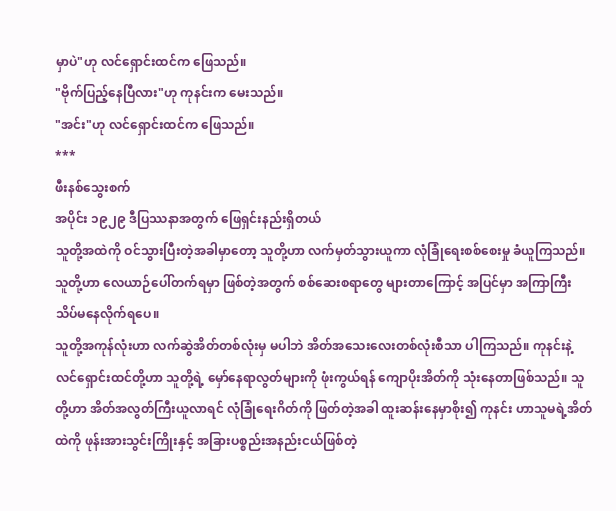မှာပဲ"ဟု လင်ရှောင်းထင်က ဖြေသည်။
"ဗိုက်ပြည့်နေပြီလား"ဟု ကုနင်းက မေးသည်။
"အင်း"ဟု လင်ရှောင်းထင်က ဖြေသည်။
***
ဖီးနစ်သွေးစက်
အပိုင်း ၁၉၂၉ ဒီပြဿနာအတွက် ဖြေရှင်းနည်းရှိတယ်
သူတို့အထဲကို ဝင်သွားပြီးတဲ့အခါမှာတော့ သူတို့ဟာ လက်မှတ်သွားယူကာ လုံခြုံရေးစစ်စေးမှု ခံယူကြသည်။ သူတို့ဟာ လေယာဉ်ပေါ်တက်ရမှာ ဖြစ်တဲ့အတွက် စစ်ဆေးစရာတွေ များတာကြောင့် အပြင်မှာ အကြာကြီး သိပ်မနေလိုက်ရပေ။
သူတို့အကုန်လုံးဟာ လက်ဆွဲအိတ်တစ်လုံးမှ မပါဘဲ အိတ်အသေးလေးတစ်လုံးစီသာ ပါကြသည်။ ကုနင်းနဲ့ လင်ရှောင်းထင်တို့ဟာ သူတို့ရဲ့ မှော်နေရာလွတ်များကို ဖုံးကွယ်ရန် ကျောပိုးအိတ်ကို သုံးနေတာဖြစ်သည်။ သူတို့ဟာ အိတ်အလွတ်ကြီးယူလာရင် လုံခြုံရေးဂိတ်ကို ဖြတ်တဲ့အခါ ထူးဆန်းနေမှာစိုး၍ ကုနင်း ဟာသူမရဲ့အိတ်ထဲကို ဖုန်းအားသွင်းကြိုးနှင့် အခြားပစ္စည်းအနည်းငယ်ဖြစ်တဲ့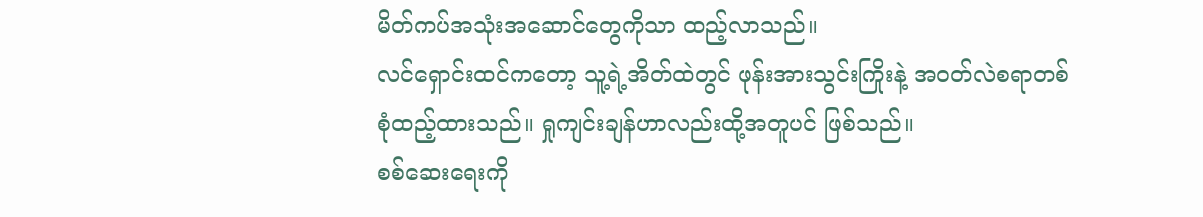မိတ်ကပ်အသုံးအဆောင်တွေကိုသာ ထည့်လာသည်။
လင်ရှောင်းထင်ကတော့ သူ့ရဲ့အိတ်ထဲတွင် ဖုန်းအားသွင်းကြိုးနဲ့ အဝတ်လဲစရာတစ်စုံထည့်ထားသည်။ ရှုကျင်းချန်ဟာလည်းထို့အတူပင် ဖြစ်သည်။
စစ်ဆေးရေးကို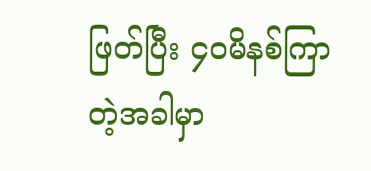ဖြတ်ပြီး ၄၀မိနစ်ကြာတဲ့အခါမှာ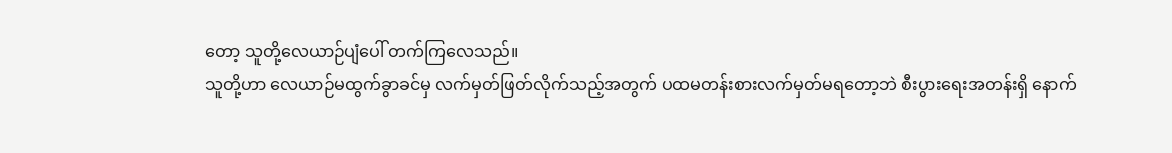တော့ သူတို့လေယာဉ်ပျံပေါ် တက်ကြလေသည်။
သူတို့ဟာ လေယာဉ်မထွက်ခွာခင်မှ လက်မှတ်ဖြတ်လိုက်သည့်အတွက် ပထမတန်းစားလက်မှတ်မရတော့ဘဲ စီးပွားရေးအတန်းရှိ နောက်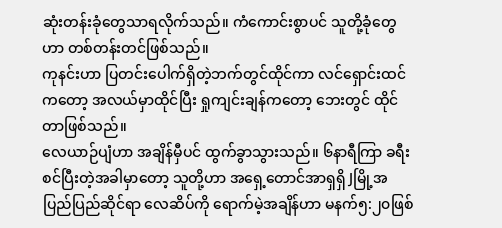ဆုံးတန်းခုံတွေသာရလိုက်သည်။ ကံကောင်းစွာပင် သူတို့ခုံတွေဟာ တစ်တန်းတင်ဖြစ်သည်။
ကုနင်းဟာ ပြတင်းပေါက်ရှိတဲ့ဘက်တွင်ထိုင်ကာ လင်ရှောင်းထင်ကတော့ အလယ်မှာထိုင်ပြီး ရှုကျင်းချန်ကတော့ ဘေးတွင် ထိုင်တာဖြစ်သည်။
လေယာဉ်ပျံဟာ အချိန်မှီပင် ထွက်ခွာသွားသည်။ ၆နာရီကြာ ခရီးစင်ပြီးတဲ့အခါမှာတော့ သူတို့ဟာ အရှေ့တောင်အာရှရှိ Jမြို့အပြည်ပြည်ဆိုင်ရာ လေဆိပ်ကို ရောက်မဲ့အချိန်ဟာ မနက်၅:၂၀ဖြစ်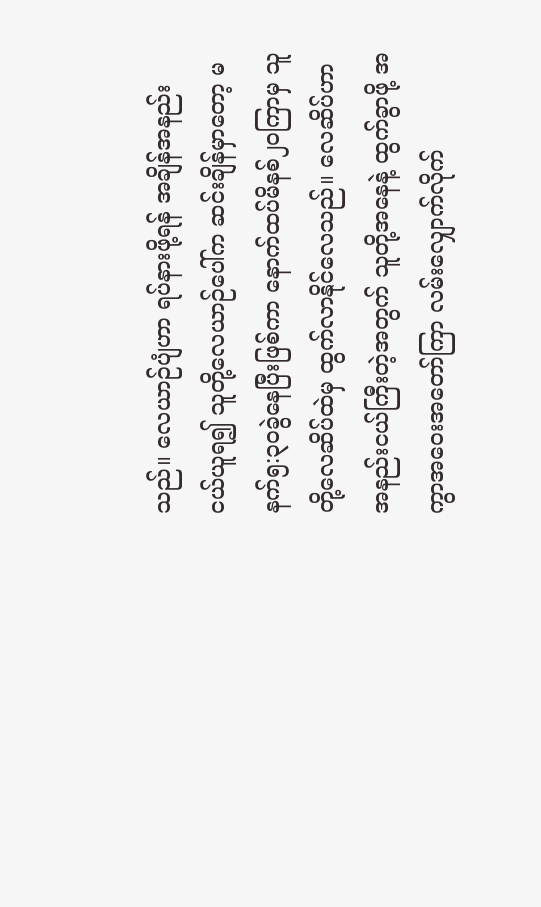သည်။ လေယာဉ်ပျံဟာ ရပ်နားဖို့ရန် အချိန်အနည်းငယ်ယူရ၍ သူတို့လေယာဉ်ပေါ်က ဆင်းချိန်မှာတော့ မနက်၅:၃၀ခွဲနေပြီးဖြစ်ကာ နောက်ထပ်မိနစ်၂၀ကြာမှ သူတို့လေဆိပ်ထဲမှ ထွက်လာနိုင်လေသည်။ လေဆိပ်ဟာ အနည်းငယ်ကြီးတဲ့အတွက် သူတို့အနေနဲ့ ထွက်ခွာဖို့ အကွာအဝေးအတော်ကြာ လမ်းလျှောက်လိုက်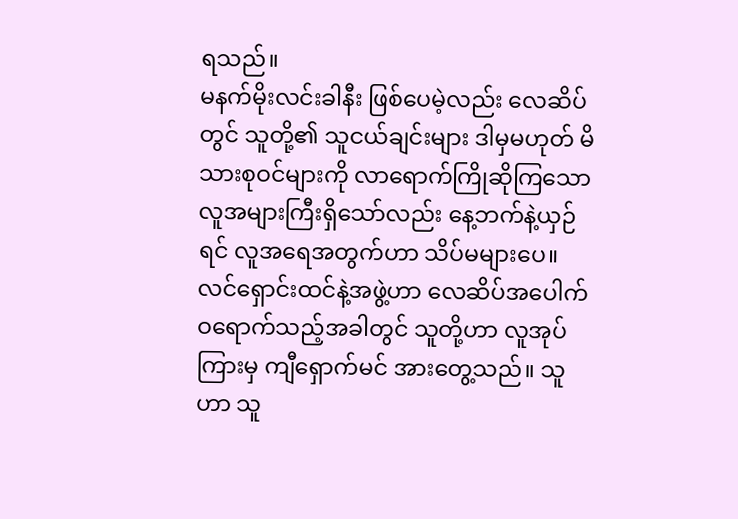ရသည်။
မနက်မိုးလင်းခါနီး ဖြစ်ပေမဲ့လည်း လေဆိပ်တွင် သူတို့၏ သူငယ်ချင်းများ ဒါမှမဟုတ် မိသားစုဝင်များကို လာရောက်ကြိုဆိုကြသော လူအများကြီးရှိသော်လည်း နေ့ဘက်နဲ့ယှဉ်ရင် လူအရေအတွက်ဟာ သိပ်မများပေ။
လင်ရှောင်းထင်နဲ့အဖွဲ့ဟာ လေဆိပ်အပေါက်ဝရောက်သည့်အခါတွင် သူတို့ဟာ လူအုပ်ကြားမှ ကျီရှောက်မင် အားတွေ့သည်။ သူဟာ သူ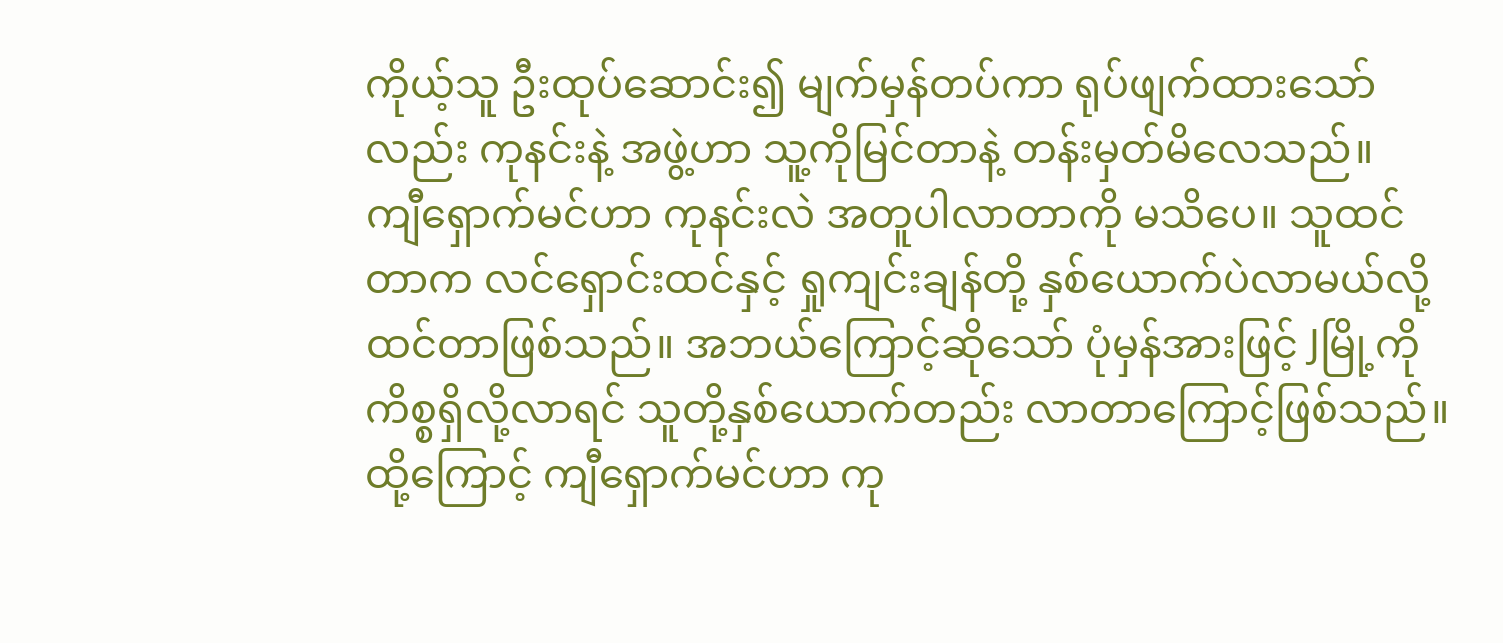ကိုယ့်သူ ဦးထုပ်ဆောင်း၍ မျက်မှန်တပ်ကာ ရုပ်ဖျက်ထားသော်လည်း ကုနင်းနဲ့ အဖွဲ့ဟာ သူ့ကိုမြင်တာနဲ့ တန်းမှတ်မိလေသည်။
ကျီရှောက်မင်ဟာ ကုနင်းလဲ အတူပါလာတာကို မသိပေ။ သူထင်တာက လင်ရှောင်းထင်နှင့် ရှုကျင်းချန်တို့ နှစ်ယောက်ပဲလာမယ်လို့ ထင်တာဖြစ်သည်။ အဘယ်ကြောင့်ဆိုသော် ပုံမှန်အားဖြင့် Jမြို့ကို ကိစ္စရှိလို့လာရင် သူတို့နှစ်ယောက်တည်း လာတာကြောင့်ဖြစ်သည်။ ထို့ကြောင့် ကျီရှောက်မင်ဟာ ကု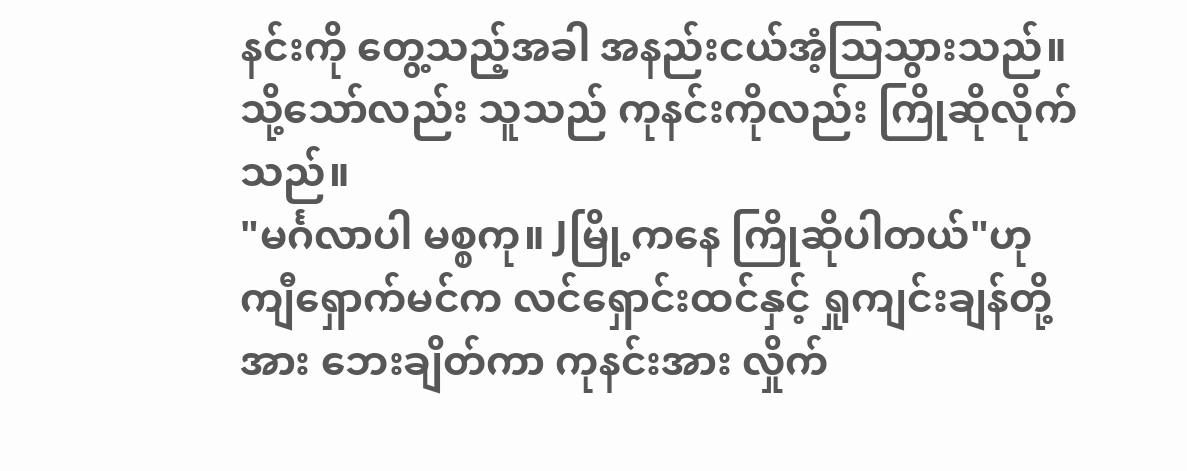နင်းကို တွေ့သည့်အခါ အနည်းငယ်အံ့ဩသွားသည်။ သို့သော်လည်း သူသည် ကုနင်းကိုလည်း ကြိုဆိုလိုက်သည်။
"မင်္ဂလာပါ မစ္စကု။ Jမြို့ကနေ ကြိုဆိုပါတယ်"ဟု ကျီရှောက်မင်က လင်ရှောင်းထင်နှင့် ရှုကျင်းချန်တို့အား ဘေးချိတ်ကာ ကုနင်းအား လှိုက်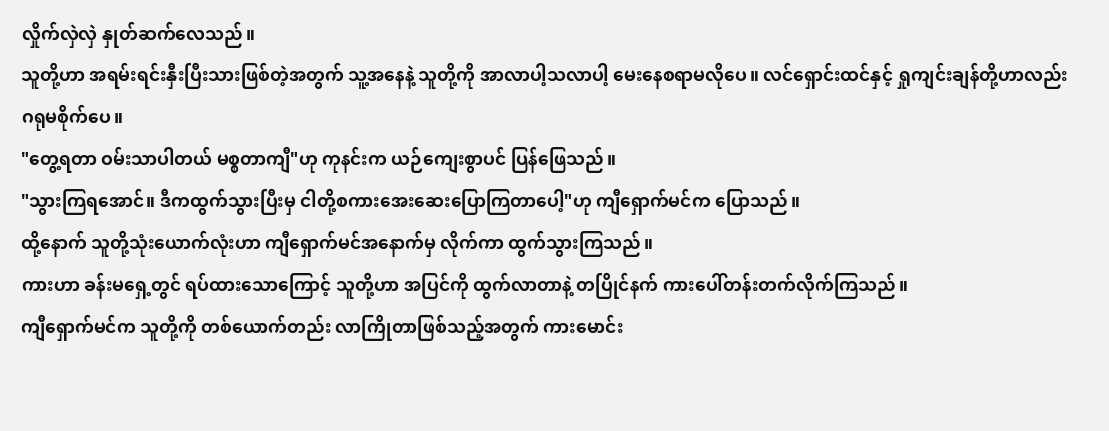လှိုက်လှဲလှဲ နှုတ်ဆက်လေသည်။
သူတို့ဟာ အရမ်းရင်းနှီးပြီးသားဖြစ်တဲ့အတွက် သူ့အနေနဲ့ သူတို့ကို အာလာပါ့သလာပါ့ မေးနေစရာမလိုပေ။ လင်ရှောင်းထင်နှင့် ရှုကျင်းချန်တို့ဟာလည်း ဂရုမစိုက်ပေ။
"တွေ့ရတာ ဝမ်းသာပါတယ် မစ္စတာကျီ"ဟု ကုနင်းက ယဉ်ကျေးစွာပင် ပြန်ဖြေသည်။
"သွားကြရအောင်။ ဒီကထွက်သွားပြီးမှ ငါတို့စကားအေးဆေးပြောကြတာပေါ့"ဟု ကျီရှောက်မင်က ပြောသည်။
ထို့နောက် သူတို့သုံးယောက်လုံးဟာ ကျီရှောက်မင်အနောက်မှ လိုက်ကာ ထွက်သွားကြသည်။
ကားဟာ ခန်းမရှေ့တွင် ရပ်ထားသောကြောင့် သူတို့ဟာ အပြင်ကို ထွက်လာတာနဲ့ တပြိုင်နက် ကားပေါ်တန်းတက်လိုက်ကြသည်။
ကျီရှောက်မင်က သူတို့ကို တစ်ယောက်တည်း လာကြိုတာဖြစ်သည့်အတွက် ကားမောင်း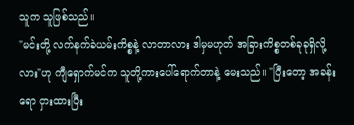သူက သူဖြစ်သည်။
"မင်းတို့ လက်နက်ခဲယမ်းကိစ္စနဲ့ လာတာလား ဒါမှမဟုတ် အခြားကိစ္စတစ်ခုခုရှိလို့လား"ဟု ကျီရှောက်မင်က သူတို့ကားပေါ်ရောက်တာနဲ့ မေးသည်။ "ပြီးတော့ အခန်းရော ငှားထားပြီး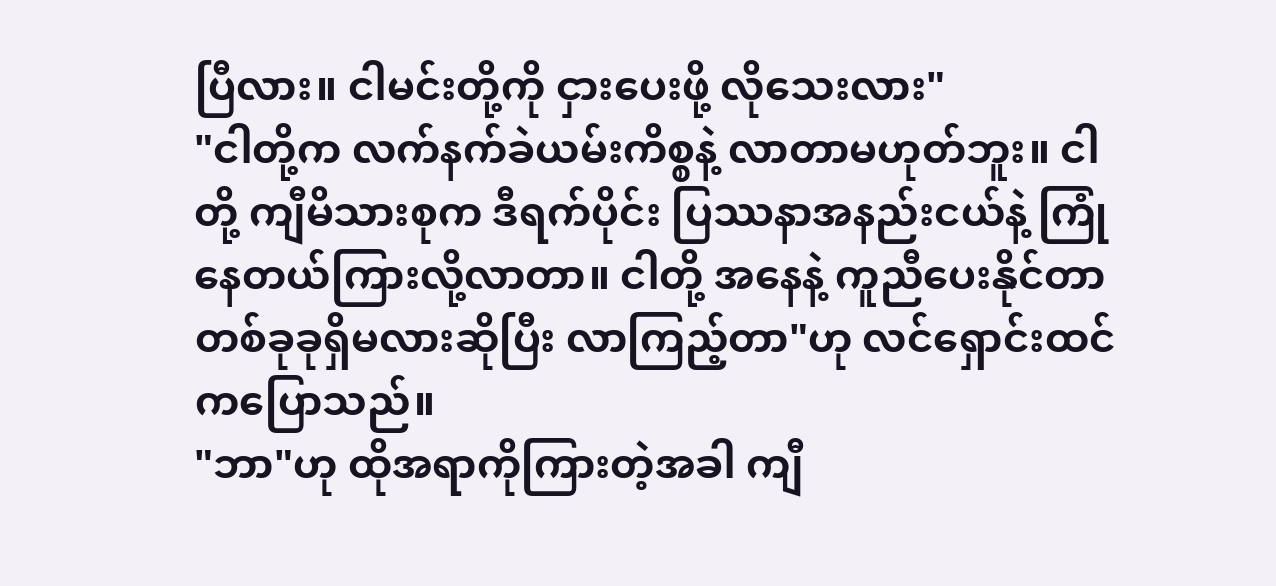ပြီလား။ ငါမင်းတို့ကို ငှားပေးဖို့ လိုသေးလား"
"ငါတို့က လက်နက်ခဲယမ်းကိစ္စနဲ့ လာတာမဟုတ်ဘူး။ ငါတို့ ကျီမိသားစုက ဒီရက်ပိုင်း ပြဿနာအနည်းငယ်နဲ့ ကြုံနေတယ်ကြားလို့လာတာ။ ငါတို့ အနေနဲ့ ကူညီပေးနိုင်တာ တစ်ခုခုရှိမလားဆိုပြီး လာကြည့်တာ"ဟု လင်ရှောင်းထင်ကပြောသည်။
"ဘာ"ဟု ထိုအရာကိုကြားတဲ့အခါ ကျီ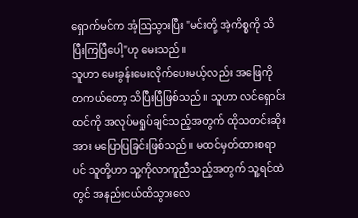ရှောက်မင်က အံ့ဩသွားပြီး "မင်းတို့ အဲ့ကိစ္စကို သိပြီးကြပြီပေါ့"ဟု မေးသည်။
သူဟာ မေးခွန်းမေးလိုက်ပေးမယ့်လည်း အဖြေကို တကယ်တော့ သိပြီးပြီဖြစ်သည်။ သူဟာ လင်ရှောင်းထင်ကို အလုပ်မရှုပ်ချင်သည့်အတွက် ထိုသတင်းဆိုးအား မပြောပြခြင်းဖြစ်သည်။ မထင်မှတ်ထားစရာပင် သူတို့ဟာ သူ့ကိုလာကူညီသည့်အတွက် သူ့ရင်ထဲတွင် အနည်းငယ်ထိသွားလေ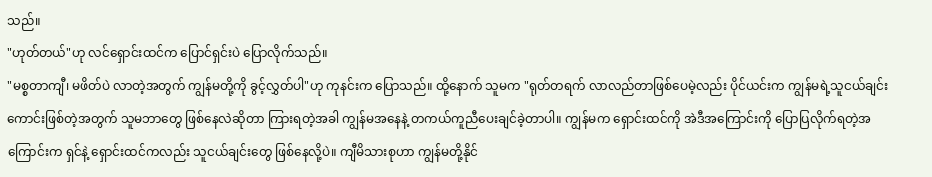သည်။
"ဟုတ်တယ်"ဟု လင်ရှောင်းထင်က ပြောင်ရှင်းပဲ ပြောလိုက်သည်။
"မစ္စတာကျီ၊ မဖိတ်ပဲ လာတဲ့အတွက် ကျွန်မတို့ကို ခွင့်လွှတ်ပါ"ဟု ကုနင်းက ပြောသည်။ ထို့နောက် သူမက "ရုတ်တရက် လာလည်တာဖြစ်ပေမဲ့လည်း ပိုင်ယင်းက ကျွန်မရဲ့သူငယ်ချင်းကောင်းဖြစ်တဲ့အတွက် သူမဘာတွေ ဖြစ်နေလဲဆိုတာ ကြားရတဲ့အခါ ကျွန်မအနေနဲ့ တကယ်ကူညီပေးချင်ခဲ့တာပါ။ ကျွန်မက ရှောင်းထင်ကို အဲဒီအကြောင်းကို ပြောပြလိုက်ရတဲ့အကြောင်းက ရှင်နဲ့ ရှောင်းထင်ကလည်း သူငယ်ချင်းတွေ ဖြစ်နေလို့ပဲ။ ကျီမိသားစုဟာ ကျွန်မတို့နိုင်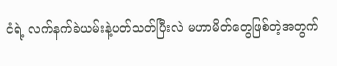ငံရဲ့ လက်နက်ခဲယမ်းနဲ့ပတ်သတ်ပြီးလဲ မဟာမိတ်တွေဖြစ်တဲ့အတွက်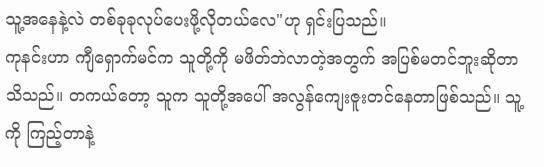သူ့အနေနဲ့လဲ တစ်ခုခုလုပ်ပေးဖို့လိုတယ်လေ"ဟု ရှင်းပြသည်။
ကုနင်းဟာ ကျီရှောက်မင်က သူတို့ကို မဖိတ်ဘဲလာတဲ့အတွက် အပြစ်မတင်ဘူးဆိုတာ သိသည်။ တကယ်တော့ သူက သူတို့အပေါ် အလွန်ကျေးဇူးတင်နေတာဖြစ်သည်။ သူ့ကို ကြည့်တာနဲ့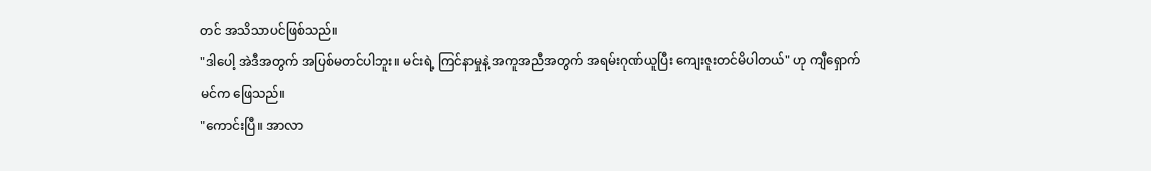တင် အသိသာပင်ဖြစ်သည်။
"ဒါပေါ့ အဲဒီအတွက် အပြစ်မတင်ပါဘူး။ မင်းရဲ့ ကြင်နာမှုနဲ့ အကူအညီအတွက် အရမ်းဂုဏ်ယူပြီး ကျေးဇူးတင်မိပါတယ်" ဟု ကျီရှောက်မင်က ဖြေသည်။
"ကောင်းပြီ။ အာလာ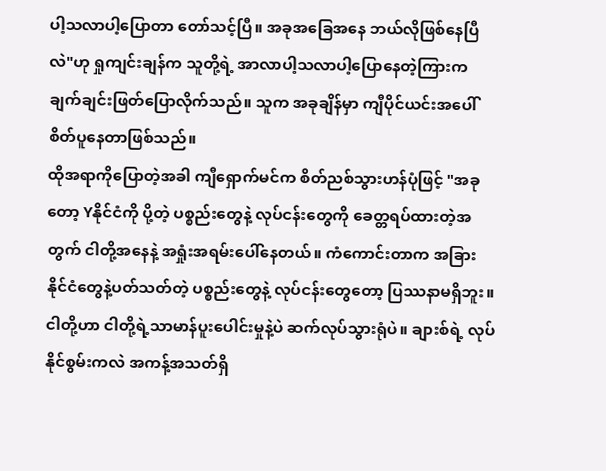ပါ့သလာပါ့ပြောတာ တော်သင့်ပြီ။ အခုအခြေအနေ ဘယ်လိုဖြစ်နေပြီလဲ"ဟု ရှုကျင်းချန်က သူတို့ရဲ့ အာလာပါ့သလာပါ့ပြောနေတဲ့ကြားက ချက်ချင်းဖြတ်ပြောလိုက်သည်။ သူက အခုချိန်မှာ ကျီပိုင်ယင်းအပေါ် စိတ်ပူနေတာဖြစ်သည်။
ထိုအရာကိုပြောတဲ့အခါ ကျီရှောက်မင်က စိတ်ညစ်သွားဟန်ပုံဖြင့် "အခုတော့ Yနိုင်ငံကို ပို့တဲ့ ပစ္စည်းတွေနဲ့ လုပ်ငန်းတွေကို ခေတ္တရပ်ထားတဲ့အတွက် ငါတို့အနေနဲ့ အရှုံးအရမ်းပေါ်နေတယ်။ ကံကောင်းတာက အခြားနိုင်ငံတွေနဲ့ပတ်သတ်တဲ့ ပစ္စည်းတွေနဲ့ လုပ်ငန်းတွေတော့ ပြဿနာမရှိဘူး။ ငါတို့ဟာ ငါတို့ရဲ့သာမာန်ပူးပေါင်းမှုနဲ့ပဲ ဆက်လုပ်သွားရုံပဲ။ ချားစ်ရဲ့ လုပ်နိုင်စွမ်းကလဲ အကန့်အသတ်ရှိ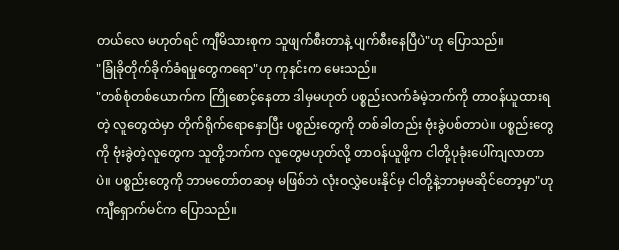တယ်လေ မဟုတ်ရင် ကျီမိသားစုက သူဖျက်စီးတာနဲ့ ပျက်စီးနေပြီပဲ"ဟု ပြောသည်။
"ခြုံခိုတိုက်ခိုက်ခံရမှုတွေကရော"ဟု ကုနင်းက မေးသည်။
"တစ်စုံတစ်ယောက်က ကြိုစောင့်နေတာ ဒါမှမဟုတ် ပစ္စည်းလက်ခံမဲ့ဘက်ကို တာဝန်ယူထားရတဲ့ လူတွေထဲမှာ တိုက်ရိုက်ရောနှောပြီး ပစ္စည်းတွေကို တစ်ခါတည်း ဗုံးခွဲပစ်တာပဲ။ ပစ္စည်းတွေကို ဗုံးခွဲတဲ့လူတွေက သူတို့ဘက်က လူတွေမဟုတ်လို့ တာဝန်ယူဖို့က ငါတို့ပုခုံးပေါ်ကျလာတာပဲ။ ပစ္စည်းတွေကို ဘာမတော်တဆမှ မဖြစ်ဘဲ လုံးဝလွှဲပေးနိုင်မှ ငါတို့နဲ့ဘာမှမဆိုင်တော့မှာ"ဟု ကျီရှောက်မင်က ပြောသည်။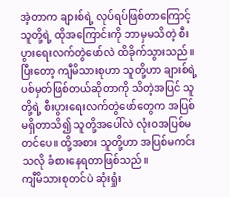အဲ့တာက ချားစ်ရဲ့ လုပ်ရပ်ဖြစ်တာကြောင့် သူတို့ရဲ့ ထိုအကြောင်းကို ဘာမှမသိတဲ့ စီးပွားရေးလက်တွဲဖော်လဲ ထိခိုက်သွားသည်။ ပြီးတော့ ကျီမိသားစုဟာ သူတို့ဟာ ချားစ်ရဲ့ ပစ်မှတ်ဖြစ်တယ်ဆိုတာကို သိတဲ့အပြင် သူတို့ရဲ့ စီးပွားရေးလက်တွဲဖော်တွေက အပြစ်မရှိတာသိ၍ သူတို့အပေါ်လဲ လုံးဝအပြစ်မတင်ပေ။ ထို့အစား သူတို့ဟာ အပြစ်မကင်းသလို ခံစားနေရတာဖြစ်သည်။
ကျီမိသားစုတင်ပဲ ဆုံးရှုံး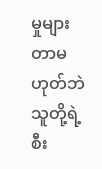မှုများတာမဟုတ်ဘဲ သူတို့ရဲ့စီး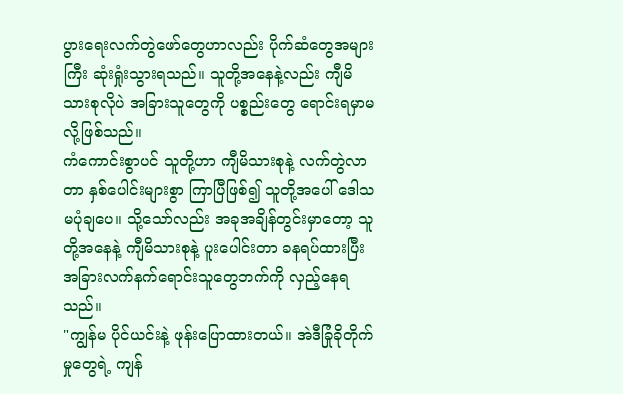ပွားရေးလက်တွဲဖော်တွေဟာလည်း ပိုက်ဆံတွေအများကြီး ဆုံးရှုံးသွားရသည်။ သူတို့အနေနဲ့လည်း ကျီမိသားစုလိုပဲ အခြားသူတွေကို ပစ္စည်းတွေ ရောင်းရမှာမလို့ဖြစ်သည်။
ကံကောင်းစွာပင် သူတို့ဟာ ကျီမိသားစုနဲ့ လက်တွဲလာတာ နှစ်ပေါင်းများစွာ ကြာပြီဖြစ်၍ သူတို့အပေါ် ဒေါသမပုံချပေ။ သို့သော်လည်း အခုအချိန်တွင်းမှာတော့ သူတို့အနေနဲ့ ကျီမိသားစုနဲ့ ပူးပေါင်းတာ ခနရပ်ထားပြီး အခြားလက်နက်ရောင်းသူတွေဘက်ကို လှည့်နေရသည်။
"ကျွန်မ ပိုင်ယင်းနဲ့ ဖုန်းပြောထားတယ်။ အဲဒီခြုံခိုတိုက်မှုတွေရဲ့ ကျန်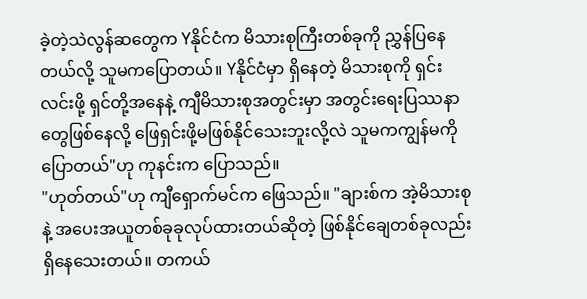ခဲ့တဲ့သဲလွန်ဆတွေက Yနိုင်ငံက မိသားစုကြီးတစ်ခုကို ညွှန်ပြနေတယ်လို့ သူမကပြောတယ်။ Yနိုင်ငံမှာ ရှိနေတဲ့ မိသားစုကို ရှင်းလင်းဖို့ ရှင်တို့အနေနဲ့ ကျီမိသားစုအတွင်းမှာ အတွင်းရေးပြဿနာတွေဖြစ်နေလို့ ဖြေရှင်းဖို့မဖြစ်နိုင်သေးဘူးလို့လဲ သူမကကျွန်မကိုပြောတယ်"ဟု ကုနင်းက ပြောသည်။
"ဟုတ်တယ်"ဟု ကျီရှောက်မင်က ဖြေသည်။ "ချားစ်က အဲ့မိသားစုနဲ့ အပေးအယူတစ်ခုခုလုပ်ထားတယ်ဆိုတဲ့ ဖြစ်နိုင်ချေတစ်ခုလည်းရှိနေသေးတယ်။ တကယ်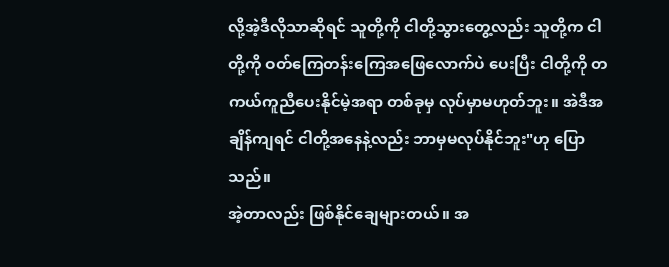လို့အဲ့ဒီလိုသာဆိုရင် သူတို့ကို ငါတို့သွားတွေ့လည်း သူတို့က ငါတို့ကို ဝတ်ကြေတန်းကြေအဖြေလောက်ပဲ ပေးပြီး ငါတို့ကို တကယ်ကူညီပေးနိုင်မဲ့အရာ တစ်ခုမှ လုပ်မှာမဟုတ်ဘူး။ အဲဒီအချိန်ကျရင် ငါတို့အနေနဲ့လည်း ဘာမှမလုပ်နိုင်ဘူး"ဟု ပြောသည်။
အဲ့တာလည်း ဖြစ်နိုင်ချေများတယ်။ အ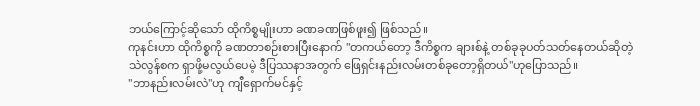ဘယ်ကြောင့်ဆိုသော် ထိုကိစ္စမျိုးဟာ ခဏခဏဖြစ်ဖူး၍ ဖြစ်သည်။
ကုနင်းဟာ ထိုကိစ္စကို ခဏတာစဉ်းစားပြီးနောက် "တကယ်တော့ ဒီကိစ္စက ချားစ်နဲ့ တစ်ခုခုပတ်သတ်နေတယ်ဆိုတဲ့ သဲလွန်စက ရှာဖို့မလွယ်ပေမဲ့ ဒီပြဿနာအတွက် ဖြေရှင်းနည်းလမ်းတစ်ခုတော့ရှိတယ်"ဟုပြောသည်။
"ဘာနည်းလမ်းလဲ"ဟု ကျီရှောက်မင်နှင့်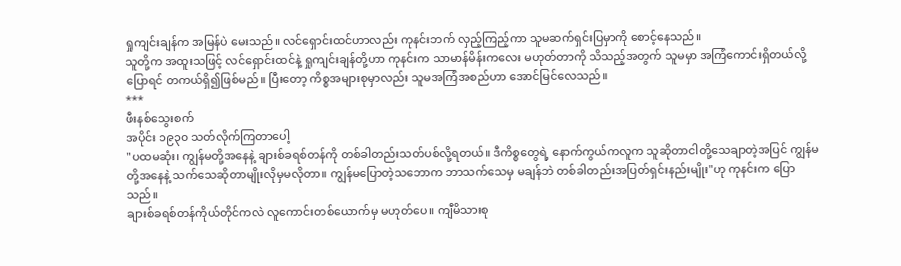ရှုကျင်းချန်က အမြန်ပဲ မေးသည်။ လင်ရှောင်းထင်ဟာလည်း ကုနင်းဘက် လှည့်ကြည့်ကာ သူမဆက်ရှင်းပြမှာကို စောင့်နေသည်။
သူတို့က အထူးသဖြင့် လင်ရှောင်းထင်နဲ့ ရှုကျင်းချန်တို့ဟာ ကုနင်းက သာမာန်မိန်းကလေး မဟုတ်တာကို သိသည့်အတွက် သူမမှာ အကြံကောင်းရှိတယ်လို့ ပြောရင် တကယ်ရှိ၍ဖြစ်မည်။ ပြီးတော့ ကိစ္စအများစုမှာလည်း သူမအကြံအစည်ဟာ အောင်မြင်လေသည်။
***
ဖီးနစ်သွေးစက်
အပိုင်း ၁၉၃၀ သတ်လိုက်ကြတာပေါ့
"ပထမဆုံး၊ ကျွန်မတို့အနေနဲ့ ချားစ်ခရစ်တန်ကို တစ်ခါတည်းသတ်ပစ်လို့ရတယ်။ ဒီကိစ္စတွေရဲ့ နောက်ကွယ်ကလူက သူဆိုတာငါတို့သေချာတဲ့အပြင် ကျွန်မတို့အနေနဲ့ သက်သေဆိုတာမျိုးလိုမှမလိုတာ။ ကျွန်မပြောတဲ့သဘောက ဘာသက်သေမှ မချန်ဘဲ တစ်ခါတည်းအပြတ်ရှင်းနည်းမျိုး"ဟု ကုနင်းက ပြောသည်။
ချားစ်ခရစ်တန်ကိုယ်တိုင်ကလဲ လူကောင်းတစ်ယောက်မှ မဟုတ်ပေ။ ကျီမိသားစု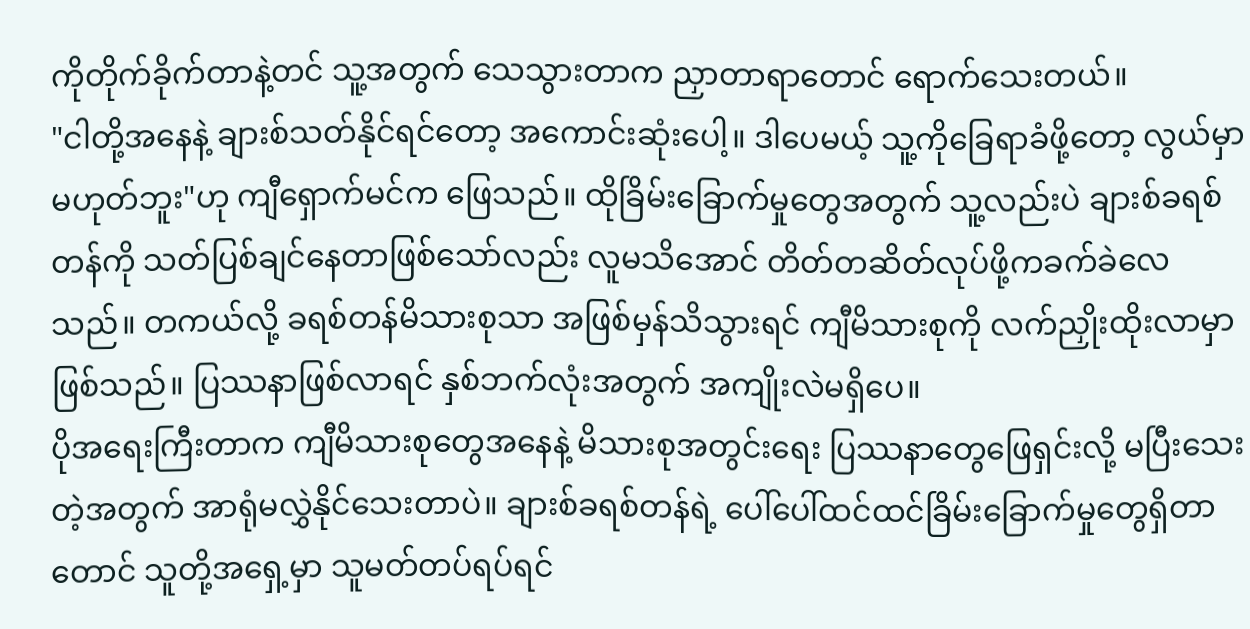ကိုတိုက်ခိုက်တာနဲ့တင် သူ့အတွက် သေသွားတာက ညှာတာရာတောင် ရောက်သေးတယ်။
"ငါတို့အနေနဲ့ ချားစ်သတ်နိုင်ရင်တော့ အကောင်းဆုံးပေါ့။ ဒါပေမယ့် သူ့ကိုခြေရာခံဖို့တော့ လွယ်မှာမဟုတ်ဘူး"ဟု ကျီရှောက်မင်က ဖြေသည်။ ထိုခြိမ်းခြောက်မှုတွေအတွက် သူ့လည်းပဲ ချားစ်ခရစ်တန်ကို သတ်ပြစ်ချင်နေတာဖြစ်သော်လည်း လူမသိအောင် တိတ်တဆိတ်လုပ်ဖို့ကခက်ခဲလေသည်။ တကယ်လို့ ခရစ်တန်မိသားစုသာ အဖြစ်မှန်သိသွားရင် ကျီမိသားစုကို လက်ညှိုးထိုးလာမှာဖြစ်သည်။ ပြဿနာဖြစ်လာရင် နှစ်ဘက်လုံးအတွက် အကျိုးလဲမရှိပေ။
ပိုအရေးကြီးတာက ကျီမိသားစုတွေအနေနဲ့ မိသားစုအတွင်းရေး ပြဿနာတွေဖြေရှင်းလို့ မပြီးသေးတဲ့အတွက် အာရုံမလွှဲနိုင်သေးတာပဲ။ ချားစ်ခရစ်တန်ရဲ့ ပေါ်ပေါ်ထင်ထင်ခြိမ်းခြောက်မှုတွေရှိတာတောင် သူတို့အရှေ့မှာ သူမတ်တပ်ရပ်ရင်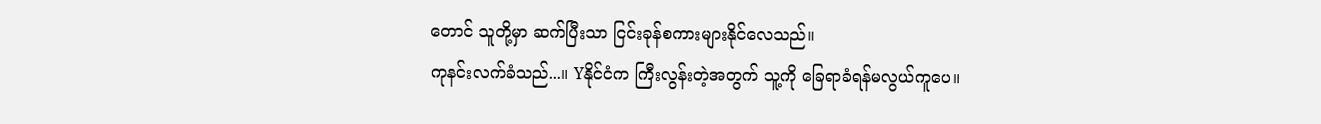တောင် သူတို့မှာ ဆက်ပြီးသာ ငြင်းခုန်စကားများနိုင်လေသည်။
ကုနင်းလက်ခံသည်...။ Yနိုင်ငံက ကြီးလွန်းတဲ့အတွက် သူ့ကို ခြေရာခံရန်မလွယ်ကူပေ။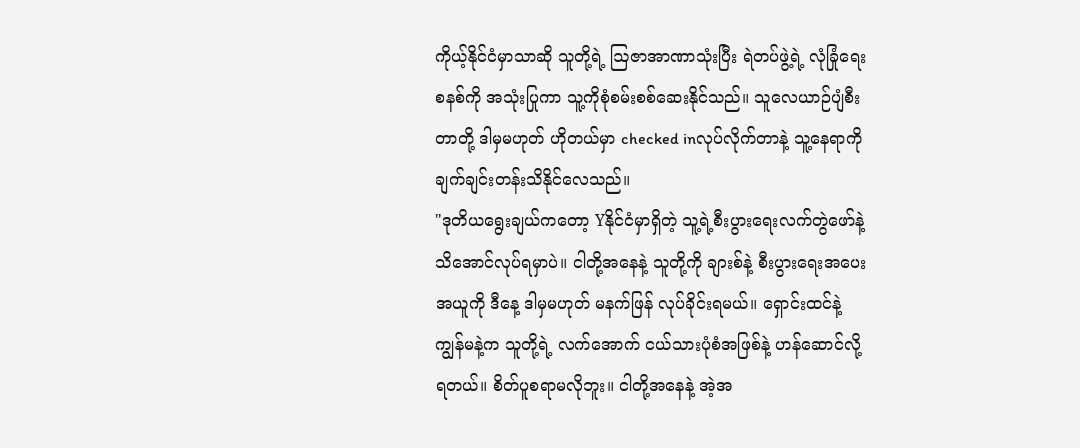ကိုယ့်နိုင်ငံမှာသာဆို သူတို့ရဲ့ ဩဇာအာဏာသုံးပြီး ရဲတပ်ဖွဲ့ရဲ့ လုံခြုံရေးစနစ်ကို အသုံးပြုကာ သူ့ကိုစုံစမ်းစစ်ဆေးနိုင်သည်။ သူလေယာဉ်ပျံစီးတာတို့ ဒါမှမဟုတ် ဟိုတယ်မှာ checked inလုပ်လိုက်တာနဲ့ သူ့နေရာကို ချက်ချင်းတန်းသိနိုင်လေသည်။
"ဒုတိယရွေးချယ်ကတော့ Yနိုင်ငံမှာရှိတဲ့ သူ့ရဲ့စီးပွားရေးလက်တွဲဖော်နဲ့ သိအောင်လုပ်ရမှာပဲ။ ငါတို့အနေနဲ့ သူတို့ကို ချားစ်နဲ့ စီးပွားရေးအပေးအယူကို ဒီနေ့ ဒါမှမဟုတ် မနက်ဖြန် လုပ်ခိုင်းရမယ်။ ရှောင်းထင်နဲ့ကျွန်မနဲ့က သူတို့ရဲ့ လက်အောက် ငယ်သားပုံစံအဖြစ်နဲ့ ဟန်ဆောင်လို့ရတယ်။ စိတ်ပူစရာမလိုဘူး။ ငါတို့အနေနဲ့ အဲ့အ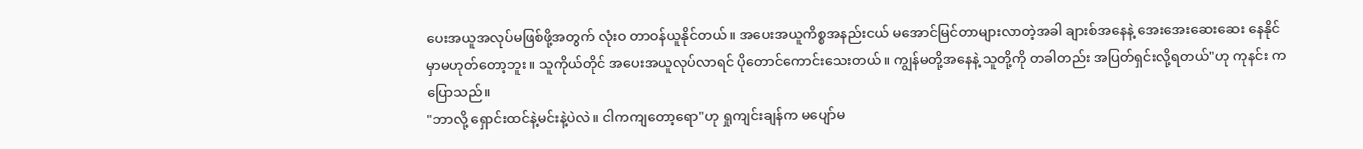ပေးအယူအလုပ်မဖြစ်ဖို့အတွက် လုံးဝ တာဝန်ယူနိုင်တယ်။ အပေးအယူကိစ္စအနည်းငယ် မအောင်မြင်တာများလာတဲ့အခါ ချားစ်အနေနဲ့ အေးအေးဆေးဆေး နေနိုင်မှာမဟုတ်တော့ဘူး။ သူကိုယ်တိုင် အပေးအယူလုပ်လာရင် ပိုတောင်ကောင်းသေးတယ်။ ကျွန်မတို့အနေနဲ့ သူတို့ကို တခါတည်း အပြတ်ရှင်းလို့ရတယ်"ဟု ကုနင်း ကပြောသည်။
"ဘာလို့ ရှောင်းထင်နဲ့မင်းနဲ့ပဲလဲ။ ငါကကျတော့ရော"ဟု ရှုကျင်းချန်က မပျော်မ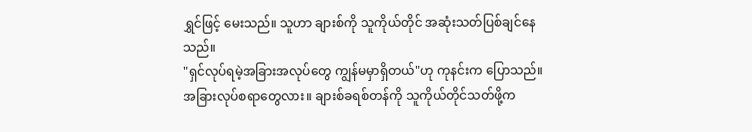ရွှင်ဖြင့် မေးသည်။ သူဟာ ချားစ်ကို သူကိုယ်တိုင် အဆုံးသတ်ပြစ်ချင်နေသည်။
"ရှင်လုပ်ရမဲ့အခြားအလုပ်တွေ ကျွန်မမှာရှိတယ်"ဟု ကုနင်းက ပြောသည်။
အခြားလုပ်စရာတွေလား။ ချားစ်ခရစ်တန်ကို သူကိုယ်တိုင်သတ်ဖို့က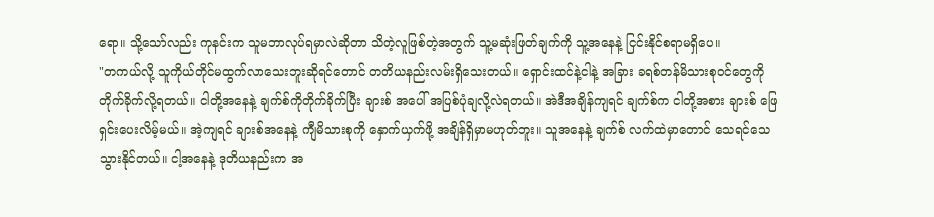ရော။ သို့သော်လည်း ကုနင်းက သူမဘာလုပ်ရမှာလဲဆိုတာ သိတဲ့လူဖြစ်တဲ့အတွက် သူ့မဆုံးဖြတ်ချက်ကို သူ့အနေနဲ့ ငြင်းနိုင်စရာမရှိပေ။
"တကယ်လို့ သူကိုယ်တိုင်မထွက်လာသေးဘူးဆိုရင်တောင် တတိယနည်းလမ်းရှိသေးတယ်။ ရှောင်းထင်နဲ့ငါနဲ့ အခြား ခရစ်တန်မိသားစုဝင်တွေကို တိုက်ခိုက်လို့ရတယ်။ ငါတို့အနေနဲ့ ချက်စ်ကိုတိုက်ခိုက်ပြီး ချားစ် အပေါ် အပြစ်ပုံချလို့လဲရတယ်။ အဲဒီအချိန်ကျရင် ချက်စ်က ငါတို့အစား ချားစ် ဖြေရှင်းပေးလိမ့်မယ်။ အဲ့ကျရင် ချားစ်အနေနဲ့ ကျီမိသားစုကို နှောက်ယှက်ဖို့ အချိန်ရှိမှာမဟုတ်ဘူး။ သူအနေနဲ့ ချက်စ် လက်ထဲမှာတောင် သေရင်သေသွားနိုင်တယ်။ ငါ့အနေနဲ့ ဒုတိယနည်းက အ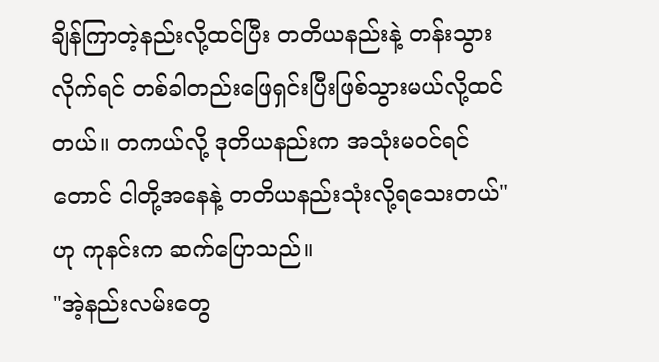ချိန်ကြာတဲ့နည်းလို့ထင်ပြီး တတိယနည်းနဲ့ တန်းသွားလိုက်ရင် တစ်ခါတည်းဖြေရှင်းပြီးဖြစ်သွားမယ်လို့ထင်တယ်။ တကယ်လို့ ဒုတိယနည်းက အသုံးမဝင်ရင်တောင် ငါတို့အနေနဲ့ တတိယနည်းသုံးလို့ရသေးတယ်"ဟု ကုနင်းက ဆက်ပြောသည်။
"အဲ့နည်းလမ်းတွေ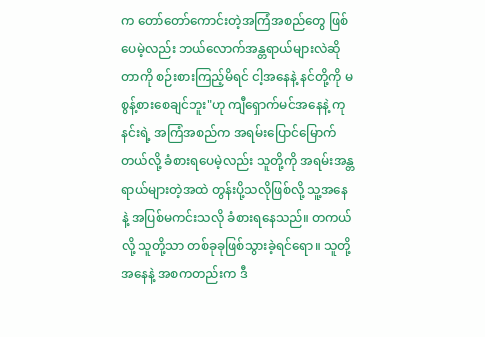က တော်တော်ကောင်းတဲ့အကြံအစည်တွေ ဖြစ်ပေမဲ့လည်း ဘယ်လောက်အန္တရာယ်များလဲဆိုတာကို စဉ်းစားကြည့်မိရင် ငါ့အနေနဲ့ နင်တို့ကို မစွန့်စားစေချင်ဘူး"ဟု ကျီရှောက်မင်အနေနဲ့ ကုနင်းရဲ့ အကြံအစည်က အရမ်းပြောင်မြောက်တယ်လို့ ခံစားရပေမဲ့လည်း သူတို့ကို အရမ်းအန္တရာယ်များတဲ့အထဲ တွန်းပို့သလိုဖြစ်လို့ သူ့အနေနဲ့ အပြစ်မကင်းသလို ခံစားရနေသည်။ တကယ်လို့ သူတို့သာ တစ်ခုခုဖြစ်သွားခဲ့ရင်ရော။ သူတို့အနေနဲ့ အစကတည်းက ဒီ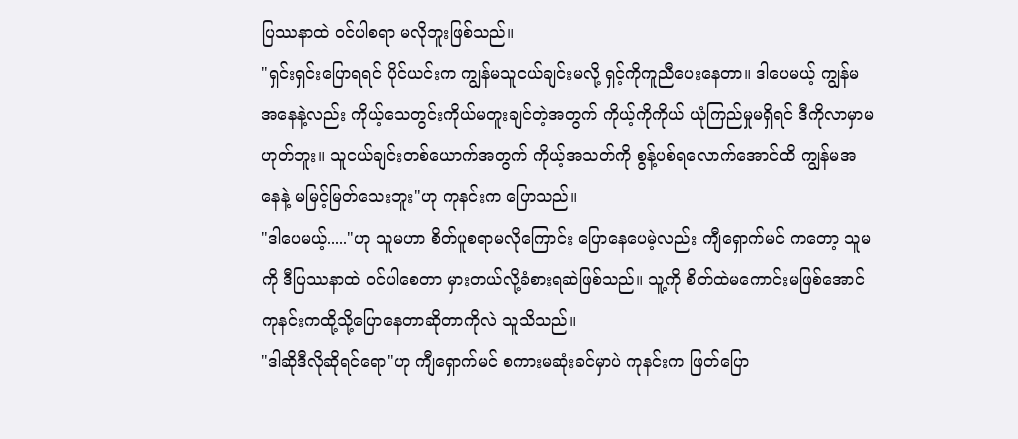ပြဿနာထဲ ဝင်ပါစရာ မလိုဘူးဖြစ်သည်။
"ရှင်းရှင်းပြောရရင် ပိုင်ယင်းက ကျွန်မသူငယ်ချင်းမလို့ ရှင့်ကိုကူညီပေးနေတာ။ ဒါပေမယ့် ကျွန်မအနေနဲ့လည်း ကိုယ့်သေတွင်းကိုယ်မတူးချင်တဲ့အတွက် ကိုယ့်ကိုကိုယ် ယုံကြည်မှုမရှိရင် ဒီကိုလာမှာမဟုတ်ဘူး။ သူငယ်ချင်းတစ်ယောက်အတွက် ကိုယ့်အသတ်ကို စွန့်ပစ်ရလောက်အောင်ထိ ကျွန်မအနေနဲ့ မမြင့်မြတ်သေးဘူး"ဟု ကုနင်းက ပြောသည်။
"ဒါပေမယ့်....."ဟု သူမဟာ စိတ်ပူစရာမလိုကြောင်း ပြောနေပေမဲ့လည်း ကျီရှောက်မင် ကတော့ သူမကို ဒီပြဿနာထဲ ဝင်ပါစေတာ မှားတယ်လို့ခံစားရဆဲဖြစ်သည်။ သူ့ကို စိတ်ထဲမကောင်းမဖြစ်အောင် ကုနင်းကထို့သို့ပြောနေတာဆိုတာကိုလဲ သူသိသည်။
"ဒါဆိုဒီလိုဆိုရင်ရော"ဟု ကျီရှောက်မင် စကားမဆုံးခင်မှာပဲ ကုနင်းက ဖြတ်ပြော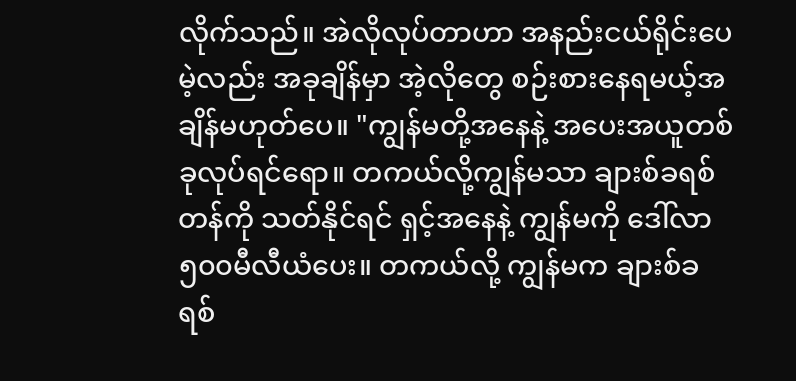လိုက်သည်။ အဲလိုလုပ်တာဟာ အနည်းငယ်ရိုင်းပေမဲ့လည်း အခုချိန်မှာ အဲ့လိုတွေ စဉ်းစားနေရမယ့်အချိန်မဟုတ်ပေ။ "ကျွန်မတို့အနေနဲ့ အပေးအယူတစ်ခုလုပ်ရင်ရော။ တကယ်လို့ကျွန်မသာ ချားစ်ခရစ်တန်ကို သတ်နိုင်ရင် ရှင့်အနေနဲ့ ကျွန်မကို ဒေါ်လာ၅၀၀မီလီယံပေး။ တကယ်လို့ ကျွန်မက ချားစ်ခရစ်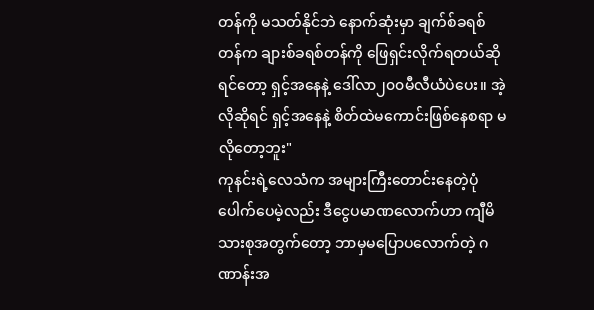တန်ကို မသတ်နိုင်ဘဲ နောက်ဆုံးမှာ ချက်စ်ခရစ်တန်က ချားစ်ခရစ်တန်ကို ဖြေရှင်းလိုက်ရတယ်ဆိုရင်တော့ ရှင့်အနေနဲ့ ဒေါ်လာ၂၀၀မီလီယံပဲပေး။ အဲ့လိုဆိုရင် ရှင့်အနေနဲ့ စိတ်ထဲမကောင်းဖြစ်နေစရာ မလိုတော့ဘူး"
ကုနင်းရဲ့လေသံက အများကြီးတောင်းနေတဲ့ပုံပေါက်ပေမဲ့လည်း ဒီငွေပမာဏလောက်ဟာ ကျီမိသားစုအတွက်တော့ ဘာမှမပြောပလောက်တဲ့ ဂဏာန်းအ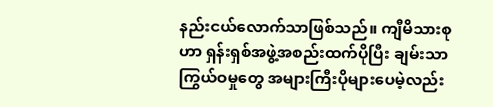နည်းငယ်လောက်သာဖြစ်သည်။ ကျီမိသားစုဟာ ရှန်းရှစ်အဖွဲ့အစည်းထက်ပိုပြီး ချမ်းသာကြွယ်ဝမှုတွေ အများကြီးပိုများပေမဲ့လည်း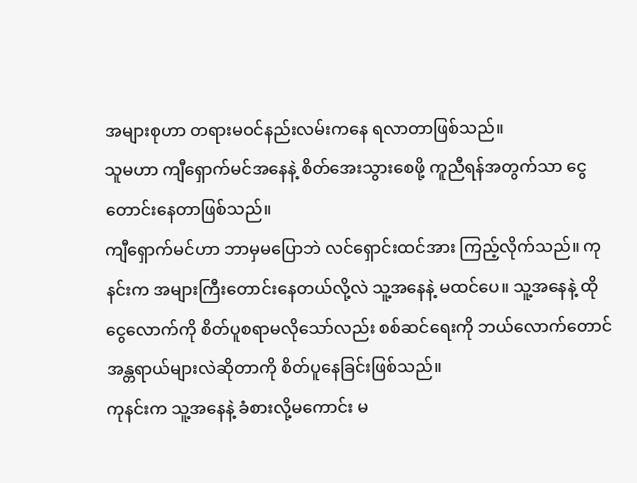အများစုဟာ တရားမဝင်နည်းလမ်းကနေ ရလာတာဖြစ်သည်။
သူမဟာ ကျီရှောက်မင်အနေနဲ့ စိတ်အေးသွားစေဖို့ ကူညီရန်အတွက်သာ ငွေတောင်းနေတာဖြစ်သည်။
ကျီရှောက်မင်ဟာ ဘာမှမပြောဘဲ လင်ရှောင်းထင်အား ကြည့်လိုက်သည်။ ကုနင်းက အများကြီးတောင်းနေတယ်လို့လဲ သူ့အနေနဲ့ မထင်ပေ။ သူ့အနေနဲ့ ထိုငွေလောက်ကို စိတ်ပူစရာမလိုသော်လည်း စစ်ဆင်ရေးကို ဘယ်လောက်တောင်အန္တရာယ်များလဲဆိုတာကို စိတ်ပူနေခြင်းဖြစ်သည်။
ကုနင်းက သူ့အနေနဲ့ ခံစားလို့မကောင်း မ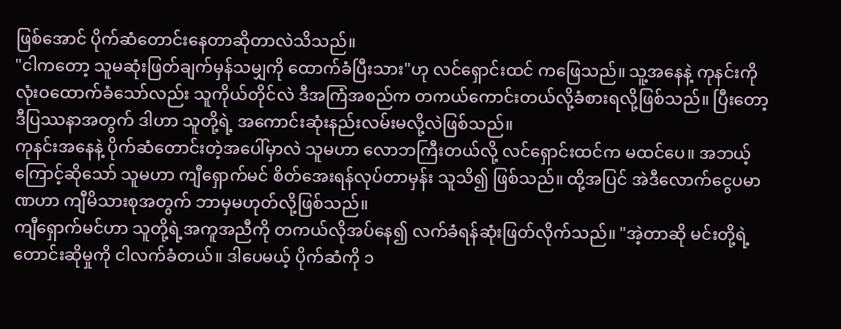ဖြစ်အောင် ပိုက်ဆံတောင်းနေတာဆိုတာလဲသိသည်။
"ငါကတော့ သူမဆုံးဖြတ်ချက်မှန်သမျှကို ထောက်ခံပြီးသား"ဟု လင်ရှောင်းထင် ကဖြေသည်။ သူ့အနေနဲ့ ကုနင်းကိုလုံးဝထောက်ခံသော်လည်း သူကိုယ်တိုင်လဲ ဒီအကြံအစည်က တကယ်ကောင်းတယ်လို့ခံစားရလို့ဖြစ်သည်။ ပြီးတော့ ဒီပြဿနာအတွက် ဒါဟာ သူတို့ရဲ့ အကောင်းဆုံးနည်းလမ်းမလို့လဲဖြစ်သည်။
ကုနင်းအနေနဲ့ ပိုက်ဆံတောင်းတဲ့အပေါ်မှာလဲ သူမဟာ လောဘကြီးတယ်လို့ လင်ရှောင်းထင်က မထင်ပေ။ အဘယ့်ကြောင့်ဆိုသော် သူမဟာ ကျီရှောက်မင် စိတ်အေးရန်လုပ်တာမှန်း သူသိ၍ ဖြစ်သည်။ ထို့အပြင် အဲဒီလောက်ငွေပမာဏဟာ ကျီမိသားစုအတွက် ဘာမှမဟုတ်လို့ဖြစ်သည်။
ကျီရှောက်မင်ဟာ သူတို့ရဲ့အကူအညီကို တကယ်လိုအပ်နေ၍ လက်ခံရန်ဆုံးဖြတ်လိုက်သည်။ "အဲ့တာဆို မင်းတို့ရဲ့ တောင်းဆိုမှုကို ငါလက်ခံတယ်။ ဒါပေမယ့် ပိုက်ဆံကို ၁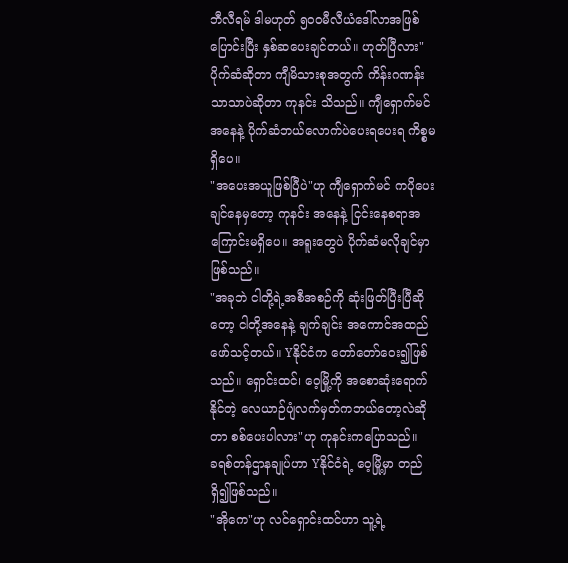ဘီလီရမ် ဒါမဟုတ် ၅၀၀မီလီယံဒေါ်လာအဖြစ် ပြောင်းပြီး နှစ်ဆပေးချင်တယ်။ ဟုတ်ပြီလား"
ပိုက်ဆံဆိုတာ ကျီမိသားစုအတွက် ကိန်းဂဏန်းသာသာပဲဆိုတာ ကုနင်း သိသည်။ ကျီရှောက်မင်အနေနဲ့ ပိုက်ဆံဘယ်လောက်ပဲပေးရပေးရ ကိစ္စမရှိပေ။
"အပေးအယူဖြစ်ပြီပဲ"ဟု ကျီရှောက်မင် ကပိုပေးချင်နေမှတော့ ကုနင်း အနေနဲ့ ငြင်းနေစရာအကြောင်းမရှိပေ။ အရူးတွေပဲ ပိုက်ဆံမလိုချင်မှာ ဖြစ်သည်။
"အခုဘဲ ငါတို့ရဲ့အစီအစဉ်ကို ဆုံးဖြတ်ပြီးပြီဆိုတော့ ငါတို့အနေနဲ့ ချက်ချင်း အကောင်အထည်ဖော်သင့်တယ်။ Yနိုင်ငံက တော်တော်ဝေး၍ဖြစ်သည်။ ရှောင်းထင်၊ ဝေ့မြို့ကို အစောဆုံးရောက်နိုင်တဲ့ လေယာဉ်ပျံလက်မှတ်ကဘယ်တော့လဲဆိုတာ စစ်ပေးပါလား"ဟု ကုနင်းကပြောသည်။
ခရစ်တန်ဌာနချုပ်ဟာ Yနိုင်ငံရဲ့ ဝေ့မြို့မှာ တည်ရှိ၍ဖြစ်သည်။
"အိုကေ"ဟု လင်ရှောင်းထင်ဟာ သူ့ရဲ့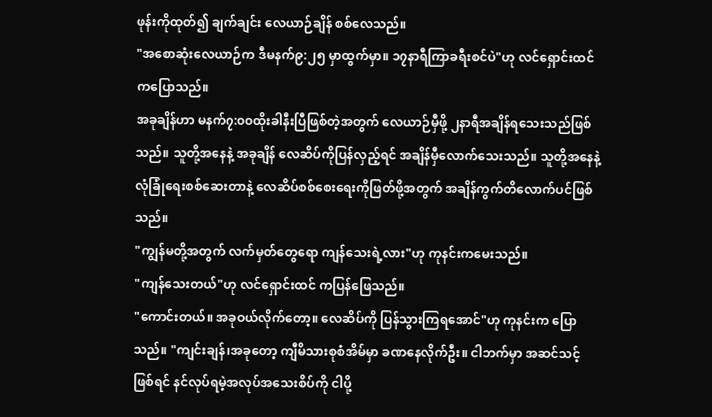ဖုန်းကိုထုတ်၍ ချက်ချင်း လေယာဉ်ချိန် စစ်လေသည်။
"အစောဆုံးလေယာဉ်က ဒီမနက်၉:၂၅ မှာထွက်မှာ။ ၁၇နာရီကြာခရီးစင်ပဲ"ဟု လင်ရှောင်းထင် ကပြောသည်။
အခုချိန်ဟာ မနက်၇:၀၀ထိုးခါနီးပြီဖြစ်တဲ့အတွက် လေယာဉ်မှီဖို့ ၂နာရီအချိန်ရသေးသည်ဖြစ်သည်။ သူတို့အနေနဲ့ အခုချိန် လေဆိပ်ကိုပြန်လှည့်ရင် အချိန်မှီလောက်သေးသည်။ သူတို့အနေနဲ့ လုံခြုံရေးစစ်ဆေးတာနဲ့ လေဆိပ်စစ်စေးရေးကိုဖြတ်ဖို့အတွက် အချိန်ကွက်တိလောက်ပင်ဖြစ်သည်။
"ကျွန်မတို့အတွက် လက်မှတ်တွေရော ကျန်သေးရဲ့လား"ဟု ကုနင်းကမေးသည်။
"ကျန်သေးတယ်"ဟု လင်ရှောင်းထင် ကပြန်ဖြေသည်။
"ကောင်းတယ်။ အခုဝယ်လိုက်တော့။ လေဆိပ်ကို ပြန်သွားကြရအောင်"ဟု ကုနင်းက ပြောသည်။ "ကျင်းချန်၊အခုတော့ ကျီမိသားစုစံအိမ်မှာ ခဏနေလိုက်ဦး။ ငါဘက်မှာ အဆင်သင့်ဖြစ်ရင် နင်လုပ်ရမဲ့အလုပ်အသေးစိပ်ကို ငါပို့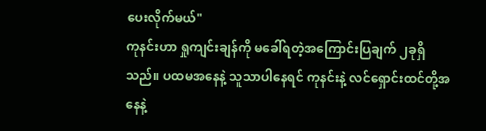ပေးလိုက်မယ်"
ကုနင်းဟာ ရှုကျင်းချန်ကို မခေါ်ရတဲ့အကြောင်းပြချက် ၂ခုရှိသည်။ ပထမအနေနဲ့ သူသာပါနေရင် ကုနင်းနဲ့ လင်ရှောင်းထင်တို့အနေနဲ့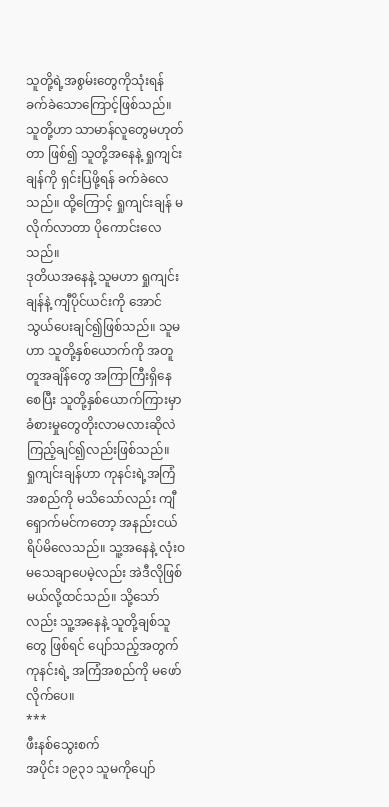သူတို့ရဲ့အစွမ်းတွေကိုသုံးရန် ခက်ခဲသောကြောင့်ဖြစ်သည်။ သူတို့ဟာ သာမာန်လူတွေမဟုတ်တာ ဖြစ်၍ သူတို့အနေနဲ့ ရှုကျင်းချန်ကို ရှင်းပြဖို့ရန် ခက်ခဲလေသည်။ ထို့ကြောင့် ရှုကျင်းချန် မလိုက်လာတာ ပိုကောင်းလေသည်။
ဒုတိယအနေနဲ့ သူမဟာ ရှုကျင်းချန်နဲ့ ကျီပိုင်ယင်းကို အောင်သွယ်ပေးချင်၍ဖြစ်သည်။ သူမဟာ သူတို့နှစ်ယောက်ကို အတူတူအချိန်တွေ အကြာကြီးရှိနေစေပြီး သူတို့နှစ်ယောက်ကြားမှာ ခံစားမှုတွေတိုးလာမလားဆိုလဲ ကြည့်ချင်၍လည်းဖြစ်သည်။
ရှုကျင်းချန်ဟာ ကုနင်းရဲ့အကြံအစည်ကို မသိသော်လည်း ကျီရှောက်မင်ကတော့ အနည်းငယ်ရိပ်မိလေသည်။ သူ့အနေနဲ့ လုံးဝမသေချာပေမဲ့လည်း အဲဒီလိုဖြစ်မယ်လို့ထင်သည်။ သို့သော်လည်း သူ့အနေနဲ့ သူတို့ချစ်သူတွေ ဖြစ်ရင် ပျော်သည့်အတွက် ကုနင်းရဲ့ အကြံအစည်ကို မဖော်လိုက်ပေ။
***
ဖီးနစ်သွေးစက်
အပိုင်း ၁၉၃၁ သူမကိုပျော်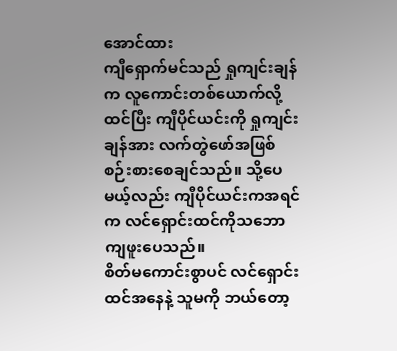အောင်ထား
ကျီရှောက်မင်သည် ရှုကျင်းချန်က လူကောင်းတစ်ယောက်လို့ထင်ပြီး ကျီပိုင်ယင်းကို ရှုကျင်းချန်အား လက်တွဲဖော်အဖြစ် စဉ်းစားစေချင်သည်။ သို့ပေမယ့်လည်း ကျီပိုင်ယင်းကအရင်က လင်ရှောင်းထင်ကိုသဘောကျဖူးပေသည်။
စိတ်မကောင်းစွာပင် လင်ရှောင်းထင်အနေနဲ့ သူမကို ဘယ်တော့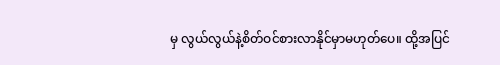မှ လွယ်လွယ်နဲ့စိတ်ဝင်စားလာနိုင်မှာမဟုတ်ပေ။ ထို့အပြင်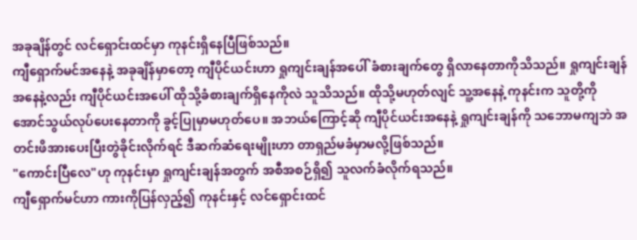အခုချိန်တွင် လင်ရှောင်းထင်မှာ ကုနင်းရှိနေပြီဖြစ်သည်။
ကျီရှောက်မင်အနေနဲ့ အခုချိန်မှာတော့ ကျီပိုင်ယင်းဟာ ရှုကျင်းချန်အပေါ် ခံစားချက်တွေ ရှိလာနေတာကိုသိသည်။ ရှုကျင်းချန်အနေနဲ့လည်း ကျီပိုင်ယင်းအပေါ် ထိုသို့ခံစားချက်ရှိနေကိုလဲ သူသိသည်။ ထိုသို့မဟုတ်လျင် သူ့အနေနဲ့ ကုနင်းက သူတို့ကို အောင်သွယ်လုပ်ပေးနေတာကို ခွင့်ပြုမှာမဟုတ်ပေ။ အဘယ်ကြောင့်ဆို ကျီပိုင်ယင်းအနေနဲ့ ရှုကျင်းချန်ကို သဘောမကျဘဲ အတင်းဖိအားပေးပြီးတွဲခိုင်းလိုက်ရင် ဒီဆက်ဆံရေးမျိုးဟာ တာရှည်မခံမှာမလို့ဖြစ်သည်။
"ကောင်းပြီလေ"ဟု ကုနင်းမှာ ရှုကျင်းချန်အတွက် အစီအစဉ်ရှိ၍ သူလက်ခံလိုက်ရသည်။
ကျီရှောက်မင်ဟာ ကားကိုပြန်လှည့်၍ ကုနင်းနှင့် လင်ရှောင်းထင်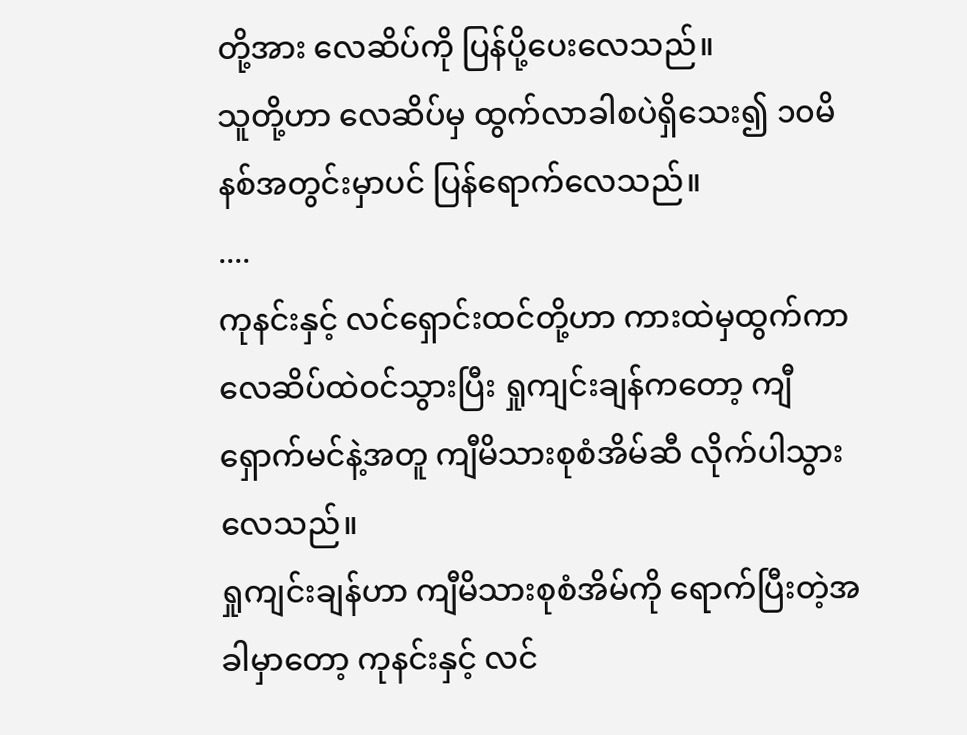တို့အား လေဆိပ်ကို ပြန်ပို့ပေးလေသည်။
သူတို့ဟာ လေဆိပ်မှ ထွက်လာခါစပဲရှိသေး၍ ၁၀မိနစ်အတွင်းမှာပင် ပြန်ရောက်လေသည်။
....
ကုနင်းနှင့် လင်ရှောင်းထင်တို့ဟာ ကားထဲမှထွက်ကာ လေဆိပ်ထဲဝင်သွားပြီး ရှုကျင်းချန်ကတော့ ကျီရှောက်မင်နဲ့အတူ ကျီမိသားစုစံအိမ်ဆီ လိုက်ပါသွားလေသည်။
ရှုကျင်းချန်ဟာ ကျီမိသားစုစံအိမ်ကို ရောက်ပြီးတဲ့အခါမှာတော့ ကုနင်းနှင့် လင်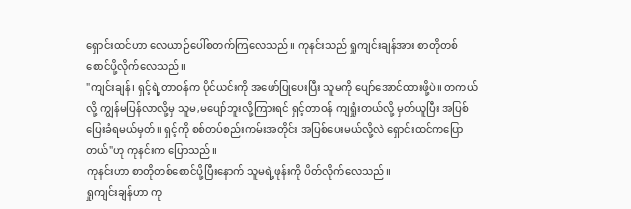ရှောင်းထင်ဟာ လေယာဉ်ပေါ်စတက်ကြလေသည်။ ကုနင်းသည် ရှုကျင်းချန်အား စာတိုတစ်စောင်ပို့လိုက်လေသည်။
"ကျင်းချန်၊ ရှင့်ရဲ့တာဝန်က ပိုင်ယင်းကို အဖော်ပြုပေးပြီး သူမကို ပျော်အောင်ထားဖို့ပဲ။ တကယ်လို့ ကျွန်မပြန်လာလို့မှ သူမ,မပျော်ဘူးလို့ကြားရင် ရှင့်တာဝန် ကျရှုံးတယ်လို့ မှတ်ယူပြီး အပြစ်ပြေးခံရမယ်မှတ်။ ရှင့်ကို စစ်တပ်စည်းကမ်းအတိုင်း အပြစ်ပေးမယ်လို့လဲ ရှောင်းထင်ကပြောတယ်"ဟု ကုနင်းက ပြောသည်။
ကုနင်းဟာ စာတိုတစ်စောင်ပို့ပြီးနောက် သူမရဲ့ဖုန်းကို ပိတ်လိုက်လေသည်။
ရှုကျင်းချန်ဟာ ကု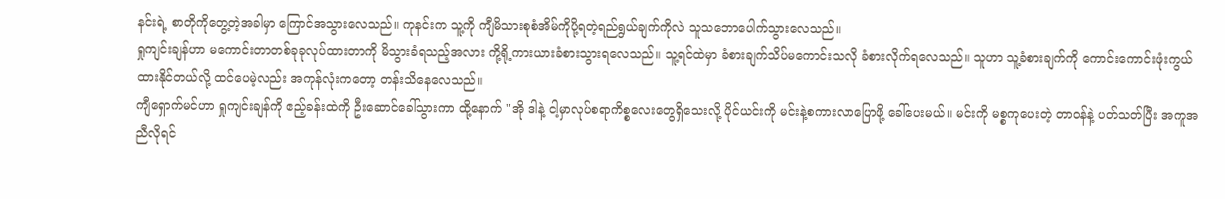နင်းရဲ့ စာတိုကိုတွေ့တဲ့အခါမှာ ကြောင်အသွားလေသည်။ ကုနင်းက သူ့ကို ကျီမိသားစုစံအိမ်ကိုပို့ရတဲ့ရည်ရွယ်ချက်ကိုလဲ သူသဘောပေါက်သွားလေသည်။
ရှုကျင်းချန်ဟာ မကောင်းတာတစ်ခုခုလုပ်ထားတာကို မိသွားခံရသည့်အလား ကို့ရို့ကားယားခံစားသွားရလေသည်။ သူ့ရင်ထဲမှာ ခံစားချက်သိပ်မကောင်းသလို ခံစားလိုက်ရလေသည်။ သူဟာ သူ့ခံစားချက်ကို ကောင်းကောင်းဖုံးကွယ်ထားနိုင်တယ်လို့ ထင်ပေမဲ့လည်း အကုန်လုံးကတော့ တန်းသိနေလေသည်။
ကျီရှောက်မင်ဟာ ရှုကျင်းချန်ကို ဧည့်ခန်းထဲကို ဦးဆောင်ခေါ်သွားကာ ထို့နောက် "အို ဒါနဲ့ ငါ့မှာလုပ်စရာကိစ္စလေးတွေရှိသေးလို့ ပိုင်ယင်းကို မင်းနဲ့စကားလာပြောဖို့ ခေါ်ပေးမယ်။ မင်းကို မစ္စကုပေးတဲ့ တာဝန်နဲ့ ပတ်သတ်ပြီး အကူအညီလိုရင်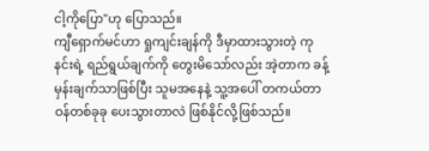ငါ့ကိုပြော"ဟု ပြောသည်။
ကျီရှောက်မင်ဟာ ရှုကျင်းချန်ကို ဒီမှာထားသွားတဲ့ ကုနင်းရဲ့ ရည်ရွယ်ချက်ကို တွေးမိသော်လည်း အဲ့တာက ခန့်မှန်းချက်သာဖြစ်ပြီး သူမအနေနဲ့ သူ့အပေါ် တကယ်တာဝန်တစ်ခုခု ပေးသွားတာလဲ ဖြစ်နိုင်လို့ဖြစ်သည်။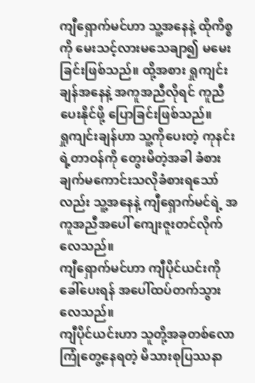ကျီရှောက်မင်ဟာ သူ့အနေနဲ့ ထိုကိစ္စကို မေးသင့်လားမသေချာ၍ မမေးခြင်းဖြစ်သည်။ ထို့အစား ရှုကျင်းချန်အနေနဲ့ အကူအညီလိုရင် ကူညီပေးနိုင်ဖို့ ပြောခြင်းဖြစ်သည်။
ရှုကျင်းချန်ဟာ သူ့ကိုပေးတဲ့ ကုနင်းရဲ့တာဝန်ကို တွေးမိတဲ့အခါ ခံစားချက်မကောင်းသလိုခံစားရသော်လည်း သူ့အနေနဲ့ ကျီရှောက်မင်ရဲ့ အကူအညီအပေါ် ကျေးဇူးတင်လိုက်လေသည်။
ကျီရှောက်မင်ဟာ ကျီပိုင်ယင်းကိုခေါ်ပေးရန် အပေါ်ထပ်တက်သွားလေသည်။
ကျီပိုင်ယင်းဟာ သူတို့အခုတစ်လော ကြုံတွေ့နေရတဲ့ မိသားစုပြဿနာ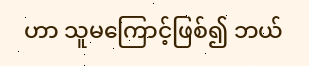ဟာ သူမကြောင့်ဖြစ်၍ ဘယ်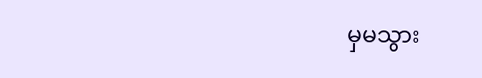မှမသွား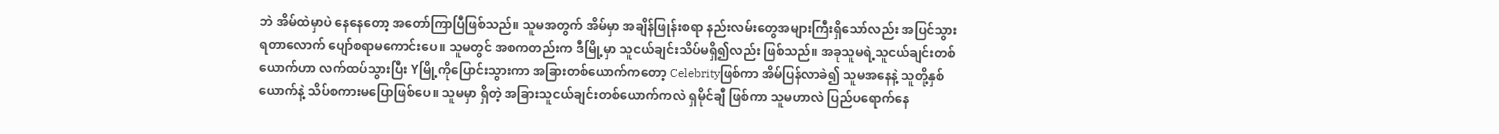ဘဲ အိမ်ထဲမှာပဲ နေနေတော့ အတော်ကြာပြီဖြစ်သည်။ သူမအတွက် အိမ်မှာ အချိန်ဖြုန်းစရာ နည်းလမ်းတွေအများကြီးရှိသော်လည်း အပြင်သွားရတာလောက် ပျော်စရာမကောင်းပေ။ သူမတွင် အစကတည်းက ဒီမြို့မှာ သူငယ်ချင်းသိပ်မရှိ၍လည်း ဖြစ်သည်။ အခုသူမရဲ့သူငယ်ချင်းတစ်ယောက်ဟာ လက်ထပ်သွားပြီး Yမြို့ကိုပြောင်းသွားကာ အခြားတစ်ယောက်ကတော့ Celebrityဖြစ်ကာ အိမ်ပြန်လာခဲ၍ သူမအနေနဲ့ သူတို့နှစ်ယောက်နဲ့ သိပ်စကားမပြောဖြစ်ပေ။ သူမမှာ ရှိတဲ့ အခြားသူငယ်ချင်းတစ်ယောက်ကလဲ ရှမိုင်ချီ ဖြစ်ကာ သူမဟာလဲ ပြည်ပရောက်နေ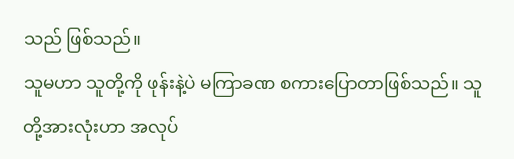သည် ဖြစ်သည်။
သူမဟာ သူတို့ကို ဖုန်းနဲ့ပဲ မကြာခဏ စကားပြောတာဖြစ်သည်။ သူတို့အားလုံးဟာ အလုပ်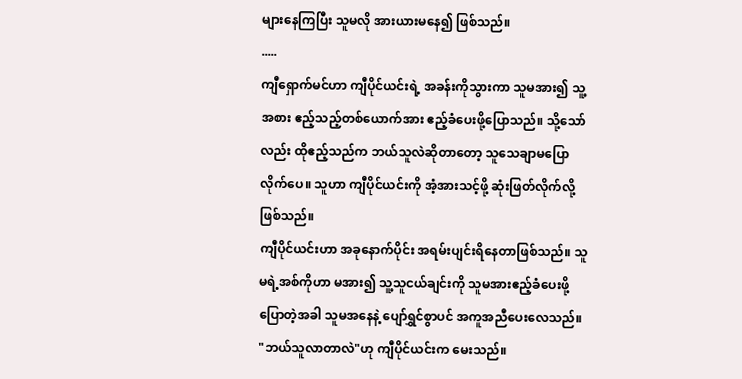များနေကြပြီး သူမလို အားယားမနေ၍ ဖြစ်သည်။
.....
ကျီရှောက်မင်ဟာ ကျီပိုင်ယင်းရဲ့ အခန်းကိုသွားကာ သူမအား၍ သူ့အစား ဧည့်သည့်တစ်ယောက်အား ဧည့်ခံပေးဖို့ပြောသည်။ သို့သော်လည်း ထိုဧည့်သည်က ဘယ်သူလဲဆိုတာတော့ သူသေချာမပြောလိုက်ပေ။ သူဟာ ကျီပိုင်ယင်းကို အံ့အားသင့်ဖို့ ဆုံးဖြတ်လိုက်လို့ဖြစ်သည်။
ကျီပိုင်ယင်းဟာ အခုနောက်ပိုင်း အရမ်းပျင်းရိနေတာဖြစ်သည်။ သူမရဲ့အစ်ကိုဟာ မအား၍ သူ့သူငယ်ချင်းကို သူမအားဧည့်ခံပေးဖို့ပြောတဲ့အခါ သူမအနေနဲ့ ပျော်ရွှင်စွာပင် အကူအညီပေးလေသည်။
"ဘယ်သူလာတာလဲ"ဟု ကျီပိုင်ယင်းက မေးသည်။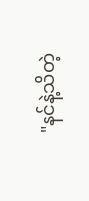"နင်နဲ့သိတဲ့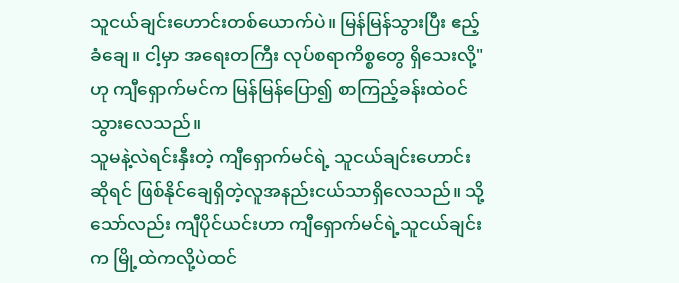သူငယ်ချင်းဟောင်းတစ်ယောက်ပဲ။ မြန်မြန်သွားပြီး ဧည့်ခံချေ။ ငါ့မှာ အရေးတကြီး လုပ်စရာကိစ္စတွေ ရှိသေးလို့"ဟု ကျီရှောက်မင်က မြန်မြန်ပြော၍ စာကြည့်ခန်းထဲဝင်သွားလေသည်။
သူမနဲ့လဲရင်းနှီးတဲ့ ကျီရှောက်မင်ရဲ့ သူငယ်ချင်းဟောင်းဆိုရင် ဖြစ်နိုင်ချေရှိတဲ့လူအနည်းငယ်သာရှိလေသည်။ သို့သော်လည်း ကျီပိုင်ယင်းဟာ ကျီရှောက်မင်ရဲ့သူငယ်ချင်းက မြို့ထဲကလို့ပဲထင်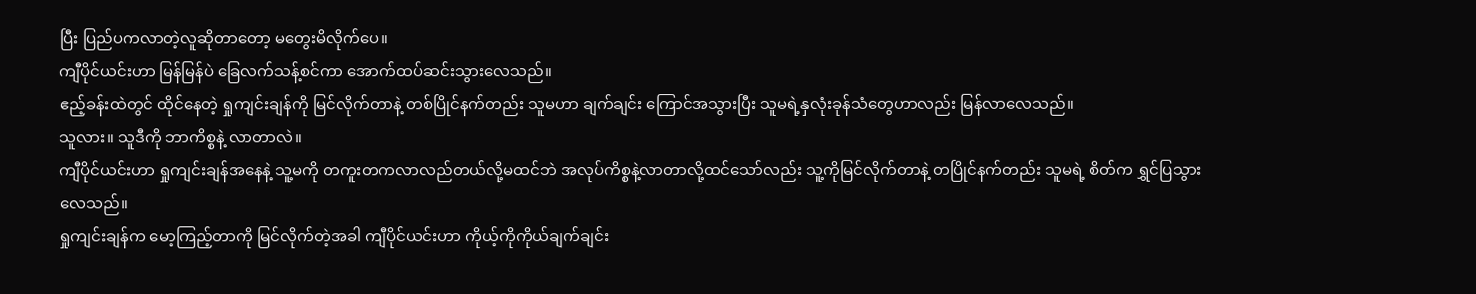ပြီး ပြည်ပကလာတဲ့လူဆိုတာတော့ မတွေးမိလိုက်ပေ။
ကျီပိုင်ယင်းဟာ မြန်မြန်ပဲ ခြေလက်သန့်စင်ကာ အောက်ထပ်ဆင်းသွားလေသည်။
ဧည့်ခန်းထဲတွင် ထိုင်နေတဲ့ ရှုကျင်းချန်ကို မြင်လိုက်တာနဲ့ တစ်ပြိုင်နက်တည်း သူမဟာ ချက်ချင်း ကြောင်အသွားပြီး သူမရဲ့နှလုံးခုန်သံတွေဟာလည်း မြန်လာလေသည်။
သူလား။ သူဒီကို ဘာကိစ္စနဲ့ လာတာလဲ။
ကျီပိုင်ယင်းဟာ ရှုကျင်းချန်အနေနဲ့ သူ့မကို တကူးတကလာလည်တယ်လို့မထင်ဘဲ အလုပ်ကိစ္စနဲ့လာတာလို့ထင်သော်လည်း သူ့ကိုမြင်လိုက်တာနဲ့ တပြိုင်နက်တည်း သူမရဲ့ စိတ်က ရွှင်ပြသွားလေသည်။
ရှုကျင်းချန်က မော့ကြည့်တာကို မြင်လိုက်တဲ့အခါ ကျီပိုင်ယင်းဟာ ကိုယ့်ကိုကိုယ်ချက်ချင်း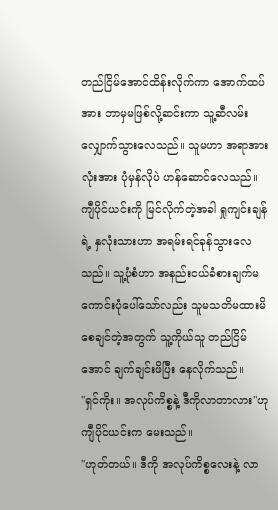တည်ငြိမ်အောင်ထိန်းလိုက်ကာ အောက်ထပ်အား ဘာမှမဖြစ်လို့ဆင်းကာ သူ့ဆီလမ်းလျှောက်သွားလေသည်။ သူမဟာ အရာအားလုံးအား ပုံမှန်လိုပဲ ဟန်ဆောင်လေသည်။
ကျီပိုင်ယင်းကို မြင်လိုက်တဲ့အခါ ရှုကျင်းချန်ရဲ့ နှလုံးသားဟာ အရမ်းရင်ခုန်သွားလေသည်။ သူ့ပုံစံဟာ အနည်းငယ်ခံစားချက်မကောင်းပုံပေါ်သော်လည်း သူမသတိမထားမိစေချင်တဲ့အတွက် သူ့ကိုယ်သူ တည်ငြိမ်အောင် ချက်ချင်းဖိပြီး နေလိုက်သည်။
"ရှင်ကိုး။ အလုပ်ကိစ္စနဲ့ ဒီကိုလာတာလား"ဟု ကျီပိုင်ယင်းက မေးသည်။
"ဟုတ်တယ်။ ဒီကို အလုပ်ကိစ္စလေးနဲ့ လာ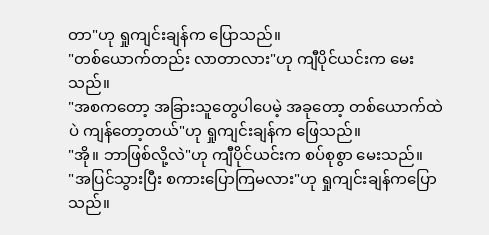တာ"ဟု ရှုကျင်းချန်က ပြောသည်။
"တစ်ယောက်တည်း လာတာလား"ဟု ကျီပိုင်ယင်းက မေးသည်။
"အစကတော့ အခြားသူတွေပါပေမဲ့ အခုတော့ တစ်ယောက်ထဲပဲ ကျန်တော့တယ်"ဟု ရှုကျင်းချန်က ဖြေသည်။
"အို။ ဘာဖြစ်လို့လဲ"ဟု ကျီပိုင်ယင်းက စပ်စုစွာ မေးသည်။
"အပြင်သွားပြီး စကားပြောကြမလား"ဟု ရှုကျင်းချန်ကပြောသည်။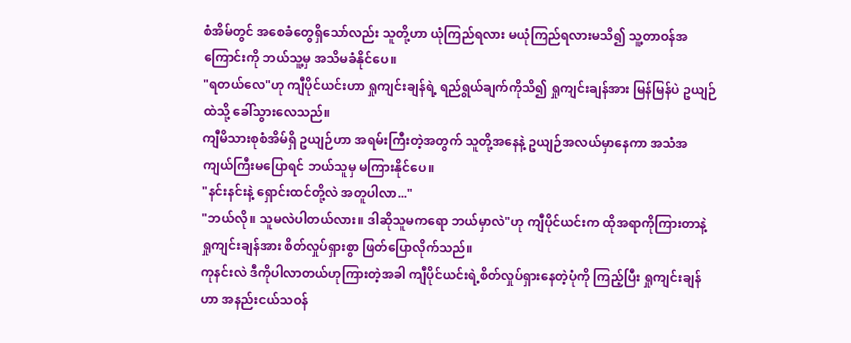စံအိမ်တွင် အစေခံတွေရှိသော်လည်း သူတို့ဟာ ယုံကြည်ရလား မယုံကြည်ရလားမသိ၍ သူ့တာဝန်အကြောင်းကို ဘယ်သူ့မှ အသိမခံနိုင်ပေ။
"ရတယ်လေ"ဟု ကျီပိုင်ယင်းဟာ ရှုကျင်းချန်ရဲ့ ရည်ရွယ်ချက်ကိုသိ၍ ရှုကျင်းချန်အား မြန်မြန်ပဲ ဥယျဉ်ထဲသို့ ခေါ်သွားလေသည်။
ကျီမိသားစုစံအိမ်ရှိ ဥယျဉ်ဟာ အရမ်းကြီးတဲ့အတွက် သူတို့အနေနဲ့ ဥယျဉ်အလယ်မှာနေကာ အသံအကျယ်ကြီးမပြောရင် ဘယ်သူမှ မကြားနိုင်ပေ။
"နင်းနင်းနဲ့ ရှောင်းထင်တို့လဲ အတူပါလာ..."
"ဘယ်လို။ သူမလဲပါတယ်လား။ ဒါဆိုသူမကရော ဘယ်မှာလဲ"ဟု ကျီပိုင်ယင်းက ထိုအရာကိုကြားတာနဲ့ ရှုကျင်းချန်အား စိတ်လှုပ်ရှားစွာ ဖြတ်ပြောလိုက်သည်။
ကုနင်းလဲ ဒီကိုပါလာတယ်ဟုကြားတဲ့အခါ ကျီပိုင်ယင်းရဲ့စိတ်လှုပ်ရှားနေတဲ့ပုံကို ကြည့်ပြီး ရှုကျင်းချန်ဟာ အနည်းငယ်သဝန်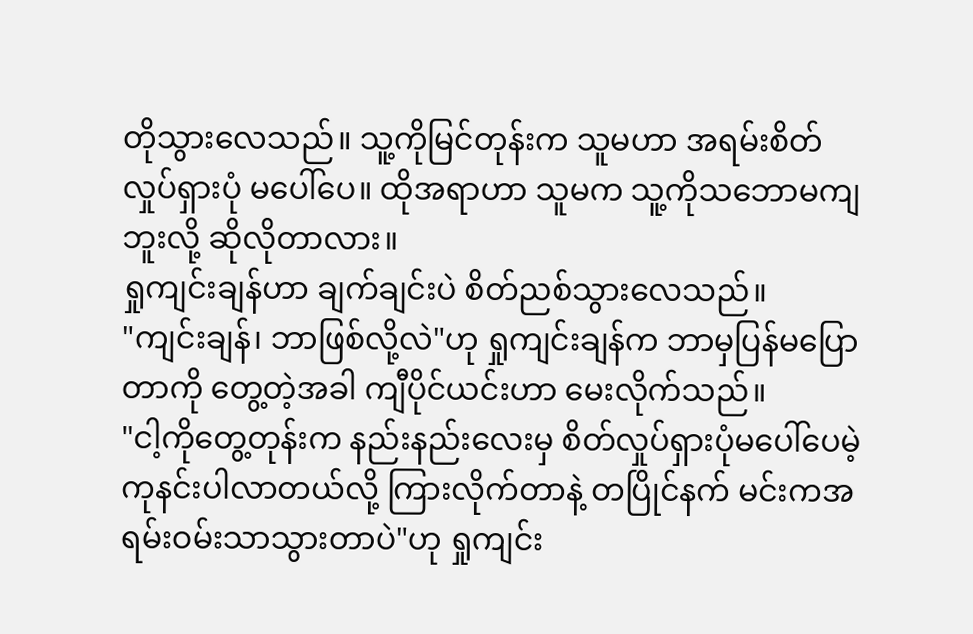တိုသွားလေသည်။ သူ့ကိုမြင်တုန်းက သူမဟာ အရမ်းစိတ်လှုပ်ရှားပုံ မပေါ်ပေ။ ထိုအရာဟာ သူမက သူ့ကိုသဘောမကျဘူးလို့ ဆိုလိုတာလား။
ရှုကျင်းချန်ဟာ ချက်ချင်းပဲ စိတ်ညစ်သွားလေသည်။
"ကျင်းချန်၊ ဘာဖြစ်လို့လဲ"ဟု ရှုကျင်းချန်က ဘာမှပြန်မပြောတာကို တွေ့တဲ့အခါ ကျီပိုင်ယင်းဟာ မေးလိုက်သည်။
"ငါ့ကိုတွေ့တုန်းက နည်းနည်းလေးမှ စိတ်လှုပ်ရှားပုံမပေါ်ပေမဲ့ ကုနင်းပါလာတယ်လို့ ကြားလိုက်တာနဲ့ တပြိုင်နက် မင်းကအရမ်းဝမ်းသာသွားတာပဲ"ဟု ရှုကျင်း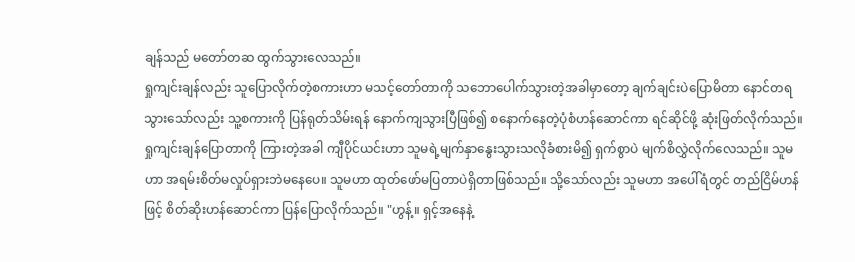ချန်သည် မတော်တဆ ထွက်သွားလေသည်။
ရှုကျင်းချန်လည်း သူပြောလိုက်တဲ့စကားဟာ မသင့်တော်တာကို သဘောပေါက်သွားတဲ့အခါမှာတော့ ချက်ချင်းပဲပြောမိတာ နောင်တရသွားသော်လည်း သူ့စကားကို ပြန်ရုတ်သိမ်းရန် နောက်ကျသွားပြီဖြစ်၍ စနောက်နေတဲ့ပုံစံဟန်ဆောင်ကာ ရင်ဆိုင်ဖို့ ဆုံးဖြတ်လိုက်သည်။
ရှုကျင်းချန်ပြောတာကို ကြားတဲ့အခါ ကျီပိုင်ယင်းဟာ သူမရဲ့မျက်နှာနွေးသွားသလိုခံစားမိ၍ ရှက်စွာပဲ မျက်စိလွှဲလိုက်လေသည်။ သူမဟာ အရမ်းစိတ်မလှုပ်ရှားဘဲမနေပေ။ သူမဟာ ထုတ်ဖော်မပြတာပဲရှိတာဖြစ်သည်။ သို့သော်လည်း သူမဟာ အပေါ်ရံတွင် တည်ငြိမ်ဟန်ဖြင့် စိတ်ဆိုးဟန်ဆောင်ကာ ပြန်ပြောလိုက်သည်။ "ဟွန့်။ ရှင့်အနေနဲ့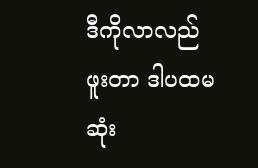ဒီကိုလာလည်ဖူးတာ ဒါပထမဆုံး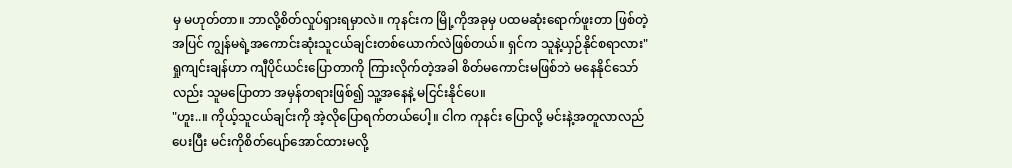မှ မဟုတ်တာ။ ဘာလို့စိတ်လှုပ်ရှားရမှာလဲ။ ကုနင်းက မြို့ကိုအခုမှ ပထမဆုံးရောက်ဖူးတာ ဖြစ်တဲ့အပြင် ကျွန်မရဲ့အကောင်းဆုံးသူငယ်ချင်းတစ်ယောက်လဲဖြစ်တယ်။ ရှင်က သူနဲ့ယှဉ်နိုင်စရာလား"
ရှုကျင်းချန်ဟာ ကျီပိုင်ယင်းပြောတာကို ကြားလိုက်တဲ့အခါ စိတ်မကောင်းမဖြစ်ဘဲ မနေနိုင်သော်လည်း သူမပြောတာ အမှန်တရားဖြစ်၍ သူ့အနေနဲ့ မငြင်းနိုင်ပေ။
"ဟူး..။ ကိုယ့်သူငယ်ချင်းကို အဲ့လိုပြောရက်တယ်ပေါ့။ ငါက ကုနင်း ပြောလို့ မင်းနဲ့အတူလာလည်ပေးပြီး မင်းကိုစိတ်ပျော်အောင်ထားမလို့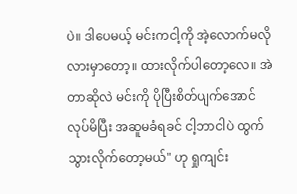ပဲ။ ဒါပေမယ့် မင်းကငါ့ကို အဲ့လောက်မလိုလားမှာတော့။ ထားလိုက်ပါတော့လေ။ အဲတာဆိုလဲ မင်းကို ပိုပြီးစိတ်ပျက်အောင်လုပ်မိပြီး အဆူမခံရခင် ငါ့ဘာငါပဲ ထွက်သွားလိုက်တော့မယ်" ဟု ရှုကျင်း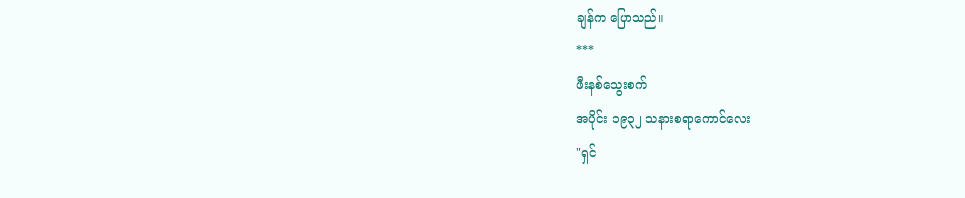ချန်က ပြောသည်။
***
ဖီးနစ်သွေးစက်
အပိုင်း ၁၉၃၂ သနားစရာကောင်လေး
"ရှင်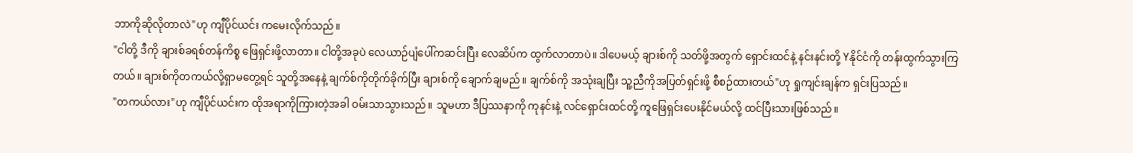ဘာကိုဆိုလိုတာလဲ"ဟု ကျီပိုင်ယင်း ကမေးလိုက်သည်။
"ငါတို့ ဒီကို ချားစ်ခရစ်တန်ကိစ္စ ဖြေရှင်းဖို့လာတာ။ ငါတို့အခုပဲ လေယာဉ်ပျံပေါ်ကဆင်းပြီး လေဆိပ်က ထွက်လာတာပဲ။ ဒါပေမယ့် ချားစ်ကို သတ်ဖို့အတွက် ရှောင်းထင်နဲ့ နင်းနင်းတို့ Yနိုင်ငံကို တန်းထွက်သွားကြတယ်။ ချားစ်ကိုတကယ်လို့ရှာမတွေ့ရင် သူတို့အနေနဲ့ ချက်စ်ကိုတိုက်ခိုက်ပြီး ချားစ်ကို ချောက်ချမည်။ ချက်စ်ကို အသုံးချပြီး သူ့ညီကိုအပြတ်ရှင်းဖို့ စီစဉ်ထားတယ်"ဟု ရှုကျင်းချန်က ရှင်းပြသည်။
"တကယ်လား"ဟု ကျီပိုင်ယင်းက ထိုအရာကိုကြားတဲ့အခါ ဝမ်းသာသွားသည်။ သူမဟာ ဒီပြဿနာကို ကုနင်းနဲ့ လင်ရှောင်းထင်တို့ ကူဖြေရှင်းပေးနိုင်မယ်လို့ ထင်ပြီးသားဖြစ်သည်။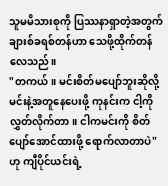သူမမိသားစုကို ပြဿနာရှာတဲ့အတွက် ချားစ်ခရစ်တန်ဟာ သေဖို့ထိုက်တန်လေသည်။
"တကယ်။ မင်းစိတ်မပျော်ဘူးဆိုလို့ မင်းနဲ့အတူနေပေးဖို့ ကုနင်းက ငါ့ကိုလွှတ်လိုက်တာ။ ငါကမင်းကို စိတ်ပျော်အောင်ထားဖို့ ရောက်လာတာပဲ"ဟု ကျီပိုင်ယင်းရဲ့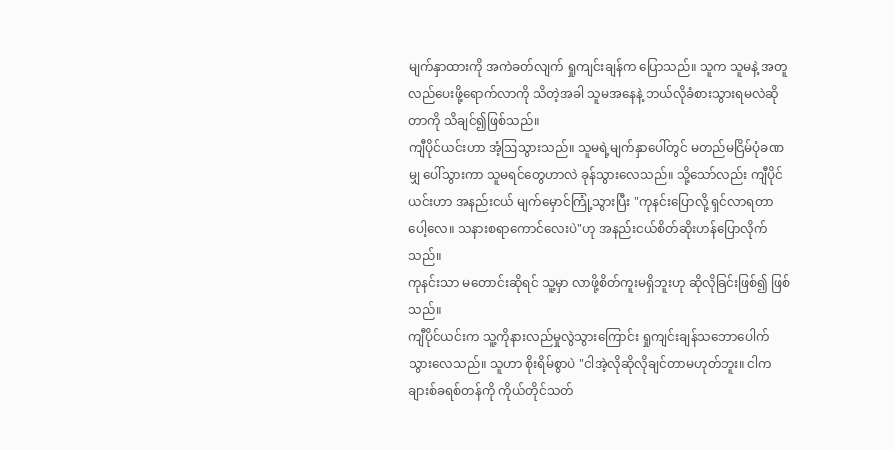မျက်နှာထားကို အကဲခတ်လျက် ရှုကျင်းချန်က ပြောသည်။ သူက သူမနဲ့ အတူလည်ပေးဖို့ရောက်လာကို သိတဲ့အခါ သူမအနေနဲ့ ဘယ်လိုခံစားသွားရမလဲဆိုတာကို သိချင်၍ဖြစ်သည်။
ကျီပိုင်ယင်းဟာ အံ့ဩသွားသည်။ သူမရဲ့မျက်နှာပေါ်တွင် မတည်မငြိမ်ပုံခဏမျှ ပေါ်သွားကာ သူမရင်တွေဟာလဲ ခုန်သွားလေသည်။ သို့သော်လည်း ကျီပိုင်ယင်းဟာ အနည်းငယ် မျက်မှောင်ကြုံ့သွားပြီး "ကုနင်းပြောလို့ ရှင်လာရတာပေါ့လေ။ သနားစရာကောင်လေးပဲ"ဟု အနည်းငယ်စိတ်ဆိုးဟန်ပြောလိုက်သည်။
ကုနင်းသာ မတောင်းဆိုရင် သူ့မှာ လာဖို့စိတ်ကူးမရှိဘူးဟု ဆိုလိုခြင်းဖြစ်၍ ဖြစ်သည်။
ကျီပိုင်ယင်းက သူ့ကိုနားလည်မှုလွဲသွားကြောင်း ရှုကျင်းချန်သဘောပေါက်သွားလေသည်။ သူဟာ စိုးရိမ်စွာပဲ "ငါအဲ့လိုဆိုလိုချင်တာမဟုတ်ဘူး။ ငါက ချားစ်ခရစ်တန်ကို ကိုယ်တိုင်သတ်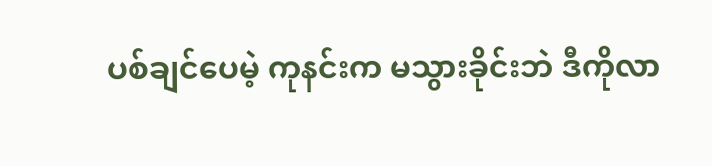ပစ်ချင်ပေမဲ့ ကုနင်းက မသွားခိုင်းဘဲ ဒီကိုလာ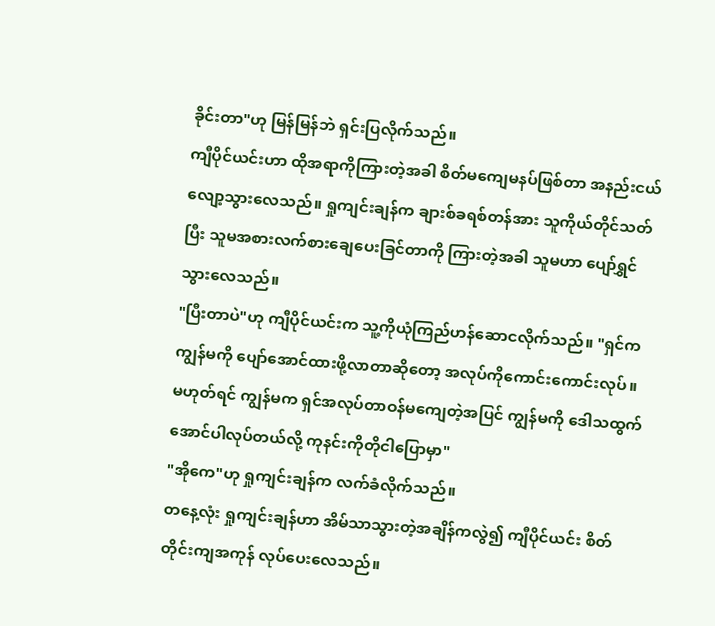ခိုင်းတာ"ဟု မြန်မြန်ဘဲ ရှင်းပြလိုက်သည်။
ကျီပိုင်ယင်းဟာ ထိုအရာကိုကြားတဲ့အခါ စိတ်မကျေမနပ်ဖြစ်တာ အနည်းငယ်လျော့သွားလေသည်။ ရှုကျင်းချန်က ချားစ်ခရစ်တန်အား သူကိုယ်တိုင်သတ်ပြီး သူမအစားလက်စားချေပေးခြင်တာကို ကြားတဲ့အခါ သူမဟာ ပျော်ရွှင်သွားလေသည်။
"ပြီးတာပဲ"ဟု ကျီပိုင်ယင်းက သူ့ကိုယုံကြည်ဟန်ဆောငလိုက်သည်။ "ရှင်ကကျွန်မကို ပျော်အောင်ထားဖို့လာတာဆိုတော့ အလုပ်ကိုကောင်းကောင်းလုပ်။ မဟုတ်ရင် ကျွန်မက ရှင်အလုပ်တာဝန်မကျေတဲ့အပြင် ကျွန်မကို ဒေါသထွက်အောင်ပါလုပ်တယ်လို့ ကုနင်းကိုတိုငါပြောမှာ"
"အိုကေ"ဟု ရှုကျင်းချန်က လက်ခံလိုက်သည်။
တနေ့လုံး ရှုကျင်းချန်ဟာ အိမ်သာသွားတဲ့အချိန်ကလွဲ၍ ကျီပိုင်ယင်း စိတ်တိုင်းကျအကုန် လုပ်ပေးလေသည်။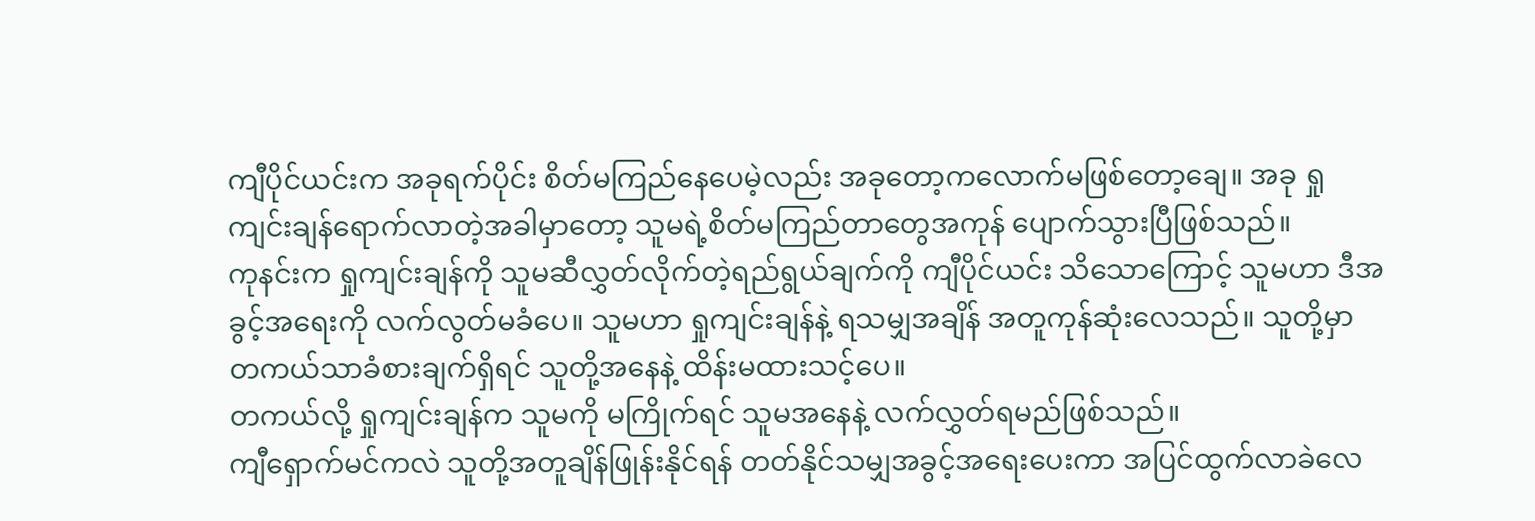ကျီပိုင်ယင်းက အခုရက်ပိုင်း စိတ်မကြည်နေပေမဲ့လည်း အခုတော့ကလောက်မဖြစ်တော့ချေ။ အခု ရှုကျင်းချန်ရောက်လာတဲ့အခါမှာတော့ သူမရဲ့စိတ်မကြည်တာတွေအကုန် ပျောက်သွားပြီဖြစ်သည်။
ကုနင်းက ရှုကျင်းချန်ကို သူမဆီလွှတ်လိုက်တဲ့ရည်ရွယ်ချက်ကို ကျီပိုင်ယင်း သိသောကြောင့် သူမဟာ ဒီအခွင့်အရေးကို လက်လွတ်မခံပေ။ သူမဟာ ရှုကျင်းချန်နဲ့ ရသမျှအချိန် အတူကုန်ဆုံးလေသည်။ သူတို့မှာ တကယ်သာခံစားချက်ရှိရင် သူတို့အနေနဲ့ ထိန်းမထားသင့်ပေ။
တကယ်လို့ ရှုကျင်းချန်က သူမကို မကြိုက်ရင် သူမအနေနဲ့ လက်လွှတ်ရမည်ဖြစ်သည်။
ကျီရှောက်မင်ကလဲ သူတို့အတူချိန်ဖြုန်းနိုင်ရန် တတ်နိုင်သမျှအခွင့်အရေးပေးကာ အပြင်ထွက်လာခဲလေ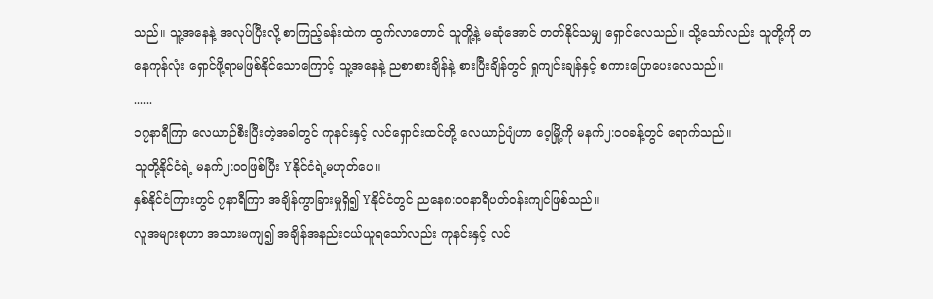သည်။ သူ့အနေနဲ့ အလုပ်ပြီးလို့ စာကြည့်ခန်းထဲက ထွက်လာတောင် သူတိူ့နဲ့ မဆုံအောင် တတ်နိုင်သမျှ ရှောင်လေသည်။ သို့သော်လည်း သူတို့ကို တနေကုန်လုံး ရှောင်ဖို့ရာမဖြစ်နိုင်သောကြောင့် သူ့အနေနဲ့ ညစာစားချိန်နဲ့ စားပြီးချိန်တွင် ရှုကျင်းချန်နှင့် စကားပြောပေးလေသည်။
......
၁၇နာရီကြာ လေယာဉ်စီးပြီးတဲ့အခါတွင် ကုနင်းနှင့် လင်ရှောင်းထင်တို့ လေယာဉ်ပျံဟာ ဝေ့မြို့ကို မနက်၂:၀၀ခန့်တွင် ရောက်သည်။
သူတို့နိုင်ငံရဲ့ မနက်၂:၀၀ဖြစ်ပြီး Yနိုင်ငံရဲ့မဟုတ်ပေ။
နှစ်နိုင်ငံကြားတွင် ၇နာရီကြာ အချိန်ကွာခြားမှုရှိ၍ Yနိုင်ငံတွင် ညနေ၈:၀၀နာရီပတ်ဝန်းကျင်ဖြစ်သည်။
လူအများစုဟာ အသားမကျ၍ အချိန်အနည်းငယ်ယူရသော်လည်း ကုနင်းနှင့် လင်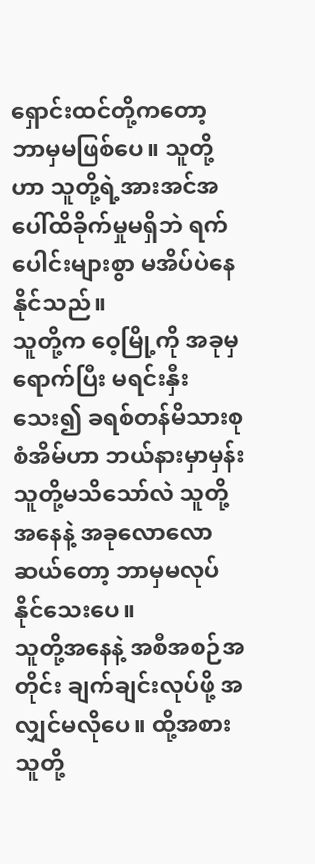ရှောင်းထင်တို့ကတော့ ဘာမှမဖြစ်ပေ။ သူတို့ဟာ သူတို့ရဲ့အားအင်အပေါ်ထိခိုက်မှုမရှိဘဲ ရက်ပေါင်းများစွာ မအိပ်ပဲနေနိုင်သည်။
သူတို့က ဝေ့မြို့ကို အခုမှရောက်ပြီး မရင်းနှီးသေး၍ ခရစ်တန်မိသားစုစံအိမ်ဟာ ဘယ်နားမှာမှန်း သူတို့မသိသော်လဲ သူတို့အနေနဲ့ အခုလောလောဆယ်တော့ ဘာမှမလုပ်နိုင်သေးပေ။
သူတို့အနေနဲ့ အစီအစဉ်အတိုင်း ချက်ချင်းလုပ်ဖို့ အလျှင်မလိုပေ။ ထို့အစား သူတို့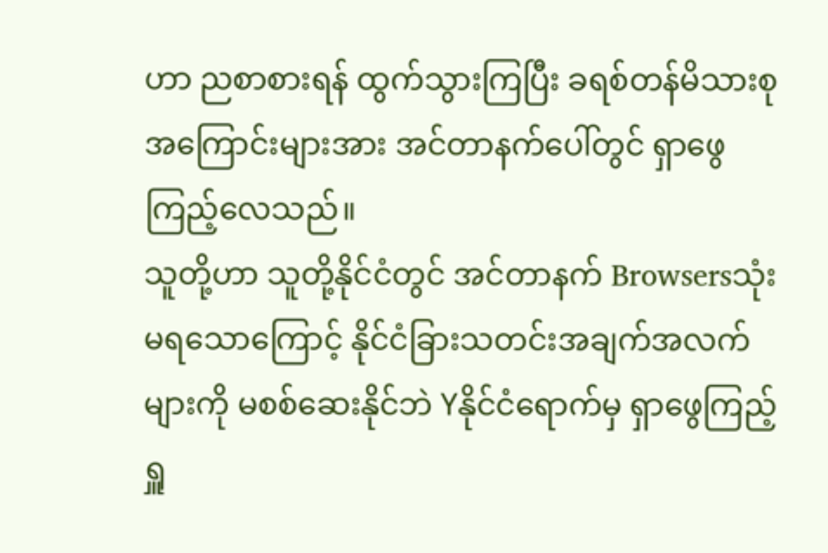ဟာ ညစာစားရန် ထွက်သွားကြပြီး ခရစ်တန်မိသားစုအကြောင်းများအား အင်တာနက်ပေါ်တွင် ရှာဖွေကြည့်လေသည်။
သူတို့ဟာ သူတို့နိုင်ငံတွင် အင်တာနက် Browsersသုံးမရသောကြောင့် နိုင်ငံခြားသတင်းအချက်အလက်များကို မစစ်ဆေးနိုင်ဘဲ Yနိုင်ငံရောက်မှ ရှာဖွေကြည့်ရှူ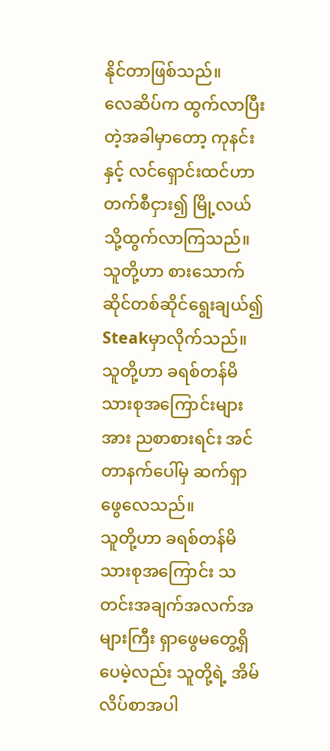နိုင်တာဖြစ်သည်။
လေဆိပ်က ထွက်လာပြီးတဲ့အခါမှာတော့ ကုနင်းနှင့် လင်ရှောင်းထင်ဟာ တက်စီငှား၍ မြို့လယ်သို့ထွက်လာကြသည်။ သူတို့ဟာ စားသောက်ဆိုင်တစ်ဆိုင်ရွေးချယ်၍ Steakမှာလိုက်သည်။
သူတို့ဟာ ခရစ်တန်မိသားစုအကြောင်းများအား ညစာစားရင်း အင်တာနက်ပေါ်မှ ဆက်ရှာဖွေလေသည်။
သူတို့ဟာ ခရစ်တန်မိသားစုအကြောင်း သတင်းအချက်အလက်အများကြီး ရှာဖွေမတွေ့ရှိပေမဲ့လည်း သူတို့ရဲ့ အိမ်လိပ်စာအပါ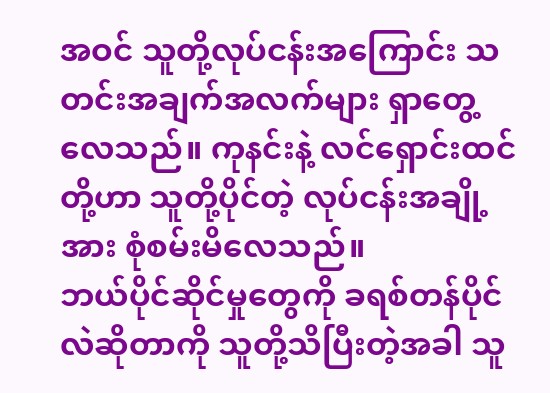အဝင် သူတို့လုပ်ငန်းအကြောင်း သတင်းအချက်အလက်များ ရှာတွေ့လေသည်။ ကုနင်းနဲ့ လင်ရှောင်းထင်တို့ဟာ သူတို့ပိုင်တဲ့ လုပ်ငန်းအချို့အား စုံစမ်းမိလေသည်။
ဘယ်ပိုင်ဆိုင်မှုတွေကို ခရစ်တန်ပိုင်လဲဆိုတာကို သူတို့သိပြီးတဲ့အခါ သူ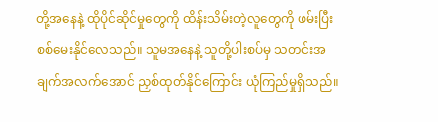တို့အနေနဲ့ ထိုပိုင်ဆိုင်မှုတွေကို ထိန်းသိမ်းတဲ့လူတွေကို ဖမ်းပြီးစစ်မေးနိုင်လေသည်။ သူမအနေနဲ့ သူတို့ပါးစပ်မှ သတင်းအချက်အလက်အောင် ညှစ်ထုတ်နိုင်ကြောင်း ယုံကြည်မှုရှိသည်။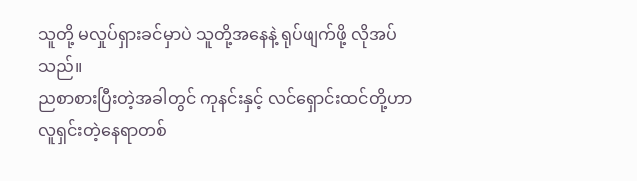သူတို့ မလှုပ်ရှားခင်မှာပဲ သူတို့အနေနဲ့ ရုပ်ဖျက်ဖို့ လိုအပ်သည်။
ညစာစားပြီးတဲ့အခါတွင် ကုနင်းနှင့် လင်ရှောင်းထင်တို့ဟာ လူရှင်းတဲ့နေရာတစ်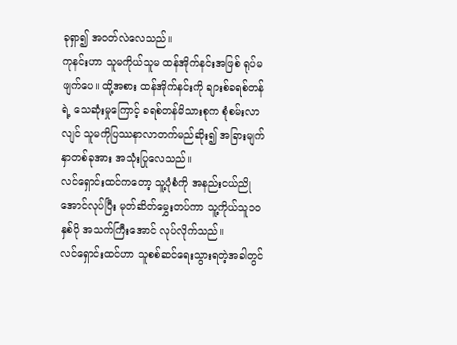ခုရှာ၍ အဝတ်လဲလေသည်။
ကုနင်းဟာ သူမကိုယ်သူမ ထန်အိုက်နင်းအဖြစ် ရုပ်မဖျက်ပေ။ ထို့အစား ထန်အိုက်နင်းကို ချားစ်ခရစ်တန်ရဲ့ သေဆုံးမှုကြောင့် ခရစ်တန်မိသားစုက စုံစမ်းလာလျင် သူမကိုပြဿနာလာတက်မည်ဆိုး၍ အခြားမျက်နှာတစ်ခုအား အသုံးပြုလေသည်။
လင်ရှောင်းထင်ကတော့ သူ့ပုံစံကို အနည်းငယ်ညိုအောင်လုပ်ပြီး မုတ်ဆိတ်မွှေးတပ်ကာ သူ့ကိုယ်သူ၁၀နှစ်ပို အသက်ကြီးအောင် လုပ်လိုက်သည်။
လင်ရှောင်းထင်ဟာ သူစစ်ဆင်ရေးသွားရတဲ့အခါတွင်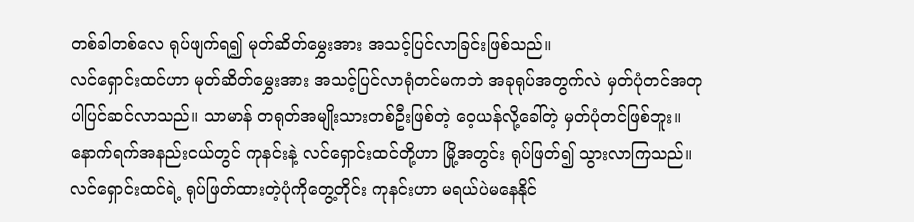တစ်ခါတစ်လေ ရုပ်ဖျက်ရ၍ မုတ်ဆိတ်မွှေးအား အသင့်ပြင်လာခြင်းဖြစ်သည်။
လင်ရှောင်းထင်ဟာ မုတ်ဆိတ်မွှေးအား အသင့်ပြင်လာရုံတင်မကဘဲ အခုရုပ်အတွက်လဲ မှတ်ပုံတင်အတုပါပြင်ဆင်လာသည်။ သာမာန် တရုတ်အမျိုးသားတစ်ဦးဖြစ်တဲ့ ဝေ့ယန်လို့ခေါ်တဲ့ မှတ်ပုံတင်ဖြစ်ဘူး။
နောက်ရက်အနည်းငယ်တွင် ကုနင်းနဲ့ လင်ရှောင်းထင်တို့ဟာ မြို့အတွင်း ရုပ်ဖြတ်၍ သွားလာကြသည်။
လင်ရှောင်းထင်ရဲ့ ရုပ်ဖြတ်ထားတဲ့ပုံကိုတွေ့တိုင်း ကုနင်းဟာ မရယ်ပဲမနေနိုင်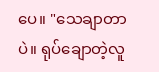ပေ။ "သေချာတာပဲ။ ရုပ်ချောတဲ့လူ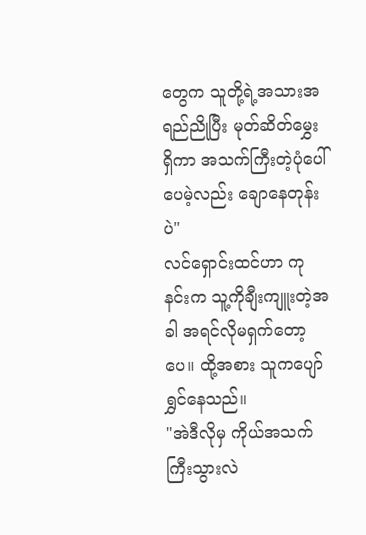တွေက သူတို့ရဲ့အသားအရည်ညိုပြီး မုတ်ဆိတ်မွှေးရှိကာ အသက်ကြီးတဲ့ပုံပေါ်ပေမဲ့လည်း ချောနေတုန်းပဲ"
လင်ရှောင်းထင်ဟာ ကုနင်းက သူ့ကိုချီးကျူးတဲ့အခါ အရင်လိုမရှက်တော့ပေ။ ထို့အစား သူကပျော်ရွှင်နေသည်။
"အဲဒီလိုမှ ကိုယ်အသက်ကြီးသွားလဲ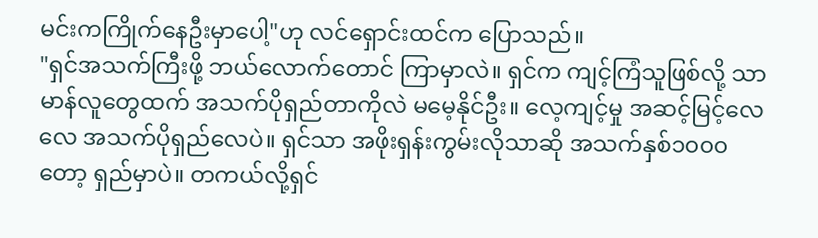မင်းကကြိုက်နေဦးမှာပေါ့"ဟု လင်ရှောင်းထင်က ပြောသည်။
"ရှင်အသက်ကြီးဖို့ ဘယ်လောက်တောင် ကြာမှာလဲ။ ရှင်က ကျင့်ကြံသူဖြစ်လို့ သာမာန်လူတွေထက် အသက်ပိုရှည်တာကိုလဲ မမေ့နိုင်ဦး။ လေ့ကျင့်မှု အဆင့်မြင့်လေလေ အသက်ပိုရှည်လေပဲ။ ရှင်သာ အဖိုးရှန်းကွမ်းလိုသာဆို အသက်နှစ်၁၀၀၀တော့ ရှည်မှာပဲ။ တကယ်လို့ရှင်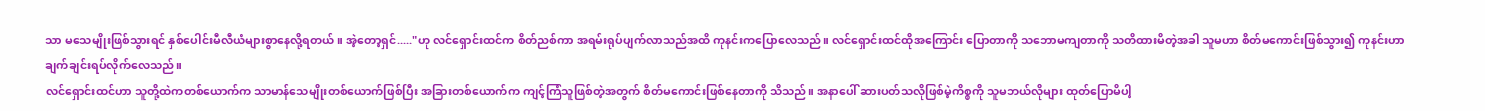သာ မသေမျိုးဖြစ်သွားရင် နှစ်ပေါင်းမီလီယံများစွာနေလို့ရတယ်။ အဲ့တော့ရှင်....."ဟု လင်ရှောင်းထင်က စိတ်ညစ်ကာ အရမ်းရုပ်ပျက်လာသည်အထိ ကုနင်းကပြောလေသည်။ လင်ရှောင်းထင်ထိုအကြောင်း ပြောတာကို သဘောမကျတာကို သတိထားမိတဲ့အခါ သူမဟာ စိတ်မကောင်းဖြစ်သွား၍ ကုနင်းဟာ ချက်ချင်းရပ်လိုက်လေသည်။
လင်ရှောင်းထင်ဟာ သူတို့ထဲကတစ်ယောက်က သာမာန်သေမျိုးတစ်ယောက်ဖြစ်ပြီး အခြားတစ်ယောက်က ကျင့်ကြံသူဖြစ်တဲ့အတွက် စိတ်မကောင်းဖြစ်နေတာကို သိသည်။ အနာပေါ် ဆားပတ်သလိုဖြစ်မဲ့ကိစ္စကို သူမဘယ်လိုများ ထုတ်ပြောမိပါ့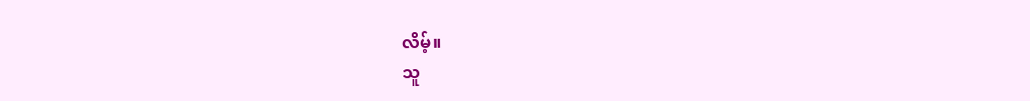လိမ့်။
သူ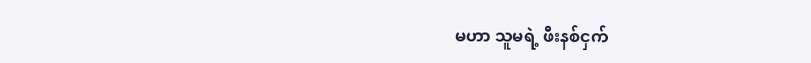မဟာ သူမရဲ့ ဖီးနစ်ငှက်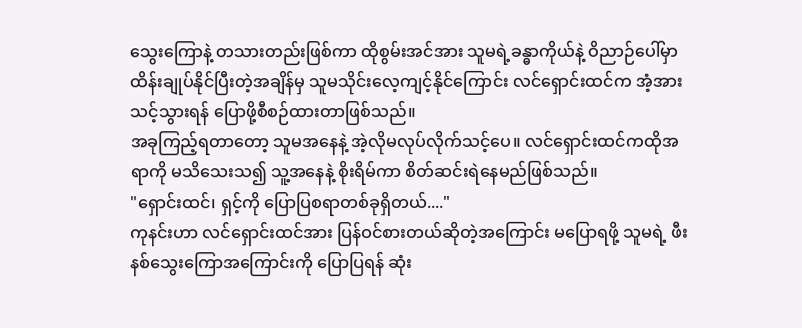သွေးကြောနဲ့ တသားတည်းဖြစ်ကာ ထိုစွမ်းအင်အား သူမရဲ့ခန္ဓာကိုယ်နဲ့ ဝိညာဉ်ပေါ်မှာ ထိန်းချုပ်နိုင်ပြီးတဲ့အချိန်မှ သူမသိုင်းလေ့ကျင့်နိုင်ကြောင်း လင်ရှောင်းထင်က အံ့အားသင့်သွားရန် ပြောဖို့စီစဉ်ထားတာဖြစ်သည်။
အခုကြည့်ရတာတော့ သူမအနေနဲ့ အဲ့လိုမလုပ်လိုက်သင့်ပေ။ လင်ရှောင်းထင်ကထိုအရာကို မသိသေးသ၍ သူ့အနေနဲ့ စိုးရိမ်ကာ စိတ်ဆင်းရဲနေမည်ဖြစ်သည်။
"ရှောင်းထင်၊ ရှင့်ကို ပြောပြစရာတစ်ခုရှိတယ်...."
ကုနင်းဟာ လင်ရှောင်းထင်အား ပြန်ဝင်စားတယ်ဆိုတဲ့အကြောင်း မပြောရဖို့ သူမရဲ့ ဖီးနစ်သွေးကြောအကြောင်းကို ပြောပြရန် ဆုံး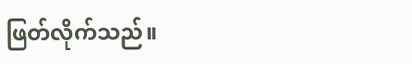ဖြတ်လိုက်သည်။